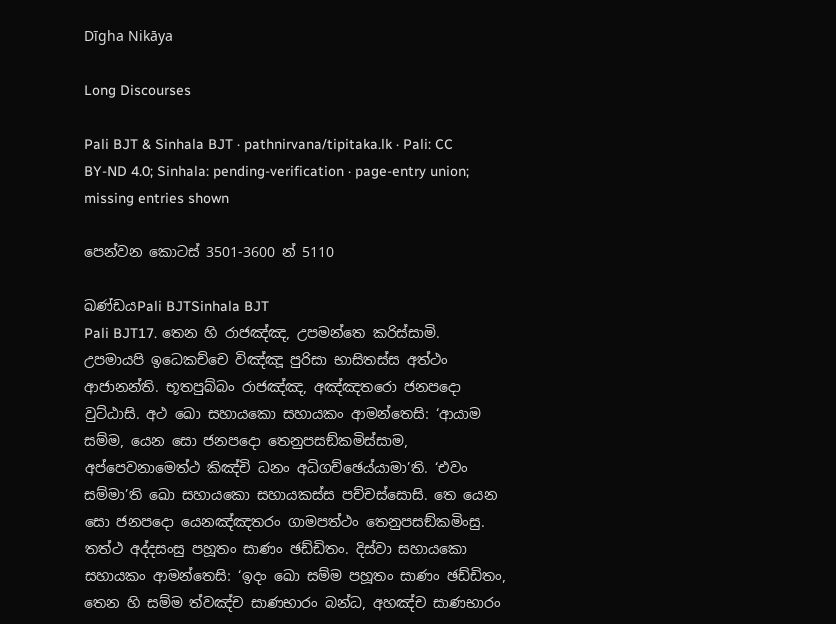Dīgha Nikāya

Long Discourses

Pali BJT & Sinhala BJT · pathnirvana/tipitaka.lk · Pali: CC BY-ND 4.0; Sinhala: pending-verification · page-entry union; missing entries shown

පෙන්වන කොටස් 3501-3600 න් 5110

ඛණ්ඩයPali BJTSinhala BJT
Pali BJT17. තෙන හි රාජඤ්ඤ, උපමන්තෙ කරිස්සාමි. උපමායපි ඉධෙකච්චෙ විඤ්ඤූ පුරිසා භාසිතස්ස අත්ථං ආජානන්ති. භූතපුබ්බං රාජඤ්ඤ, අඤ්ඤතරො ජනපදො වුට්ඨාසි. අථ ඛො සහායකො සහායකං ආමන්තෙසි: ‘ආයාම සම්ම, යෙන සො ජනපදො තෙනුපසඞ්කමිස්සාම, අප්පෙවනාමෙත්ථ කිඤ්චි ධනං අධිගච්ඡෙය්යාමා’ති. ‘එවං සම්මා’ති ඛො සහායකො සහායකස්ස පච්චස්සොසි. තෙ යෙන සො ජනපදො යෙනඤ්ඤතරං ගාමපත්ථං තෙනුපසඞ්කමිංසු. තත්ථ අද්දසංසු පහූතං සාණං ඡඩ්ඩිතං. දිස්වා සහායකො සහායකං ආමන්තෙසි: ‘ඉදං ඛො සම්ම පහූතං සාණං ඡඩ්ඩිතං, තෙන හි සම්ම ත්වඤ්ච සාණභාරං බන්ධ, අහඤ්ච සාණභාරං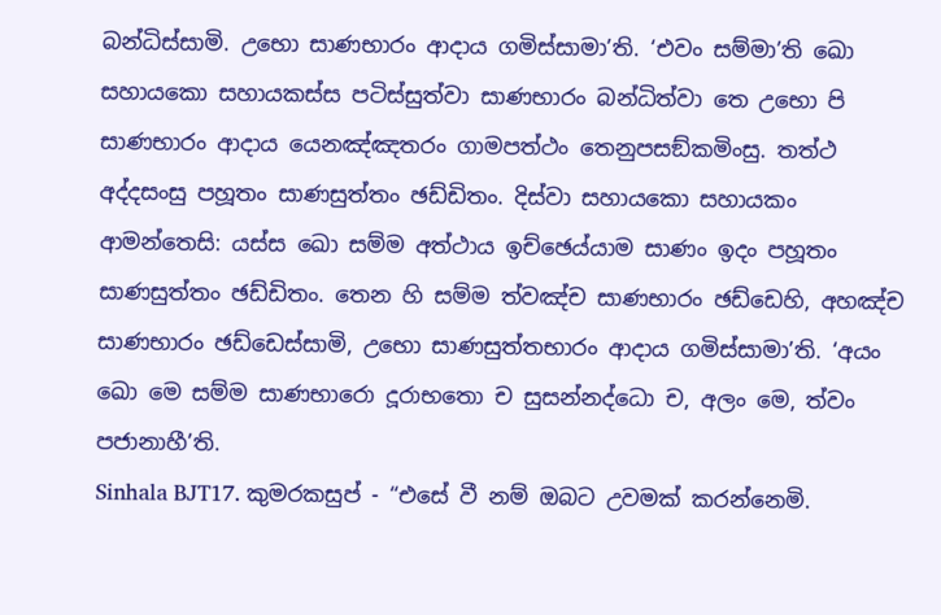බන්ධිස්සාමි. උභො සාණභාරං ආදාය ගමිස්සාමා’ති. ‘එවං සම්මා’ති ඛො සහායකො සහායකස්ස පටිස්සුත්වා සාණභාරං බන්ධිත්වා තෙ උභො පි සාණභාරං ආදාය යෙනඤ්ඤතරං ගාමපත්ථං තෙනුපසඞ්කමිංසු. තත්ථ අද්දසංසු පහූතං සාණසුත්තං ඡඩ්ඩිතං. දිස්වා සහායකො සහායකං ආමන්තෙසි: යස්ස ඛො සම්ම අත්ථාය ඉච්ඡෙය්යාම සාණං ඉදං පහූතං සාණසුත්තං ඡඩ්ඩිතං. තෙන හි සම්ම ත්වඤ්ච සාණභාරං ඡඩ්ඩෙහි, අහඤ්ච සාණභාරං ඡඩ්ඩෙස්සාමි, උභො සාණසුත්තභාරං ආදාය ගමිස්සාමා’ති. ‘අයං ඛො මෙ සම්ම සාණභාරො දූරාභතො ච සුසන්නද්ධො ච, අලං මෙ, ත්වං පජානාහී’ති.
Sinhala BJT17. කුමරකසුප් - “එසේ වී නම් ඔබට උවමක් කරන්නෙමි.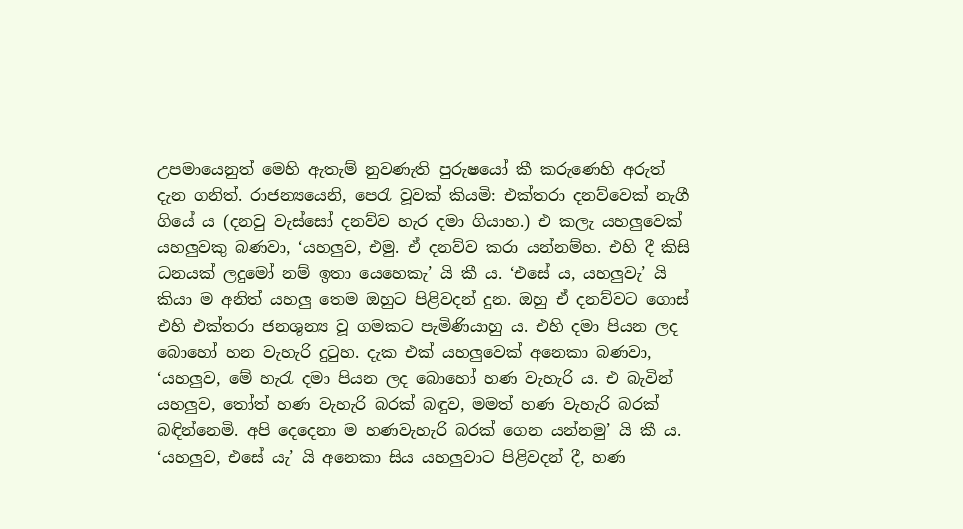උපමායෙනුත් මෙහි ඇතැම් නුවණැති පුරුෂයෝ කී කරුණෙහි අරුත් දැන ගනිත්. රාජන්‍යයෙනි, පෙරැ වූවක් කියමි: එක්තරා දනව්වෙක් නැගී ගියේ ය (දනවු වැස්සෝ දනව්ව හැර දමා ගියාහ.) එ කලැ යහලුවෙක් යහලුවකු බණවා, ‘යහලුව, එමු. ඒ දනව්ව කරා යන්නම්හ. එහි දී කිසි ධනයක් ලදුමෝ නම් ඉතා යෙහෙකැ’ යි කී ය. ‘එසේ ය, යහලුවැ’ යි කියා ම අනිත් යහලු තෙම ඔහුට පිළිවදන් දුන. ඔහු ඒ දනව්වට ගොස් එහි එක්තරා ජනශුන්‍ය වූ ගමකට පැමිණියාහු ය. එහි දමා පියන ලද බොහෝ හන වැහැරි දුටුහ. දැක එක් යහලුවෙක් අනෙකා බණවා, ‘යහලුව, මේ හැරැ දමා පියන ලද බොහෝ හණ වැහැරි ය. එ බැවින් යහලුව, තෝත් හණ වැහැරි බරක් බඳුව, මමත් හණ වැහැරි බරක් බඳින්නෙමි. අපි දෙදෙනා ම හණවැහැරි බරක් ගෙන යන්නමු’ යි කී ය. ‘යහලුව, එසේ යැ’ යි අනෙකා සිය යහලුවාට පිළිවදන් දී, හණ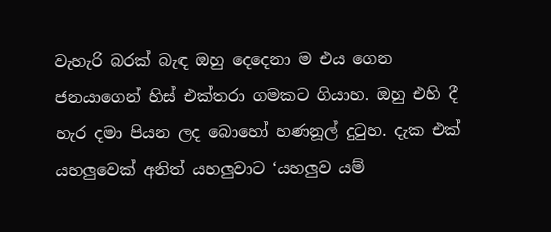වැහැරි බරක් බැඳ ඔහු දෙදෙනා ම එය ගෙන ජනයාගෙන් හිස් එක්තරා ගමකට ගියාහ. ඔහු එහි දී හැර දමා පියන ලද බොහෝ හණනූල් දුටුහ. දැක එක් යහලුවෙක් අනිත් යහලුවාට ‘යහලුව යම්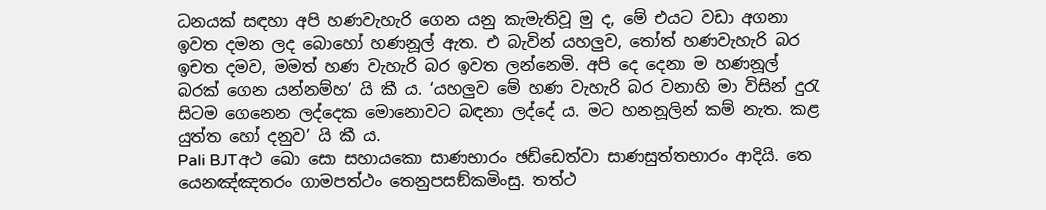ධනයක් සඳහා අපි හණවැහැරි ගෙන යනු කැමැතිවූ මු ද, මේ එයට වඩා අගනා ඉවත දමන ලද බොහෝ හණනූල් ඇත. එ බැවින් යහලුව, තෝත් හණවැහැරි බර ඉචත දමව, මමත් හණ වැහැරි බර ඉවත ලන්නෙමි. අපි දෙ දෙනා ම හණනූල් බරක් ගෙන යන්නම්හ’ යි කී ය. ‘යහලුව මේ හණ වැහැරි බර වනාහි මා විසින් දුරැ සිටම ගෙනෙන ලද්දෙක මොනොවට බඳනා ලද්දේ ය. මට හනනූලින් කම් නැත. කළ යුත්ත හෝ දනුව’ යි කී ය.
Pali BJTඅථ ඛො සො සහායකො සාණභාරං ඡඩ්ඩෙත්වා සාණසුත්තභාරං ආදියි. තෙ යෙනඤ්ඤතරං ගාමපත්ථං තෙනුපසඞ්කමිංසු. තත්ථ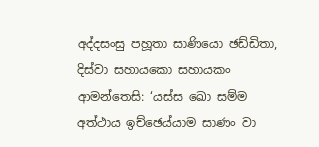අද්දසංසු පහූතා සාණියො ඡඩ්ඩිතා, දිස්වා සහායකො සහායකං ආමන්තෙසි: ‘යස්ස ඛො සම්ම අත්ථාය ඉච්ඡෙය්යාම සාණං වා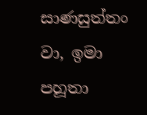සාණසුත්තං වා, ඉමා පහූතා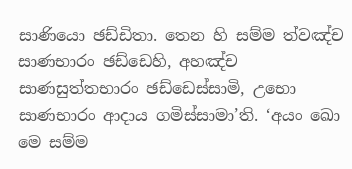සාණියො ඡඩ්ඩිතා. තෙන හි සම්ම ත්වඤ්ච සාණභාරං ඡඩ්ඩෙහි, අහඤ්ච සාණසුත්තභාරං ඡඩ්ඩෙස්සාමි, උභො සාණභාරං ආදාය ගමිස්සාමා’ති. ‘අයං ඛො මෙ සම්ම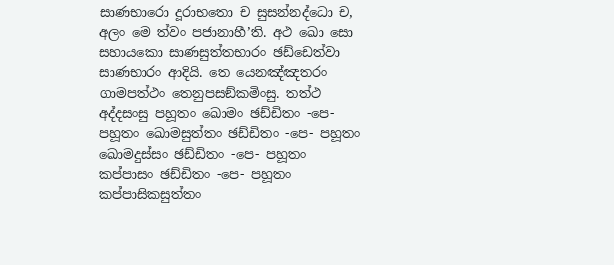සාණභාරො දූරාභතො ච සුසන්නද්ධො ච, අලං මෙ ත්වං පජානාහී’ති. අථ ඛො සො සහායකො සාණසුත්තභාරං ඡඩ්ඩෙත්වා සාණභාරං ආදියි. තෙ යෙනඤ්ඤතරං ගාමපත්ථං තෙනුපසඞ්කමිංසු. තත්ථ අද්දසංසු පහූතං ඛොමං ඡඩ්ඩිතං -පෙ- පහූතං ඛොමසුත්තං ඡඩ්ඩිතං -පෙ- පහූතං ඛොමදුස්සං ඡඩ්ඩිතං -පෙ- පහූතං කප්පාසං ඡඩ්ඩිතං -පෙ- පහූතං කප්පාසිකසුත්තං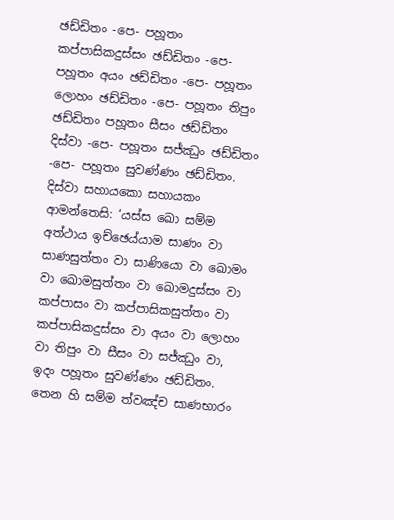ඡඩ්ඩිතං -පෙ- පහූතං කප්පාසිකදුස්සං ඡඩ්ඩිතං -පෙ- පහූතං අයං ඡඩ්ඩිතං -පෙ- පහූතං ලොහං ඡඩ්ඩිතං -පෙ- පහූතං තිපුං ඡඩ්ඩිතං පහූතං සීසං ඡඩ්ඩිතං දිස්වා -පෙ- පහූතං සජ්ඣුං ඡඩ්ඩිතං -පෙ- පහූතං සුවණ්ණං ඡඩ්ඩිතං. දිස්වා සහායකො සහායකං ආමන්තෙසි: ‘යස්ස ඛො සම්ම අත්ථාය ඉච්ඡෙය්යාම සාණං වා සාණසුත්තං වා සාණියො වා ඛොමං වා ඛොමසුත්තං වා ඛොමදුස්සං වා කප්පාසං වා කප්පාසිකසුත්තං වා කප්පාසිකදුස්සං වා අයං වා ලොහං වා තිපුං වා සීසං වා සජ්ඣුං වා, ඉදං පහූතං සුවණ්ණං ඡඩ්ඩිතං. තෙන හි සම්ම ත්වඤ්ච සාණභාරං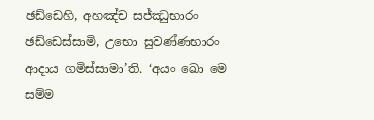ඡඩ්ඩෙහි, අහඤ්ච සජ්ඣුභාරං ඡඩ්ඩෙස්සාමි, උභො සුවණ්ණභාරං ආදාය ගමිස්සාමා’ති. ‘අයං ඛො මෙ සම්ම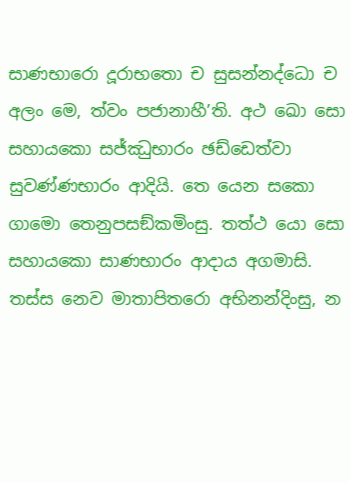සාණභාරො දූරාභතො ච සුසන්නද්ධො ච අලං මෙ, ත්වං පජානාහී’ති. අථ ඛො සො සහායකො සජ්ඣුභාරං ඡඩ්ඩෙත්වා සුවණ්ණභාරං ආදියි. තෙ යෙන සකො ගාමො තෙනුපසඞ්කමිංසු. තත්ථ යො සො සහායකො සාණභාරං ආදාය අගමාසි. තස්ස නෙව මාතාපිතරො අභිනන්දිංසු, න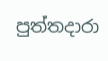පුත්තදාරා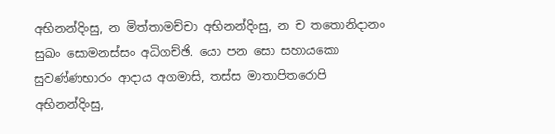අභිනන්දිංසු, න මිත්තාමච්චා අභිනන්දිංසු, න ච තතොනිදානං සුඛං සොමනස්සං අධිගච්ඡි. යො පන සො සහායකො සුවණ්ණභාරං ආදාය අගමාසි, තස්ස මාතාපිතරොපි අභිනන්දිංසු,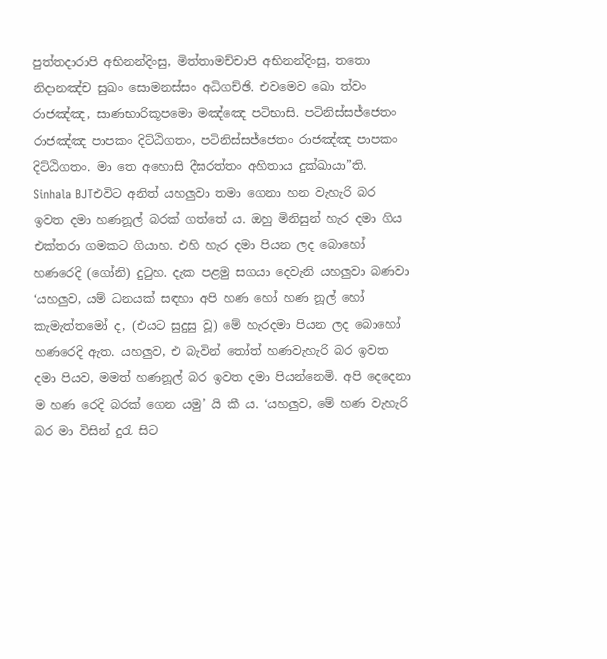පුත්තදාරාපි අභිනන්දිංසු, මිත්තාමච්චාපි අභිනන්දිංසු, තතො නිදානඤ්ච සුඛං සොමනස්සං අධිගච්ඡි. එවමෙව ඛො ත්වං රාජඤ්ඤ, සාණභාරිකූපමො මඤ්ඤෙ පටිභාසි. පටිනිස්සජ්ජෙතං රාජඤ්ඤ පාපකං දිට්ඨිගතං, පටිනිස්සජ්ජෙතං රාජඤ්ඤ පාපකං දිට්ඨිගතං. මා තෙ අහොසි දීඝරත්තං අහිතාය දුක්ඛායා”ති.
Sinhala BJTඑවිට අනිත් යහලුවා තමා ගෙනා හන වැහැරි බර ඉවත දමා හණනූල් බරක් ගත්තේ ය. ඔහු මිනිසුන් හැර දමා ගිය එක්තරා ගමකට ගියාහ. එහි හැර දමා පියන ලද බොහෝ හණරෙදි (ගෝනි) දුටුහ. දැක පළමු සගයා දෙවැනි යහලුවා බණවා ‘යහලුව, යම් ධනයක් සඳහා අපි හණ හෝ හණ නූල් හෝ කැමැත්තමෝ ද, (එයට සුදුසු වූ) මේ හැරදමා පියන ලද බොහෝ හණරෙදි ඇත. යහලුව, එ බැවින් තෝත් හණවැහැරි බර ඉවත දමා පියව, මමත් හණනූල් බර ඉවත දමා පියන්නෙමි. අපි දෙදෙනා ම හණ රෙදි බරක් ගෙන යමු’ යි කී ය. ‘යහලුව, මේ හණ වැහැරි බර මා විසින් දුරැ සිට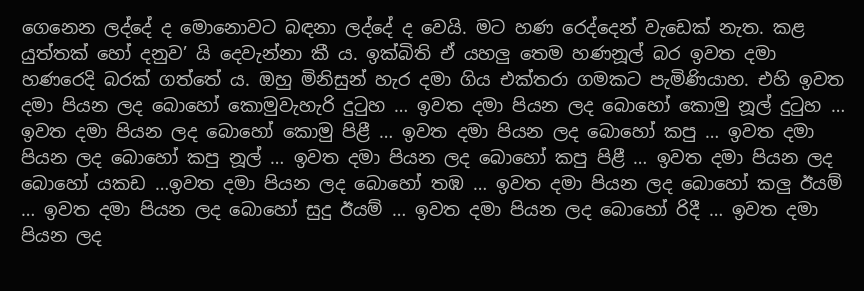ගෙනෙන ලද්දේ ද මොනොවට බඳනා ලද්දේ ද වෙයි. මට හණ රෙද්දෙන් වැඩෙක් නැත. කළ යුත්තක් හෝ දනුව’ යි දෙවැන්නා කී ය. ඉක්බිති ඒ යහලු තෙම හණනූල් බර ඉවත දමා හණරෙදි බරක් ගත්තේ ය. ඔහු මිනිසුන් හැර දමා ගිය එක්තරා ගමකට පැමිණියාහ. එහි ඉවත දමා පියන ලද බොහෝ කොමුවැහැරි දුටුහ … ඉවත දමා පියන ලද බොහෝ කොමු නූල් දුටුහ … ඉවත දමා පියන ලද බොහෝ කොමු පිළී … ඉවත දමා පියන ලද බොහෝ කපු … ඉවත දමා පියන ලද බොහෝ කපු නූල් … ඉවත දමා පියන ලද බොහෝ කපු පිළී … ඉවත දමා පියන ලද බොහෝ යකඩ …ඉවත දමා පියන ලද බොහෝ තඹ … ඉවත දමා පියන ලද බොහෝ කලු ඊයම් … ඉවත දමා පියන ලද බොහෝ සුදු ඊයම් … ඉවත දමා පියන ලද බොහෝ රිදී … ඉවත දමා පියන ලද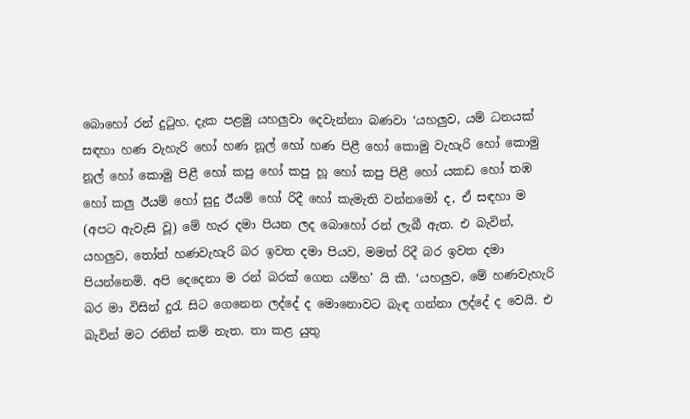බොහෝ රන් දුටුහ. දැක පළමු යහලුවා දෙවැන්නා බණවා ‘යහලුව, යම් ධනයක් සඳහා හණ වැහැරි හෝ හණ නූල් හෝ හණ පිළී හෝ කොමු වැහැරි හෝ කොමු නූල් හෝ කොමු පිළී හෝ කපු හෝ කපු හූ හෝ කපු පිළී හෝ යකඩ හෝ තඹ හෝ කලු ඊයම් හෝ සුදු ඊයම් හෝ රිදී හෝ කැමැති වන්නමෝ ද, ඒ සඳහා ම (අපට ඇවැසි වූ) මේ හැර දමා පියන ලද බොහෝ රන් ලැබී ඇත. එ බැවින්, යහලුව, තෝත් හණවැහැරි බර ඉවත දමා පියව, මමත් රිදී බර ඉවත දමා පියන්නෙමි. අපි දෙදෙනා ම රන් බරක් ගෙන යම්හ’ යි කී. ‘යහලුව, මේ හණවැහැරි බර මා විසින් දුරැ සිට ගෙනෙන ලද්දේ ද මොනොවට බැඳ ගන්නා ලද්දේ ද වෙයි. එ බැවින් මට රනින් කම් නැත. තා කළ යුතු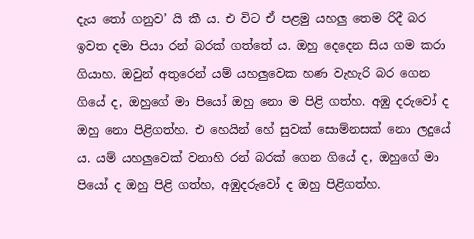දැය තෝ ගනුව’ යි කී ය. එ විට ඒ පළමු යහලු තෙම රිදී බර ඉවත දමා පියා රන් බරක් ගත්තේ ය. ඔහු දෙදෙන සිය ගම කරා ගියාහ. ඔවුන් අතුරෙන් යම් යහලුවෙක හණ වැහැරි බර ගෙන ගියේ ද, ඔහුගේ මා පියෝ ඔහු නො ම පිළි ගත්හ. අඹු දරුවෝ ද ඔහු නො පිළිගත්හ. එ හෙයින් හේ සුවක් සොම්නසක් නො ලදුයේ ය. යම් යහලුවෙක් වනාහි රන් බරක් ගෙන ගියේ ද, ඔහුගේ මා පියෝ ද ඔහු පිළි ගත්හ, අඹුදරුවෝ ද ඔහු පිළිගත්හ.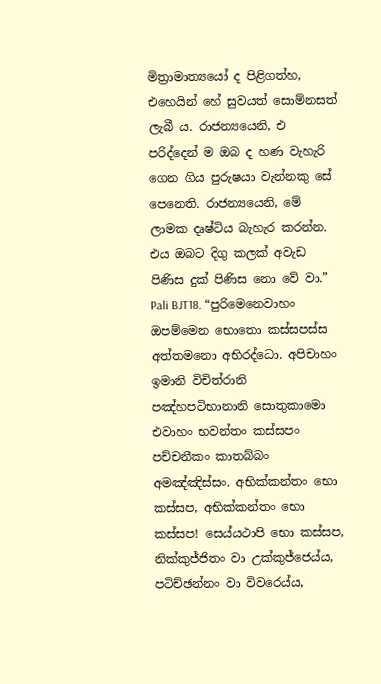මිත්‍රාමාත්‍යයෝ ද පිළිගත්හ, එහෙයින් හේ සුවයත් සොම්නසත් ලැබී ය. රාජන්‍යයෙනි, එ පරිද්දෙන් ම ඔබ ද හණ වැහැරි ගෙන ගිය පුරුෂයා වැන්නකු සේ පෙනෙති. රාජන්‍යයෙනි, මේ ලාමක දෘෂ්ටිය බැහැර කරන්න. එය ඔබට දිගු කලක් අවැඩ පිණිස දුක් පිණිස නො වේ වා.”
Pali BJT18. “පුරිමෙනෙවාහං ඔපම්මෙන භොතො කස්සපස්ස අත්තමනො අභිරද්ධො. අපිචාහං ඉමානි විචිත්රානි පඤ්හපටිභානානි සොතුකාමො එවාහං භවන්තං කස්සපං පච්චනීකං කාතබ්බං අමඤ්ඤිස්සං. අභික්කන්තං භො කස්සප, අභික්කන්තං භො කස්සප! සෙය්යථාපි භො කස්සප, නික්කුජ්ජිතං වා උක්කුජ්ජෙය්ය, පටිච්ඡන්නං වා විවරෙය්ය,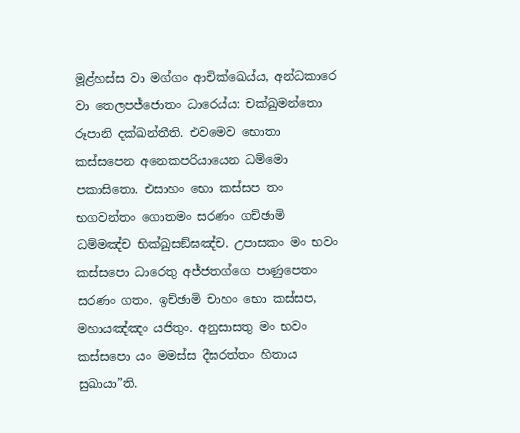මූළ්හස්ස වා මග්ගං ආචික්ඛෙය්ය, අන්ධකාරෙ වා තෙලපජ්ජොතං ධාරෙය්ය: චක්ඛුමන්තො රූපානි දක්ඛන්තීති. එවමෙව භොතා කස්සපෙන අනෙකපරියායෙන ධම්මො පකාසිතො. එසාහං භො කස්සප තං භගවන්තං ගොතමං සරණං ගච්ඡාමි ධම්මඤ්ච භික්ඛුසඞ්ඝඤ්ච. උපාසකං මං භවං කස්සපො ධාරෙතු අජ්ජතග්ගෙ පාණුපෙතං සරණං ගතං. ඉච්ඡාමි චාහං භො කස්සප, මහායඤ්ඤං යජිතුං. අනුසාසතු මං භවං කස්සපො යං මමස්ස දීඝරත්තං හිතාය සුඛායා”ති.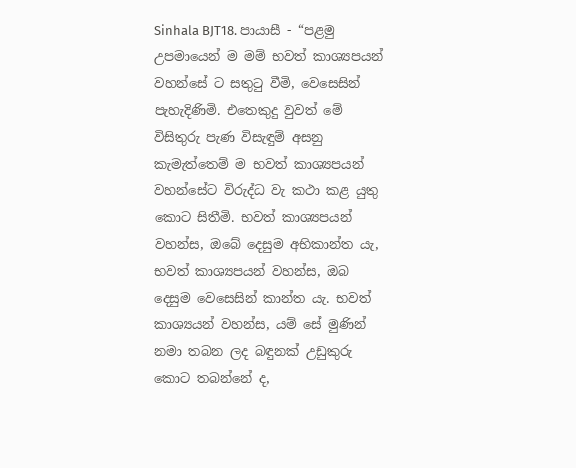Sinhala BJT18. පායාසී - “පළමු උපමායෙන් ම මම් භවත් කාශ්‍යපයන් වහන්සේ ට සතුටු වීමි, වෙසෙසින් පැහැදිණිමි. එතෙකුදු වුවත් මේ විසිතුරු පැණ විසැඳුම් අසනු කැමැත්තෙම් ම භවත් කාශ්‍යපයන් වහන්සේට විරුද්ධ වැ කථා කළ යුතු කොට සිතීමි. භවත් කාශ්‍යපයන් වහන්ස, ඔබේ දෙසුම අභිකාන්ත යැ, භවත් කාශ්‍යපයන් වහන්ස, ඔබ දෙසුම වෙසෙසින් කාන්ත යැ. භවත් කාශ්‍යයන් වහන්ස, යම් සේ මුණින් නමා තබන ලද බඳුනක් උඩුකුරු කොට තබන්නේ ද,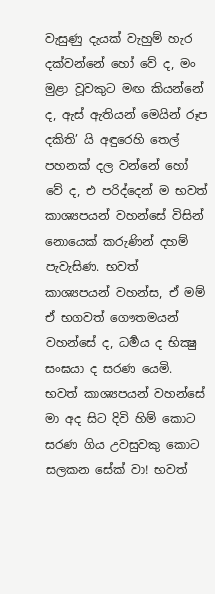වැසුණු දැයක් වැහුම් හැර දක්වන්නේ හෝ වේ ද, මං මුළා වූවකුට මඟ කියන්නේ ද, ඇස් ඇතියන් මෙයින් රූප දකිති’ යි අඳුරෙහි තෙල් පහනක් දල වන්නේ හෝ වේ ද, එ පරිද්දෙන් ම භවත් කාශ්‍යපයන් වහන්සේ විසින් නොයෙක් කරුණින් දහම් පැවැසිණ. භවත් කාශ්‍යපයන් වහන්ස, ඒ මම් ඒ භගවත් ගෞතමයන් වහන්සේ ද, ධර්‍මය ද භික්‍ෂු සංඝයා ද සරණ යෙමි. භවත් කාශ්‍යපයන් වහන්සේ මා අද සිට දිවි හිම් කොට සරණ ගිය උවසුවකු කොට සලකන සේක් වා! භවත්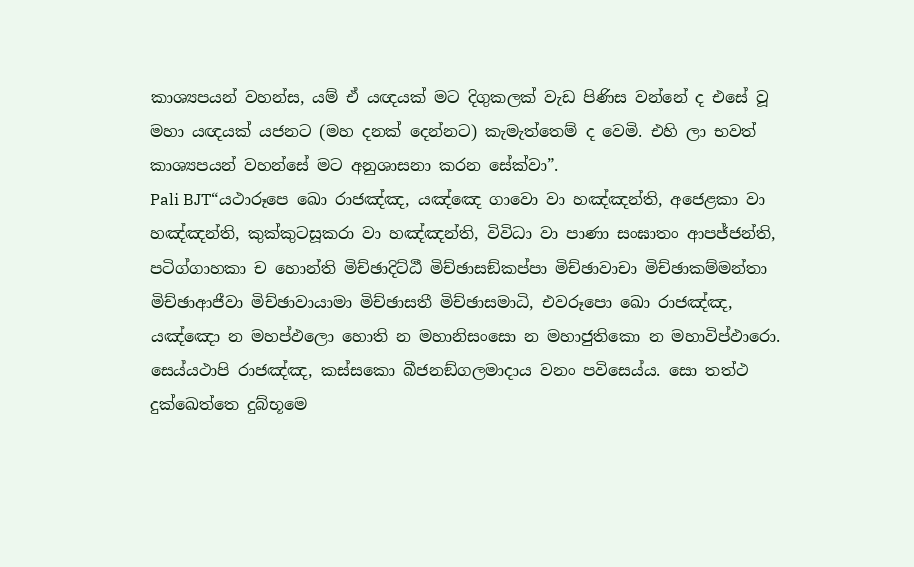කාශ්‍යපයන් වහන්ස, යම් ඒ යඥයක් මට දිගුකලක් වැඩ පිණිස වන්නේ ද එසේ වූ මහා යඥයක් යජනට (මහ දනක් දෙන්නට) කැමැත්තෙම් ද වෙමි. එහි ලා භවත් කාශ්‍යපයන් වහන්සේ මට අනුශාසනා කරන සේක්වා”.
Pali BJT“යථාරූපෙ ඛො රාජඤ්ඤ, යඤ්ඤෙ ගාවො වා හඤ්ඤන්ති, අජෙළකා වා හඤ්ඤන්ති, කුක්කුටසූකරා වා හඤ්ඤන්ති, විවිධා වා පාණා සංඝාතං ආපජ්ජන්ති, පටිග්ගාහකා ච හොන්ති මිච්ඡාදිට්ඨී මිච්ඡාසඞ්කප්පා මිච්ඡාවාචා මිච්ඡාකම්මන්තා මිච්ඡාආජීවා මිච්ඡාවායාමා මිච්ඡාසතී මිච්ඡාසමාධි, එවරූපො ඛො රාජඤ්ඤ, යඤ්ඤො න මහප්ඵලො හොති න මහානිසංසො න මහාජුතිකො න මහාවිප්ඵාරො. සෙය්යථාපි රාජඤ්ඤ, කස්සකො බීජනඞ්ගලමාදාය වනං පවිසෙය්ය. සො තත්ථ දුක්ඛෙත්තෙ දුබ්භූමෙ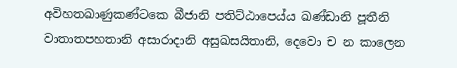අවිහතඛාණුකණ්ටකෙ බීජානි පතිට්ඨාපෙය්ය ඛණ්ඩානි පූතීනි වාතාතපහතානි අසාරාදානි අසුඛසයිතානි, දෙවො ච න කාලෙන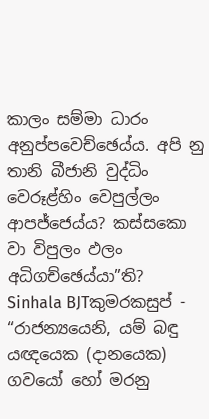කාලං සම්මා ධාරං අනුප්පවෙච්ඡෙය්ය. අපි නු තානි බීජානි වුද්ධිං වෙරූළ්හිං වෙපුල්ලං ආපජ්ජෙය්ය? කස්සකො වා විපුලං ඵලං අධිගච්ඡෙය්යා”ති?
Sinhala BJTකුමරකසුප් - “රාජන්‍යයෙනි, යම් බඳු යඥයෙක (දානයෙක) ගවයෝ හෝ මරනු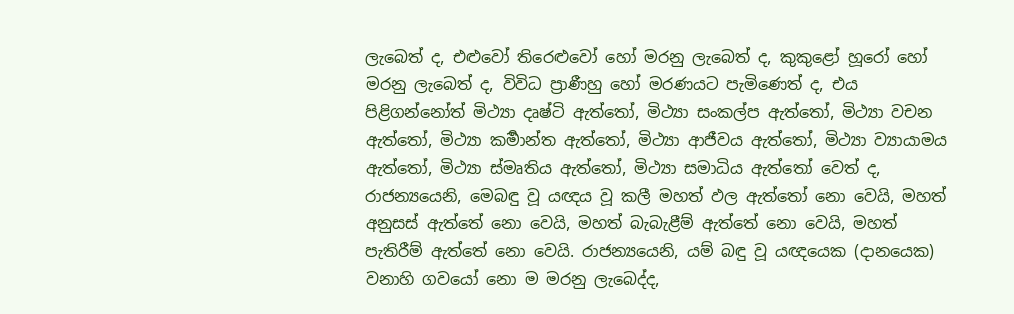ලැබෙත් ද, එළුවෝ තිරෙළුවෝ හෝ මරනු ලැබෙත් ද, කුකුළෝ හූරෝ හෝ මරනු ලැබෙත් ද, විවිධ ප්‍රාණීහු හෝ මරණයට පැමිණෙත් ද, එය පිළිගන්නෝත් මිථ්‍යා දෘෂ්ටි ඇත්තෝ, මිථ්‍යා සංකල්ප ඇත්තෝ, මිථ්‍යා වචන ඇත්තෝ, මිථ්‍යා කර්‍මාන්ත ඇත්තෝ, මිථ්‍යා ආජීවය ඇත්තෝ, මිථ්‍යා ව්‍යායාමය ඇත්තෝ, මිථ්‍යා ස්මෘතිය ඇත්තෝ, මිථ්‍යා සමාධිය ඇත්තෝ වෙත් ද, රාජන්‍යයෙනි, මෙබඳු වූ යඥය වූ කලී මහත් ඵල ඇත්තෝ නො වෙයි, මහත් අනුසස් ඇත්තේ නො වෙයි, මහත් බැබැළීම් ඇත්තේ නො වෙයි, මහත් පැතිරීම් ඇත්තේ නො වෙයි. රාජන්‍යයෙනි, යම් බඳු වූ යඥයෙක (දානයෙක) වනාහි ගවයෝ නො ම මරනු ලැබෙද්ද,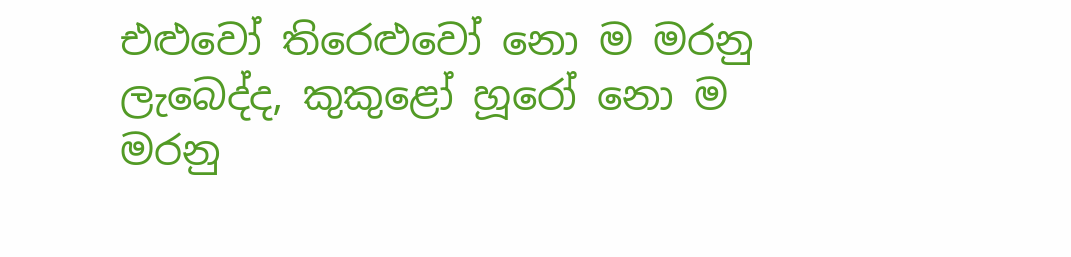එළුවෝ තිරෙළුවෝ නො ම මරනු ලැබෙද්ද, කුකුළෝ හූරෝ නො ම මරනු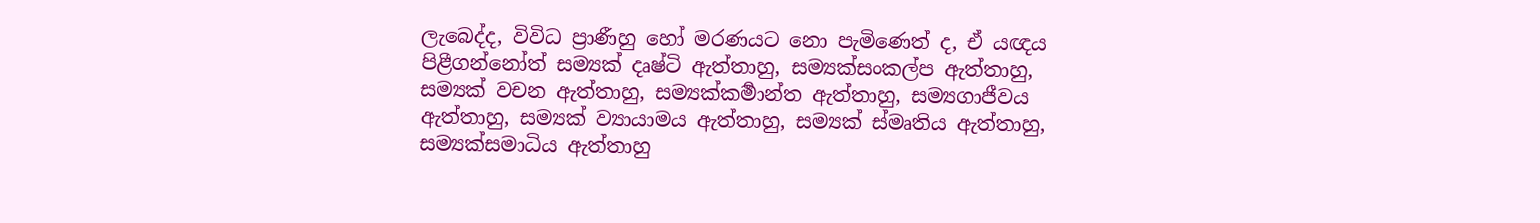ලැබෙද්ද, විවිධ ප්‍රාණීහු හෝ මරණයට නො පැමිණෙත් ද, ඒ යඥය පිළීගන්නෝත් සම්‍යක් දෘෂ්ටි ඇත්තාහු, සම්‍යක්සංකල්ප ඇත්තාහු, සම්‍යක් වචන ඇත්තාහු, සම්‍යක්කර්‍මාන්ත ඇත්තාහු, සම්‍යගාජීවය ඇත්තාහු, සම්‍යක් ව්‍යායාමය ඇත්තාහු, සම්‍යක් ස්මෘතිය ඇත්තාහු, සම්‍යක්සමාධිය ඇත්තාහු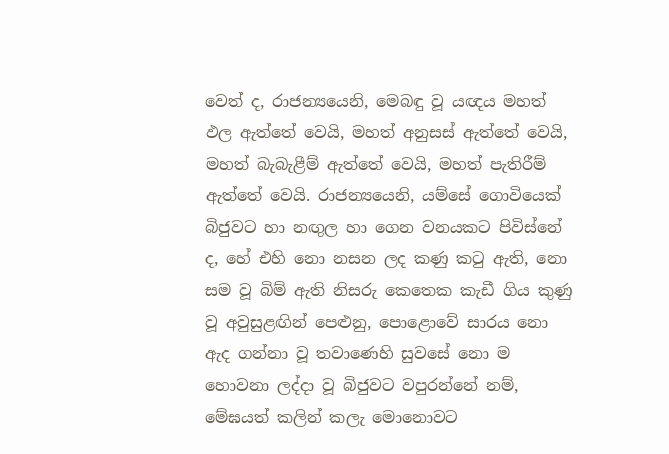වෙත් ද, රාජන්‍යයෙනි, මෙබඳු වූ යඥය මහත් ඵල ඇත්තේ වෙයි, මහත් අනුසස් ඇත්තේ වෙයි, මහත් බැබැළීම් ඇත්තේ වෙයි, මහත් පැතිරීම් ඇත්තේ වෙයි. රාජන්‍යයෙනි, යම්සේ ගොවියෙක් බිජුවට හා නඟුල හා ගෙන වනයකට පිවිස්නේ ද, හේ එහි නො නසන ලද කණු කටු ඇති, නො සම වූ බිම් ඇති නිසරු කෙතෙක කැඩී ගිය කුණු වූ අවුසුළඟින් පෙළුනු, පොළොවේ සාරය නො ඇද ගන්නා වූ තවාණෙහි සුවසේ නො ම හොවනා ලද්දා වූ බිජුවට වපුරන්නේ නම්, මේඝයත් කලින් කලැ මොනොවට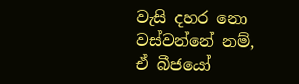වැසි දහර නො වස්වන්නේ නම්, ඒ බීජයෝ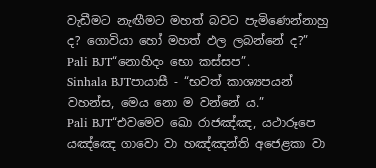වැඩීමට නැඟීමට මහත් බවට පැමිණෙන්නාහු ද? ගොවියා හෝ මහත් ඵල ලබන්නේ ද?”
Pali BJT“නොහිදං භො කස්සප”.
Sinhala BJTපායාසී - “භවත් කාශ්‍යපයන් වහන්ස, මෙය නො ම වන්නේ ය.”
Pali BJT“එවමෙව ඛො රාජඤ්ඤ, යථාරූපෙ යඤ්ඤෙ ගාවො වා හඤ්ඤන්ති අජෙළකා වා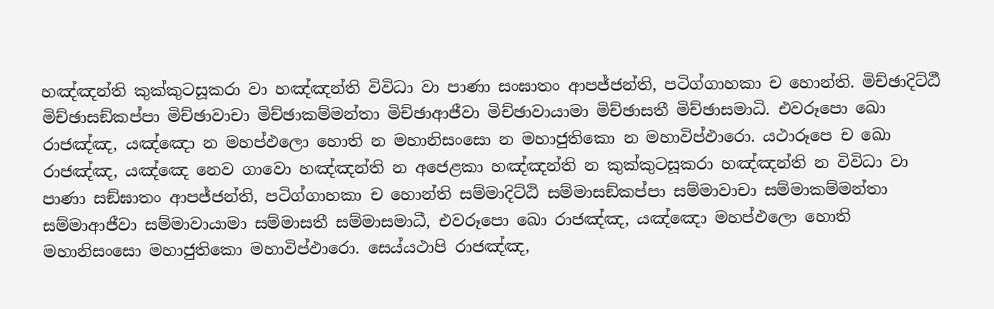හඤ්ඤන්ති කුක්කුටසූකරා වා හඤ්ඤන්ති විවිධා වා පාණා සංඝාතං ආපජ්ජන්ති, පටිග්ගාහකා ච හොන්ති. මිච්ඡාදිට්ඨී මිච්ඡාසඞ්කප්පා මිච්ඡාවාචා මිච්ඡාකම්මන්තා මිච්ඡාආජීවා මිච්ඡාවායාමා මිච්ඡාසතී මිච්ඡාසමාධි. එවරූපො ඛො රාජඤ්ඤ, යඤ්ඤො න මහප්ඵලො හොති න මහානිසංසො න මහාජුතිකො න මහාවිප්ඵාරො. යථාරූපෙ ච ඛො රාජඤ්ඤ, යඤ්ඤෙ නෙව ගාවො හඤ්ඤන්ති න අජෙළකා හඤ්ඤන්ති න කුක්කුටසූකරා හඤ්ඤන්ති න විවිධා වා පාණා සඞ්ඝාතං ආපජ්ජන්ති, පටිග්ගාහකා ච හොන්ති සම්මාදිට්ඨි සම්මාසඞ්කප්පා සම්මාවාචා සම්මාකම්මන්තා සම්මාආජීවා සම්මාවායාමා සම්මාසතී සම්මාසමාධී, එවරූපො ඛො රාජඤ්ඤ, යඤ්ඤො මහප්ඵලො හොති මහානිසංසො මහාජුතිකො මහාවිප්ඵාරො. සෙය්යථාපි රාජඤ්ඤ,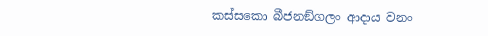කස්සකො බීජනඞ්ගලං ආදාය වනං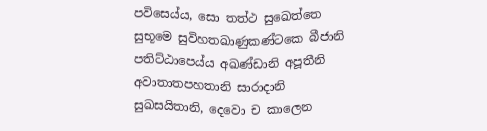පවිසෙය්ය, සො තත්ථ සුඛෙත්තෙ සුභූමෙ සුවිහතඛාණුකණ්ටකෙ බීජානි පතිට්ඨාපෙය්ය අඛණ්ඩානි අපූතීනි අවාතාතපහතානි සාරාදානි සුඛසයිතානි, දෙවො ච කාලෙන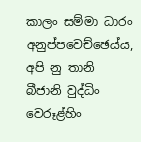කාලං සම්මා ධාරං අනුප්පවෙච්ඡෙය්ය, අපි නු තානි බීජානි වුද්ධිං වෙරූළ්හිං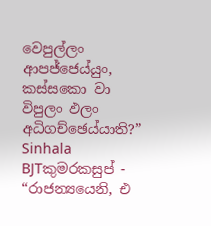වෙපුල්ලං ආපජ්ජෙය්යුං, කස්සකො වා විපුලං ඵලං අධිගච්ඡෙය්යාති?”
Sinhala BJTකුමරකසුප් - “රාජන්‍යයෙනි, එ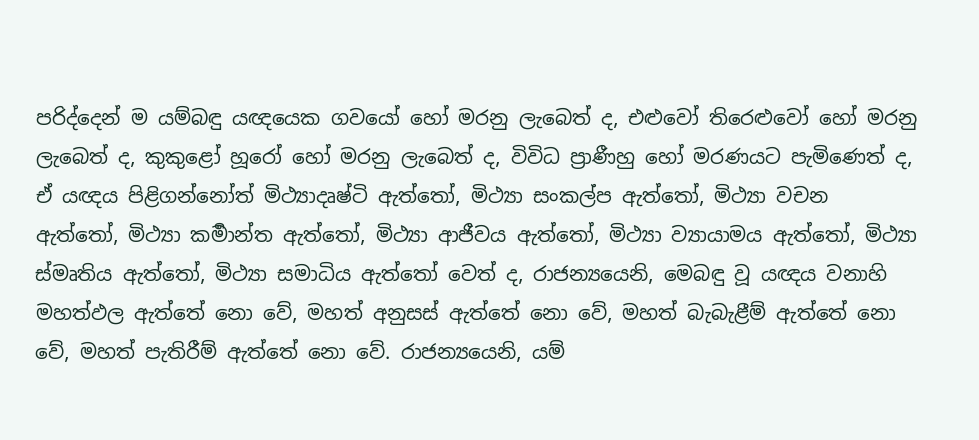පරිද්දෙන් ම යම්බඳු යඥයෙක ගවයෝ හෝ මරනු ලැබෙත් ද, එළුවෝ තිරෙළුවෝ හෝ මරනු ලැබෙත් ද, කුකුළෝ හූරෝ හෝ මරනු ලැබෙත් ද, විවිධ ප්‍රාණීහු හෝ මරණයට පැමිණෙත් ද, ඒ යඥය පිළිගන්නෝත් මිථ්‍යාදෘෂ්ටි ඇත්තෝ, මිථ්‍යා සංකල්ප ඇත්තෝ, මිථ්‍යා වචන ඇත්තෝ, මිථ්‍යා කර්‍මාන්ත ඇත්තෝ, මිථ්‍යා ආජීවය ඇත්තෝ, මිථ්‍යා ව්‍යායාමය ඇත්තෝ, මිථ්‍යා ස්මෘතිය ඇත්තෝ, මිථ්‍යා සමාධිය ඇත්තෝ වෙත් ද, රාජන්‍යයෙනි, මෙබඳු වූ යඥය වනාහි මහත්ඵල ඇත්තේ නො වේ, මහත් අනුසස් ඇත්තේ නො වේ, මහත් බැබැළීම් ඇත්තේ නො වේ, මහත් පැතිරීම් ඇත්තේ නො වේ. රාජන්‍යයෙනි, යම්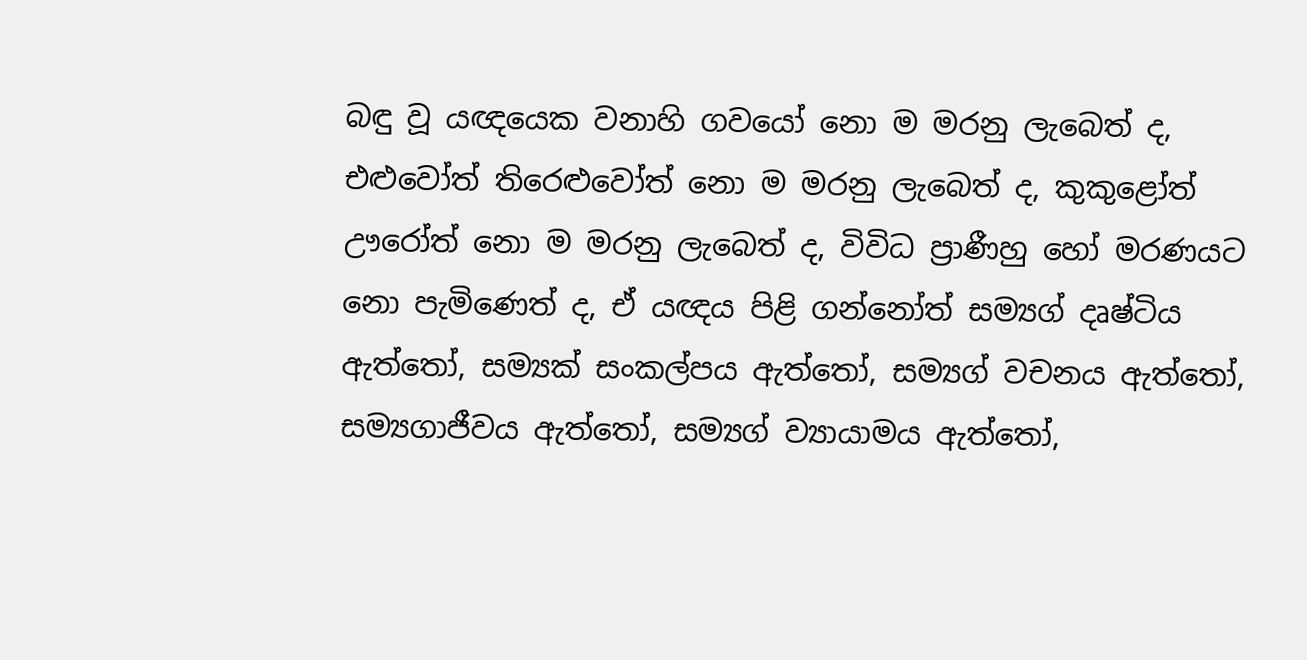බඳු වූ යඥයෙක වනාහි ගවයෝ නො ම මරනු ලැබෙත් ද, එළුවෝත් තිරෙළුවෝත් නො ම මරනු ලැබෙත් ද, කුකුළෝත් ඌරෝත් නො ම මරනු ලැබෙත් ද, විවිධ ප්‍රාණීහු හෝ මරණයට නො පැමිණෙත් ද, ඒ යඥය පිළි ගන්නෝත් සම්‍යග් දෘෂ්ටිය ඇත්තෝ, සම්‍යක් සංකල්පය ඇත්තෝ, සම්‍යග් වචනය ඇත්තෝ, සම්‍යගාජීවය ඇත්තෝ, සම්‍යග් ව්‍යායාමය ඇත්තෝ,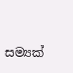සම්‍යක්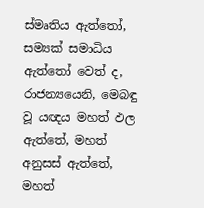ස්මෘතිය ඇත්තෝ, සම්‍යක් සමාධිය ඇත්තෝ වෙත් ද, රාජන්‍යයෙනි, මෙබඳු වූ යඥය මහත් ඵල ඇත්තේ, මහත් අනුසස් ඇත්තේ, මහත්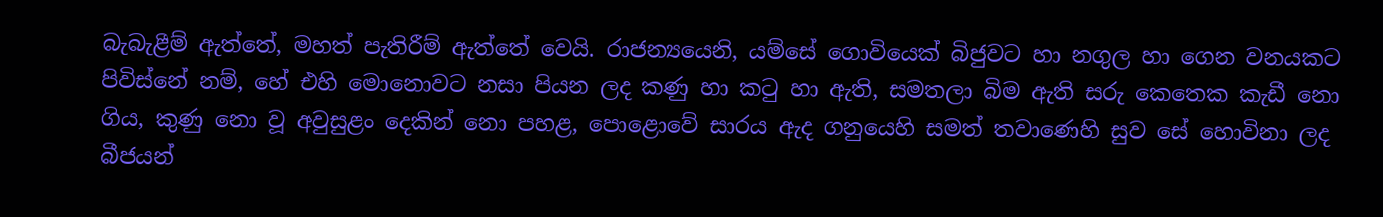බැබැළීම් ඇත්තේ, මහත් පැතිරීම් ඇත්තේ වෙයි. රාජන්‍යයෙනි, යම්සේ ගොවියෙක් බිජුවට හා නගුල හා ගෙන වනයකට පිවිස්නේ නම්, හේ එහි මොනොවට නසා පියන ලද කණු හා කටු හා ඇති, සමතලා බිම ඇති සරු කෙතෙක කැඩී නො ගිය, කුණු නො වූ අවුසුළං දෙකින් නො පහළ, පොළොවේ සාරය ඇද ගනුයෙහි සමත් තවාණෙහි සුව සේ හොවිනා ලද බීජයන්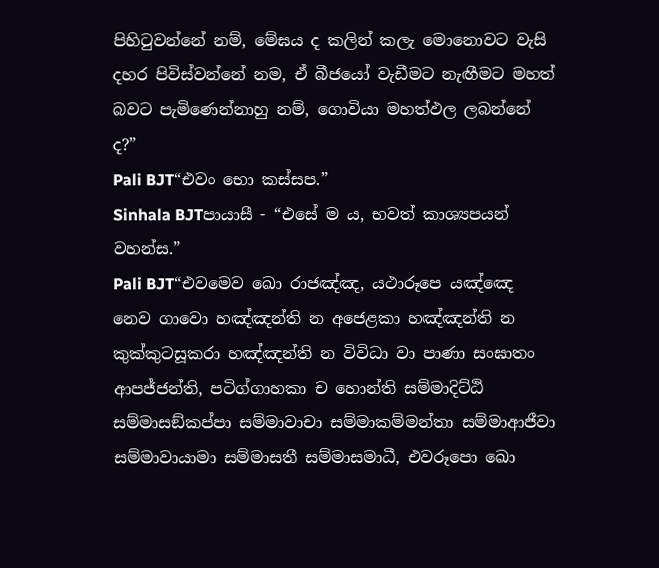පිහිටුවන්නේ නම්, මේඝය ද කලින් කලැ මොනොවට වැසි දහර පිවිස්වන්නේ නම, ඒ බීජයෝ වැඩීමට නැඟීමට මහත් බවට පැමිණෙන්නාහු නම්, ගොවියා මහත්ඵල ලබන්නේ ද?”
Pali BJT“එවං භො කස්සප.”
Sinhala BJTපායාසී - “එසේ ම ය, භවත් කාශ්‍යපයන් වහන්ස.”
Pali BJT“එවමෙව ඛො රාජඤ්ඤ, යථාරූපෙ යඤ්ඤෙ නෙව ගාවො හඤ්ඤන්ති න අජෙළකා හඤ්ඤන්ති න කුක්කුටසූකරා හඤ්ඤන්ති න විවිධා වා පාණා සංඝාතං ආපජ්ජන්ති, පටිග්ගාහකා ච හොන්ති සම්මාදිට්ඨි සම්මාසඞ්කප්පා සම්මාවාචා සම්මාකම්මන්තා සම්මාආජීවා සම්මාවායාමා සම්මාසතී සම්මාසමාධී, එවරූපො ඛො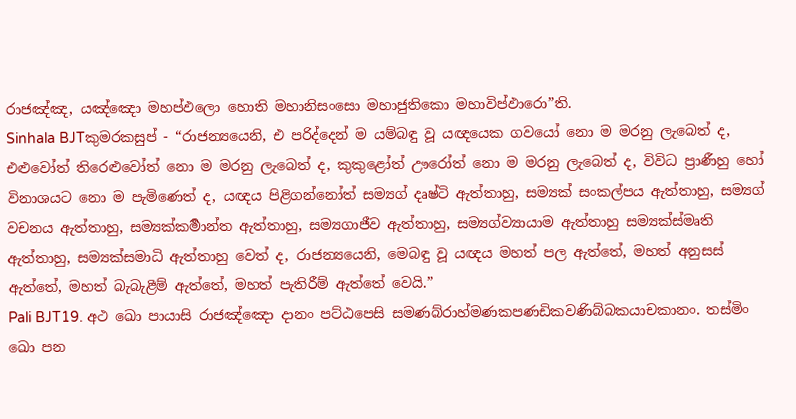රාජඤ්ඤ, යඤ්ඤො මහප්ඵලො හොති මහානිසංසො මහාජුතිකො මහාවිප්ඵාරො”ති.
Sinhala BJTකුමරකසුප් - “රාජන්‍යයෙනි, එ පරිද්දෙන් ම යම්බඳු වූ යඥයෙක ගවයෝ නො ම මරනු ලැබෙත් ද, එළුවෝත් තිරෙළුවෝත් නො ම මරනු ලැබෙත් ද, කුකුළෝත් ඌරෝත් නො ම මරනු ලැබෙත් ද, විවිධ ප්‍රාණීහු හෝ විනාශයට නො ම පැමිණෙත් ද, යඥය පිළිගන්නෝත් සම්‍යග් දෘෂ්ටි ඇත්තාහු, සම්‍යක් සංකල්පය ඇත්තාහු, සම්‍යග් වචනය ඇත්තාහු, සම්‍යක්කර්‍මාන්ත ඇත්තාහු, සම්‍යගාජීව ඇත්තාහු, සම්‍යග්ව්‍යායාම ඇත්තාහු සම්‍යක්ස්මෘති ඇත්තාහු, සම්‍යක්සමාධි ඇත්තාහු වෙත් ද, රාජන්‍යයෙනි, මෙබඳු වූ යඥය මහත් පල ඇත්තේ, මහත් අනුසස් ඇත්තේ, මහත් බැබැළීම් ඇත්තේ, මහත් පැතිරීම් ඇත්තේ වෙයි.”
Pali BJT19. අථ ඛො පායාසි රාජඤ්ඤො දානං පට්ඨපෙසි සමණබ්රාහ්මණකපණඩිකවණිබ්බකයාචකානං. තස්මිං ඛො පන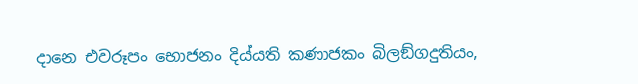දානෙ එවරූපං භොජනං දිය්යති කණාජකං බිලඞ්ගදුතියං,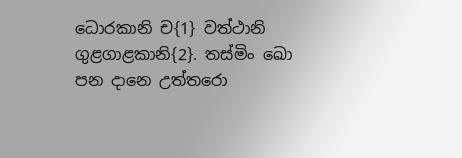ධොරකානි ච{1} වත්ථානි ගුළගාළකානි{2}. තස්මිං ඛො පන දානෙ උත්තරො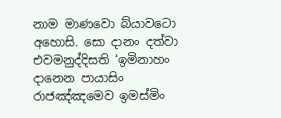නාම මාණවො බ්යාවටො අහොසි. සො දානං දත්වා එවමනුද්දිසති ‘ඉමිනාහං දානෙන පායාසිං රාජඤ්ඤමෙව ඉමස්මිං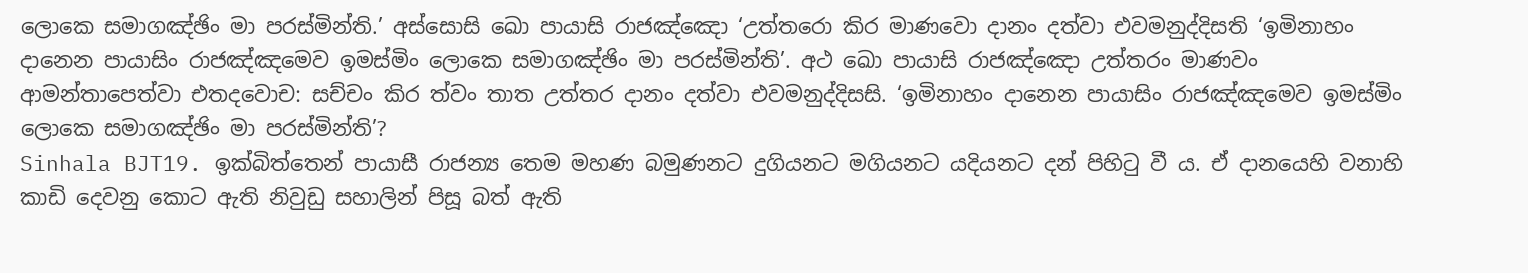ලොකෙ සමාගඤ්ඡිං මා පරස්මින්ති.’ අස්සොසි ඛො පායාසි රාජඤ්ඤො ‘උත්තරො කිර මාණවො දානං දත්වා එවමනුද්දිසති ‘ඉමිනාහං දානෙන පායාසිං රාජඤ්ඤමෙව ඉමස්මිං ලොකෙ සමාගඤ්ඡිං මා පරස්මින්ති’. අථ ඛො පායාසි රාජඤ්ඤො උත්තරං මාණවං ආමන්තාපෙත්වා එතදවොච: සච්චං කිර ත්වං තාත උත්තර දානං දත්වා එවමනුද්දිසසි. ‘ඉමිනාහං දානෙන පායාසිං රාජඤ්ඤමෙව ඉමස්මිං ලොකෙ සමාගඤ්ඡිං මා පරස්මින්ති’?
Sinhala BJT19. ඉක්බිත්තෙන් පායාසී රාජන්‍ය තෙම මහණ බමුණනට දුගියනට මගියනට යදියනට දන් පිහිටු වී ය. ඒ දානයෙහි වනාහි කාඩි දෙවනු කොට ඇති නිවුඩු සහාලින් පිසූ බත් ඇති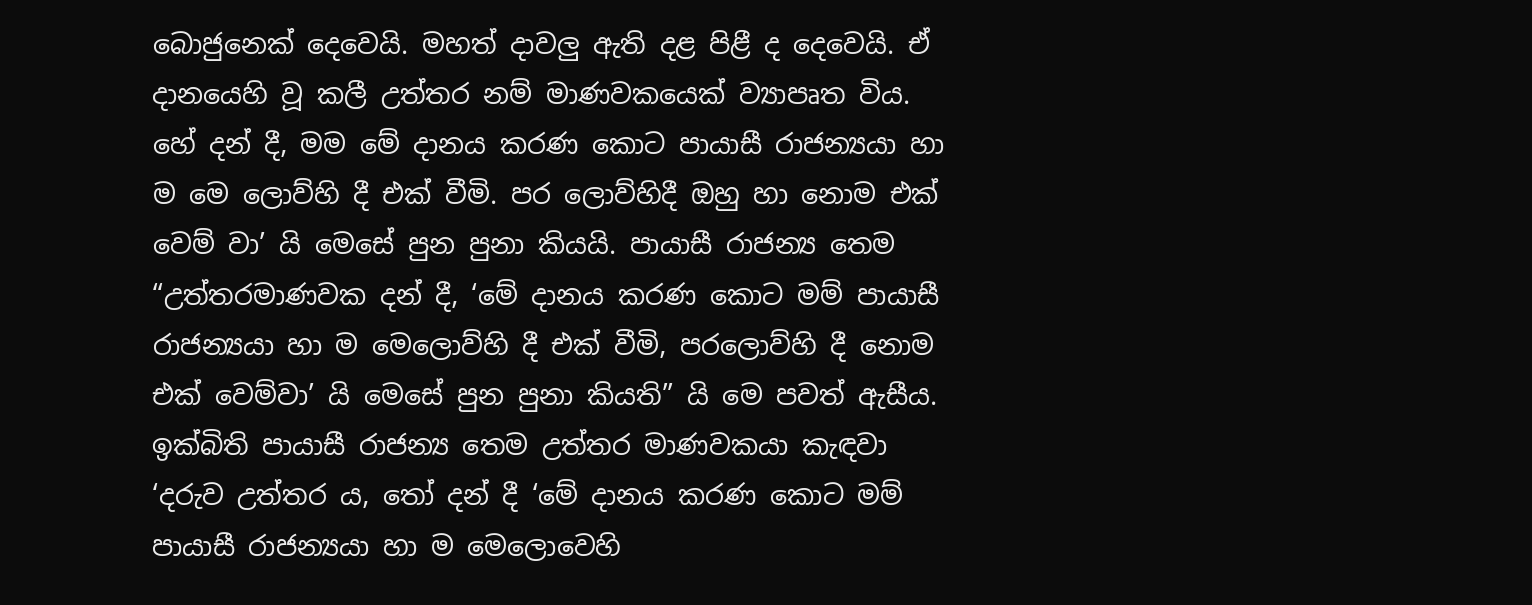බොජුනෙක් දෙවෙයි. මහත් දාවලු ඇති දළ පිළී ද දෙවෙයි. ඒ දානයෙහි වූ කලී උත්තර නම් මාණවකයෙක් ව්‍යාපෘත විය. හේ දන් දී, මම මේ දානය කරණ කොට පායාසී රාජන්‍යයා හා ම මෙ ලොව්හි දී එක් වීමි. පර ලොව්හිදී ඔහු හා නොම එක් වෙම් වා’ යි මෙසේ පුන පුනා කියයි. පායාසී රාජන්‍ය තෙම “උත්තරමාණවක දන් දී, ‘මේ දානය කරණ කොට මම් පායාසී රාජන්‍යයා හා ම මෙලොව්හි දී එක් වීමි, පරලොව්හි දී නොම එක් වෙම්වා’ යි මෙසේ පුන පුනා කියති” යි මෙ පවත් ඇසීය. ඉක්බිති පායාසී රාජන්‍ය තෙම උත්තර මාණවකයා කැඳවා ‘දරුව උත්තර ය, තෝ දන් දී ‘මේ දානය කරණ කොට මම් පායාසී රාජන්‍යයා හා ම මෙලොවෙහි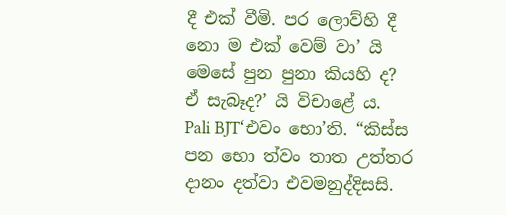දී එක් වීමි. පර ලොව්හි දී නො ම එක් වෙම් වා’ යි මෙසේ පුන පුනා කියහි ද? ඒ සැබෑද?’ යි විචාළේ ය.
Pali BJT‘එවං භො’ති. “කිස්ස පන භො ත්වං තාත උත්තර දානං දත්වා එවමනුද්දිසසි.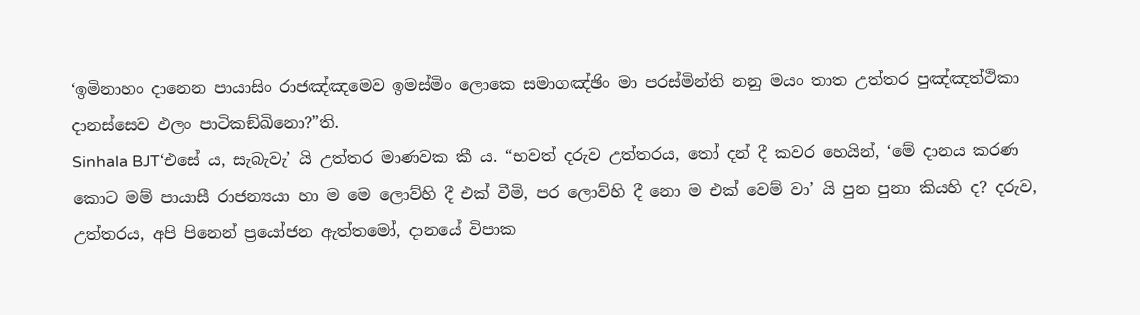‘ඉමිනාහං දානෙන පායාසිං රාජඤ්ඤමෙව ඉමස්මිං ලොකෙ සමාගඤ්ඡිං මා පරස්මින්ති නනු මයං තාත උත්තර පුඤ්ඤත්ථිකා දානස්සෙව ඵලං පාටිකඞ්ඛිනො?”ති.
Sinhala BJT‘එසේ ය, සැබැවැ’ යි උත්තර මාණවක කී ය. “භවත් දරුව උත්තරය, තෝ දන් දී කවර හෙයින්, ‘මේ දානය කරණ කොට මම් පායාසී රාජන්‍යයා හා ම මෙ ලොව්හි දී එක් වීමි, පර ලොව්හි දී නො ම එක් වෙම් වා’ යි පුන පුනා කියහි ද? දරුව, උත්තරය, අපි පිනෙන් ප්‍රයෝජන ඇත්තමෝ, දානයේ විපාක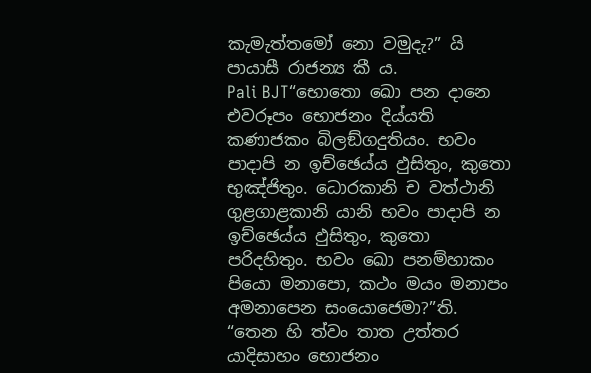කැමැත්තමෝ නො වමුදැ?” යි පායාසී රාජන්‍ය කී ය.
Pali BJT“භොතො ඛො පන දානෙ එවරූපං භොජනං දිය්යති කණාජකං බිලඞ්ගදුතියං. භවං පාදාපි න ඉච්ඡෙය්ය ඵුසිතුං, කුතො භුඤ්ජිතුං. ධොරකානි ච වත්ථානි ගුළගාළකානි යානි භවං පාදාපි න ඉච්ඡෙය්ය ඵුසිතුං, කුතො පරිදහිතුං. භවං ඛො පනම්හාකං පියො මනාපො, කථං මයං මනාපං අමනාපෙන සංයොජෙමා?”ති. “තෙන හි ත්වං තාත උත්තර යාදිසාහං භොජනං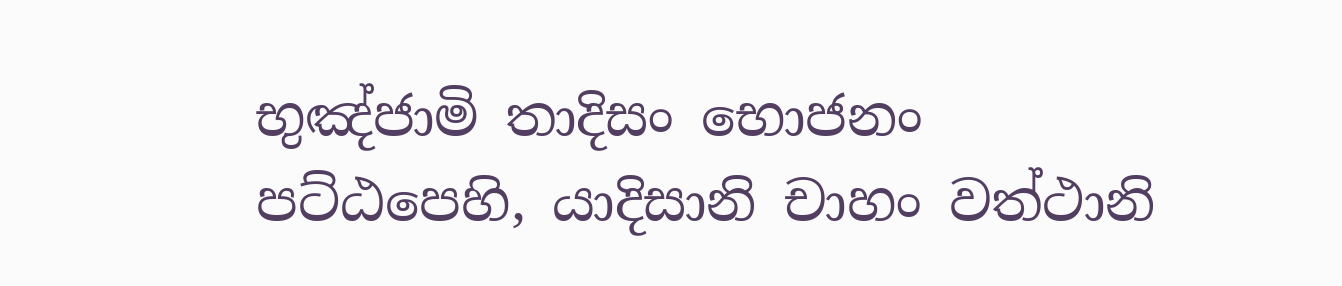භුඤ්ජාමි තාදිසං භොජනං පට්ඨපෙහි, යාදිසානි චාහං වත්ථානි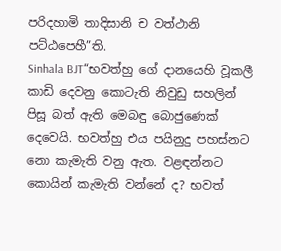පරිදහාමි තාදිසානි ච වත්ථානි පට්ඨපෙහී”ති.
Sinhala BJT“භවත්හු ගේ දානයෙහි වූකලී කාඩි දෙවනු කොටැති නිවුඩු සහලින් පිසූ බත් ඇති මෙබඳු බොජුණෙක් දෙවෙයි. භවත්හු එය පයිනුදු පහස්නට නො කැමැති වනු ඇත. වළඳන්නට කොයින් කැමැති වන්නේ ද? භවත්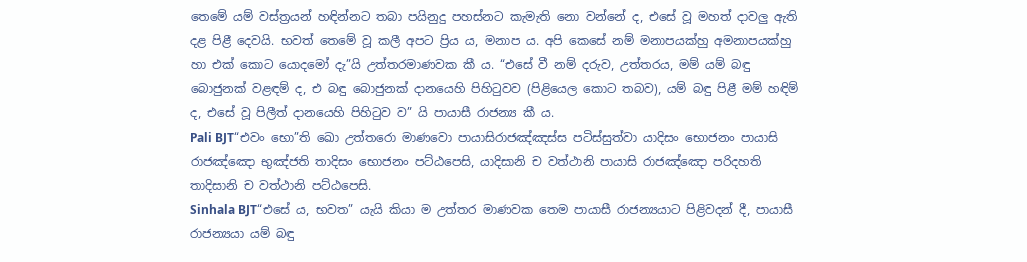තෙමේ යම් වස්ත්‍රයන් හඳින්නට තබා පයිනුදු පහස්නට කැමැති නො වන්නේ ද, එසේ වූ මහත් දාවලු ඇති දළ පිළී දෙවයි. භවත් තෙමේ වූ කලී අපට ප්‍රිය ය, මනාප ය. අපි කෙසේ නම් මනාපයක්හු අමනාපයක්හු හා එක් කොට යොදමෝ දැ”යි උත්තරමාණවක කී ය. “එසේ වී නම් දරුව, උත්තරය, මම් යම් බඳු බොජුනක් වළඳම් ද, එ බඳු බොජුනක් දානයෙහි පිහිටුවව (පිළියෙල කොට තබව), යම් බඳු පිළී මම් හඳිම් ද, එසේ වූ පිලීත් දානයෙහි පිහිටුව ව” යි පායාසී රාජන්‍ය කී ය.
Pali BJT“එවං භො”ති ඛො උත්තරො මාණවො පායාසිරාජඤ්ඤස්ස පටිස්සුත්වා යාදිසං භොජනං පායාසි රාජඤ්ඤො භුඤ්ජති තාදිසං භොජනං පට්ඨපෙසි, යාදිසානි ච වත්ථානි පායාසි රාජඤ්ඤො පරිදහති තාදිසානි ච වත්ථානි පට්ඨපෙසි.
Sinhala BJT“එසේ ය, භවත” යැයි කියා ම උත්තර මාණවක තෙම පායාසී රාජන්‍යයාට පිළිවදන් දී, පායාසී රාජන්‍යයා යම් බඳු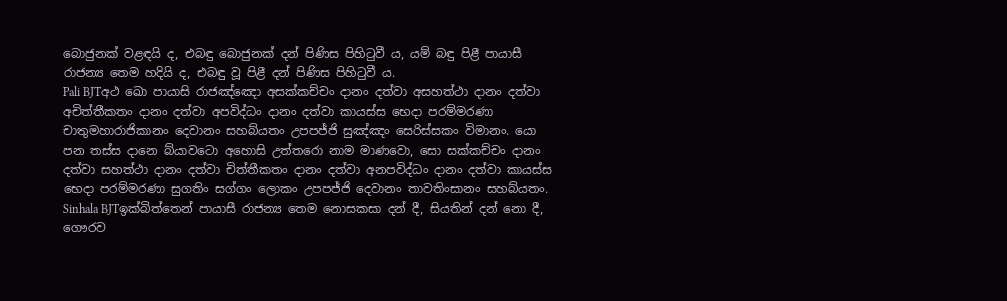බොජුනක් වළඳයි ද, එබඳු බොජුනක් දන් පිණිස පිහිටුවී ය, යම් බඳු පිළී පායාසී රාජන්‍ය තෙම හදියි ද, එබඳු වූ පිළී දන් පිණිස පිහිටුවී ය.
Pali BJTඅථ ඛො පායාසි රාජඤ්ඤො අසක්කච්චං දානං දත්වා අසහත්ථා දානං දත්වා අචිත්තීකතං දානං දත්වා අපවිද්ධං දානං දත්වා කායස්ස භෙදා පරම්මරණා චාතුමහාරාජිකානං දෙවානං සහබ්යතං උපපජ්ජි සුඤ්ඤං සෙරිස්සකං විමානං. යො පන තස්ස දානෙ බ්යාවටො අහොසි උත්තරො නාම මාණවො, සො සක්කච්චං දානං දත්වා සහත්ථා දානං දත්වා චිත්තීකතං දානං දත්වා අනපවිද්ධං දානං දත්වා කායස්ස භෙදා පරම්මරණා සුගතිං සග්ගං ලොකං උපපජ්ජි දෙවානං තාවතිංසානං සහබ්යතං.
Sinhala BJTඉක්බිත්තෙන් පායාසී රාජන්‍ය තෙම නොසකසා දන් දී, සියතින් දන් නො දී, ගෞරව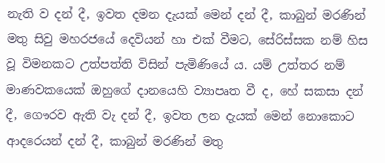නැති ව දන් දී, ඉවත දමන දැයක් මෙන් දන් දී, කාබුන් මරණින් මතු සිවු මහරජයේ දෙවියන් හා එක් වීමට, සේරිස්සක නම් හිස වූ විමනකට උත්පත්ති විසින් පැමිණියේ ය. යම් උත්තර නම් මාණවකයෙක් ඔහුගේ දානයෙහි ව්‍යාපෘත වී ද, හේ සකසා දන් දී, ගෞරව ඇති වැ දන් දී, ඉවත ලන දැයක් මෙන් නොකොට ආදරෙයන් දන් දී, කාබුන් මරණින් මතු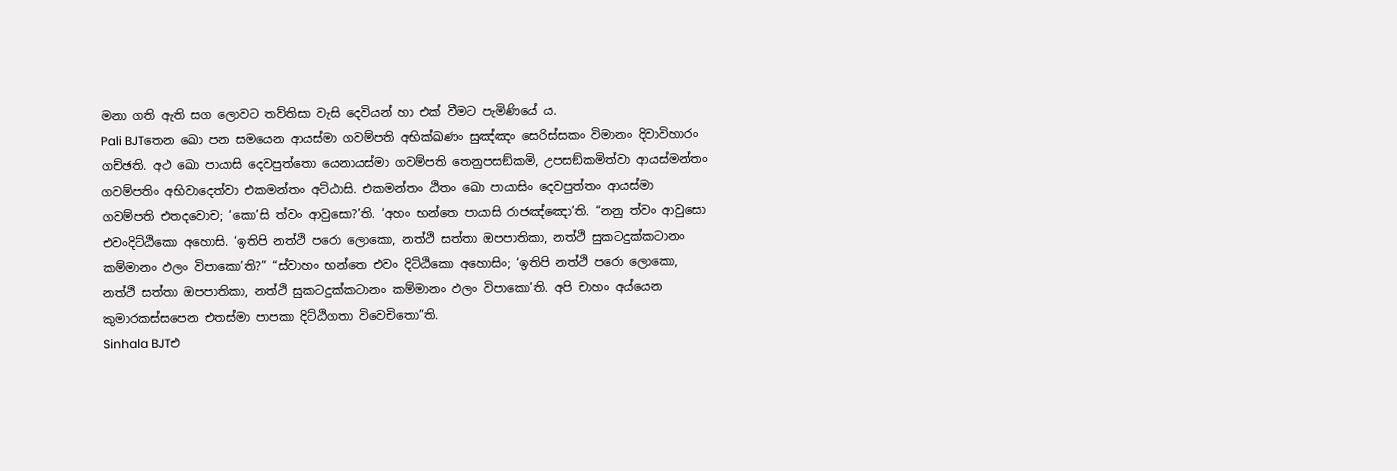මනා ගති ඇති සග ලොවට තව්තිසා වැසි දෙවියන් හා එක් වීමට පැමිණියේ ය.
Pali BJTතෙන ඛො පන සමයෙන ආයස්මා ගවම්පති අභික්ඛණං සුඤ්ඤං සෙරිස්සකං විමානං දිවාවිහාරං ගච්ඡති. අථ ඛො පායාසි දෙවපුත්තො යෙනායස්මා ගවම්පති තෙනුපසඞ්කමි, උපසඞ්කමිත්වා ආයස්මන්තං ගවම්පතිං අභිවාදෙත්වා එකමන්තං අට්ඨාසි. එකමන්තං ඨිතං ඛො පායාසිං දෙවපුත්තං ආයස්මා ගවම්පති එතදවොච; ‘කො’සි ත්වං ආවුසො?’ති. ‘අහං භන්තෙ පායාසි රාජඤ්ඤො’ති. “නනු ත්වං ආවුසො එවංදිට්ඨිකො අහොසි. ‘ඉතිපි නත්ථි පරො ලොකො, නත්ථි සත්තා ඔපපාතිකා, නත්ථි සුකටදුක්කටානං කම්මානං ඵලං විපාකො’ති?” “ස්වාහං භන්තෙ එවං දිට්ඨිකො අහොසිං; ‘ඉතිපි නත්ථි පරො ලොකො, නත්ථි සත්තා ඔපපාතිකා, නත්ථි සුකටදුක්කටානං කම්මානං ඵලං විපාකො’ති. අපි චාහං අය්යෙන කුමාරකස්සපෙන එතස්මා පාපකා දිට්ඨිගතා විවෙචිතො”ති.
Sinhala BJTඑ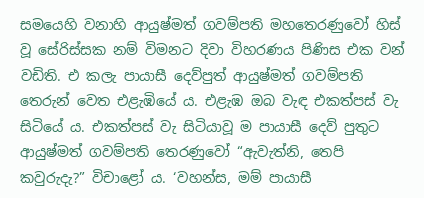සමයෙහි වනාහි ආයුෂ්මත් ගවම්පති මහතෙරණුවෝ හිස් වූ සේරිස්සක නම් විමනට දිවා විහරණය පිණිස එක වන් වඩිති. එ කලැ පායාසී දෙව්පුත් ආයුෂ්මත් ගවම්පති තෙරුන් වෙත එළැඹියේ ය. එළැඹ ඔබ වැඳ එකත්පස් වැ සිටියේ ය. එකත්පස් වැ සිටියාවූ ම පායාසී දෙව් පුතුට ආයුෂ්මත් ගවම්පති තෙරණුවෝ “ඇවැත්නි, තෙපි කවුරුදැ?” විචාළෝ ය. ‘වහන්ස, මම් පායාසී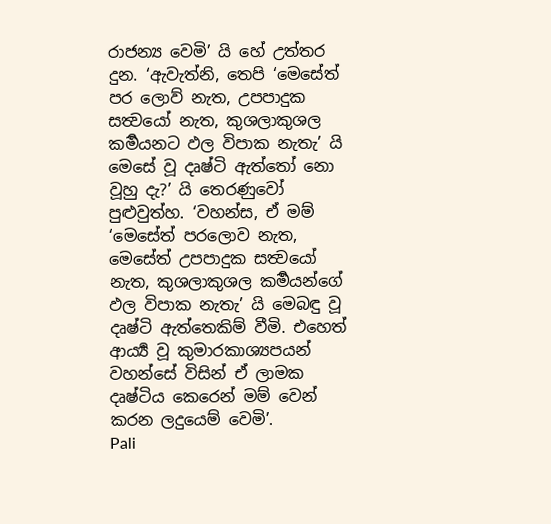රාජන්‍ය වෙමි’ යි හේ උත්තර දුන. ‘ඇවැත්නි, තෙපි ‘මෙසේත් පර ලොව් නැත, උපපාදුක සත්‍වයෝ නැත, කුශලාකුශල කර්‍මයනට ඵල විපාක නැතැ’ යි මෙසේ වූ දෘෂ්ටි ඇත්තෝ නො වූහු දැ?’ යි තෙරණුවෝ පුළුවුත්හ. ‘වහන්ස, ඒ මම් ‘මෙසේත් පරලොව නැත, මෙසේත් උපපාදුක සත්‍වයෝ නැත, කුශලාකුශල කර්‍මයන්ගේ ඵල විපාක නැතැ’ යි මෙබඳු වූ දෘෂ්ටි ඇත්තෙකිම් වීමි. එහෙත් ආර්‍ය්‍ය වූ කුමාරකාශ්‍යපයන් වහන්සේ විසින් ඒ ලාමක දෘෂ්ටිය කෙරෙන් මම් වෙන් කරන ලදුයෙම් වෙමි’.
Pali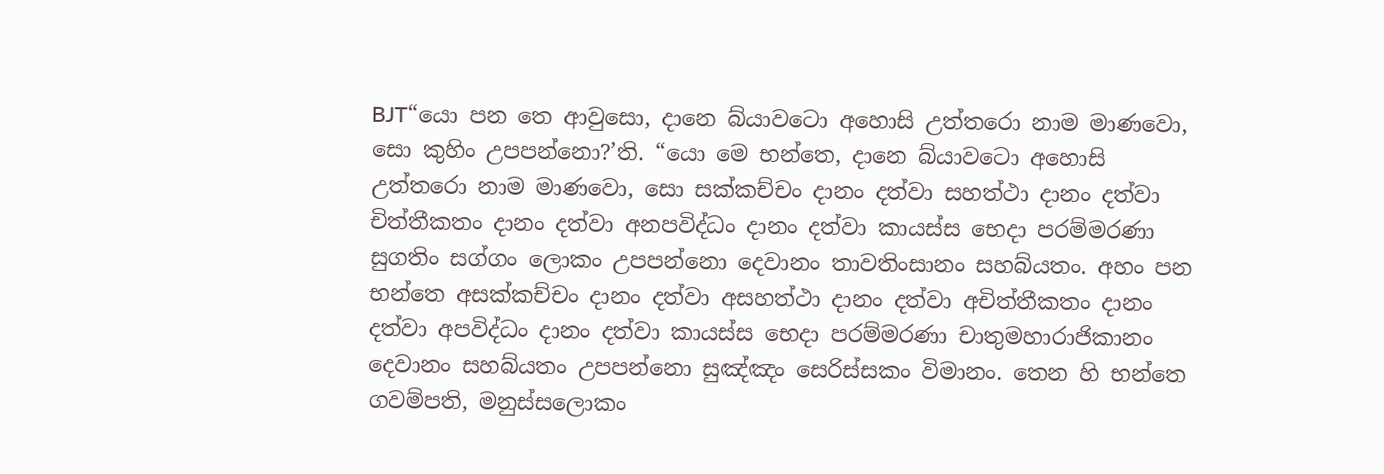BJT“යො පන තෙ ආවුසො, දානෙ බ්යාවටො අහොසි උත්තරො නාම මාණවො, සො කුහිං උපපන්නො?’ති. “යො මෙ භන්තෙ, දානෙ බ්යාවටො අහොසි උත්තරො නාම මාණවො, සො සක්කච්චං දානං දත්වා සහත්ථා දානං දත්වා චිත්තීකතං දානං දත්වා අනපවිද්ධං දානං දත්වා කායස්ස භෙදා පරම්මරණා සුගතිං සග්ගං ලොකං උපපන්නො දෙවානං තාවතිංසානං සහබ්යතං. අහං පන භන්තෙ අසක්කච්චං දානං දත්වා අසහත්ථා දානං දත්වා අචිත්තීකතං දානං දත්වා අපවිද්ධං දානං දත්වා කායස්ස භෙදා පරම්මරණා චාතුමහාරාජිකානං දෙවානං සහබ්යතං උපපන්නො සුඤ්ඤං සෙරිස්සකං විමානං. තෙන හි භන්තෙ ගවම්පති, මනුස්සලොකං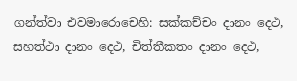ගන්ත්වා එවමාරොචෙහි: සක්කච්චං දානං දෙථ, සහත්ථා දානං දෙථ, චිත්තීකතං දානං දෙථ,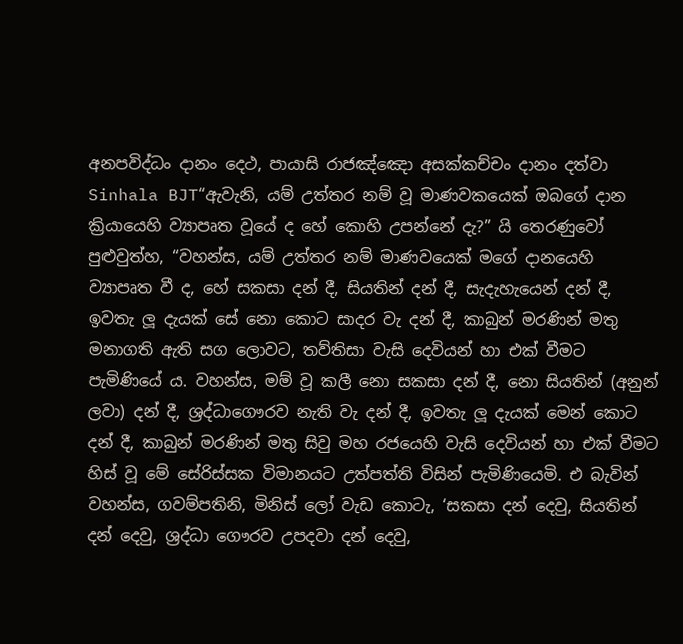අනපවිද්ධං දානං දෙථ, පායාසි රාජඤ්ඤො අසක්කච්චං දානං දත්වා
Sinhala BJT“ඇවැනි, යම් උත්තර නම් වූ මාණවකයෙක් ඔබගේ දාන ක්‍රියායෙහි ව්‍යාපෘත වූයේ ද හේ කොහි උපන්නේ දැ?” යි තෙරණුවෝ පුළුවුත්හ, “වහන්ස, යම් උත්තර නම් මාණවයෙක් මගේ දානයෙහි ව්‍යාපෘත වී ද, හේ සකසා දන් දී, සියතින් දන් දී, සැදැහැයෙන් දන් දී, ඉවතැ ලූ දැයක් සේ නො කොට සාදර වැ දන් දී, කාබුන් මරණින් මතු මනාගති ඇති සග ලොවට, තව්තිසා වැසි දෙවියන් හා එක් වීමට පැමිණියේ ය. වහන්ස, මම් වූ කලී නො සකසා දන් දී, නො සියතින් (අනුන් ලවා) දන් දී, ශ්‍රද්ධාගෞරව නැති වැ දන් දී, ඉවතැ ලූ දැයක් මෙන් කොට දන් දී, කාබුන් මරණින් මතු සිවු මහ රජයෙහි වැසි දෙවියන් හා එක් වීමට හිස් වූ මේ සේරිස්සක විමානයට උත්පත්ති විසින් පැමිණියෙමි. එ බැවින් වහන්ස, ගවම්පතිනි, මිනිස් ලෝ වැඩ කොටැ, ‘සකසා දන් දෙවු, සියතින් දන් දෙවු, ශ්‍රද්ධා ගෞරව උපදවා දන් දෙවු,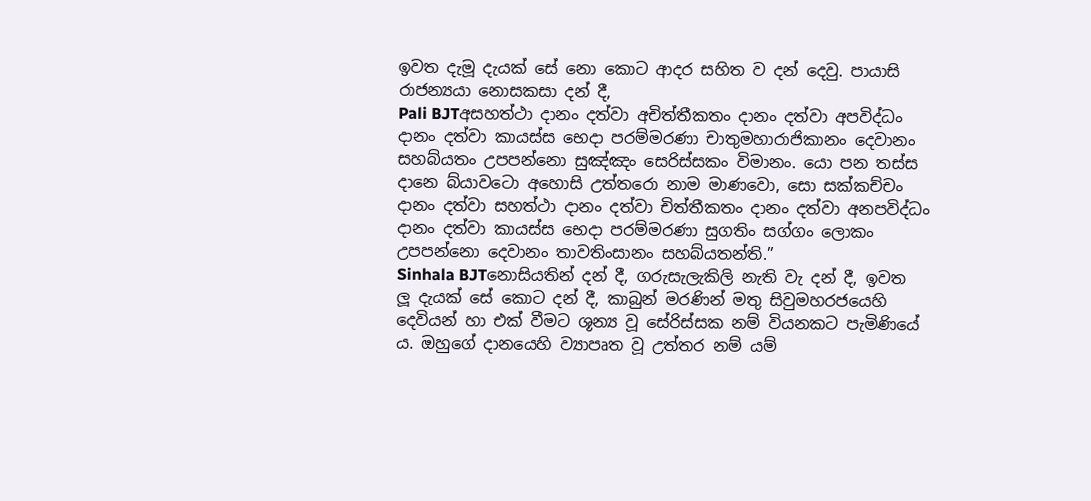ඉවත දැමූ දැයක් සේ නො කොට ආදර සහිත ව දන් දෙවු. පායාසි රාජන්‍යයා නොසකසා දන් දී,
Pali BJTඅසහත්ථා දානං දත්වා අචිත්තීකතං දානං දත්වා අපවිද්ධං දානං දත්වා කායස්ස භෙදා පරම්මරණා චාතුමහාරාජිකානං දෙවානං සහබ්යතං උපපන්නො සුඤ්ඤං සෙරිස්සකං විමානං. යො පන තස්ස දානෙ බ්යාවටො අහොසි උත්තරො නාම මාණවො, සො සක්කච්චං දානං දත්වා සහත්ථා දානං දත්වා චිත්තීකතං දානං දත්වා අනපවිද්ධං දානං දත්වා කායස්ස භෙදා පරම්මරණා සුගතිං සග්ගං ලොකං උපපන්නො දෙවානං තාවතිංසානං සහබ්යතන්ති.”
Sinhala BJTනොසියතින් දන් දී, ගරුසැලැකිලි නැති වැ දන් දී, ඉවත ලූ දැයක් සේ කොට දන් දී, කාබුන් මරණින් මතු සිවුමහරජයෙහි දෙවියන් හා එක් වීමට ශූන්‍ය වූ සේරිස්සක නම් වියනකට පැමිණියේ ය. ඔහුගේ දානයෙහි ව්‍යාපෘත වූ උත්තර නම් යම්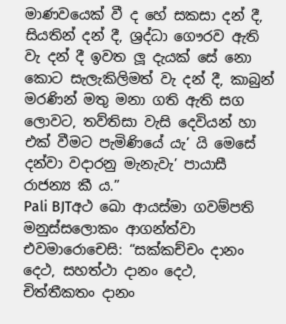මාණවයෙක් වී ද හේ සකසා දන් දී, සියතින් දන් දී, ශ්‍රද්ධා ගෞරව ඇති වැ දන් දී ඉවත ලූ දැයක් සේ නො කොට සැලැකිලිමත් වැ දන් දී, කාබුන් මරණින් මතු මනා ගති ඇති සග ලොවට, තව්තිසා වැසි දෙවියන් හා එක් වීමට පැමිණියේ යැ’ යි මෙසේ දන්වා වදාරනු මැනැවැ’ පායාසී රාජන්‍ය කී ය.”
Pali BJTඅථ ඛො ආයස්මා ගවම්පති මනුස්සලොකං ආගන්ත්වා එවමාරොචෙසි: “සක්කච්චං දානං දෙථ, සහත්ථා දානං දෙථ, චිත්තීකතං දානං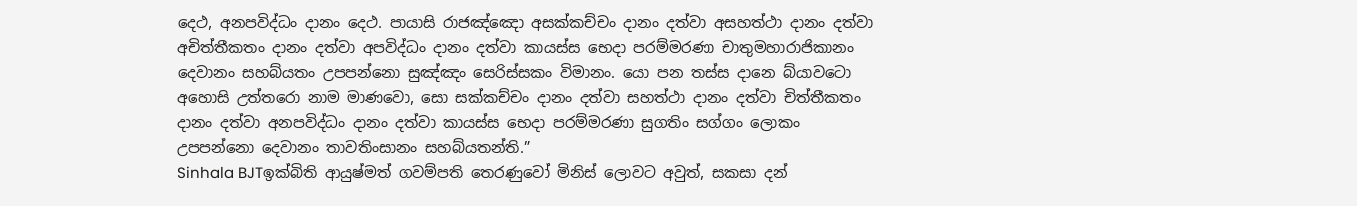දෙථ, අනපවිද්ධං දානං දෙථ. පායාසි රාජඤ්ඤො අසක්කච්චං දානං දත්වා අසහත්ථා දානං දත්වා අචිත්තීකතං දානං දත්වා අපවිද්ධං දානං දත්වා කායස්ස භෙදා පරම්මරණා චාතුමහාරාජිකානං දෙවානං සහබ්යතං උපපන්නො සුඤ්ඤං සෙරිස්සකං විමානං. යො පන තස්ස දානෙ බ්යාවටො අහොසි උත්තරො නාම මාණවො, සො සක්කච්චං දානං දත්වා සහත්ථා දානං දත්වා චිත්තීකතං දානං දත්වා අනපවිද්ධං දානං දත්වා කායස්ස භෙදා පරම්මරණා සුගතිං සග්ගං ලොකං උපපන්නො දෙවානං තාවතිංසානං සහබ්යතන්ති.”
Sinhala BJTඉක්බිති ආයුෂ්මත් ගවම්පති තෙරණුවෝ මිනිස් ලොවට අවුත්, සකසා දන්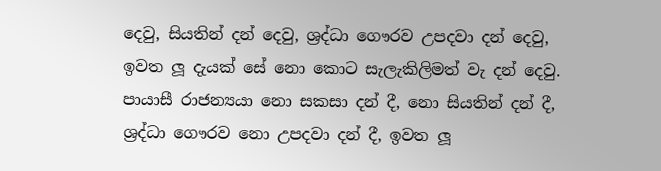දෙවු, සියතින් දන් දෙවු, ශ්‍රද්ධා ගෞරව උපදවා දන් දෙවු, ඉවත ලූ දැයක් සේ නො කොට සැලැකිලිමත් වැ දන් දෙවු. පායාසී රාජන්‍යයා නො සකසා දන් දී, නො සියතින් දන් දී, ශ්‍රද්ධා ගෞරව නො උපදවා දන් දී, ඉවත ලූ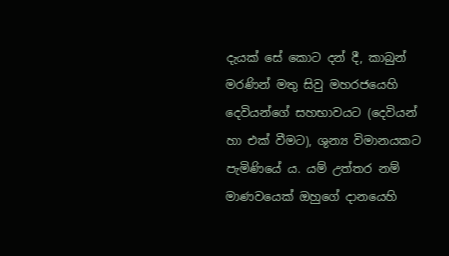දැයක් සේ කොට දන් දී, කාබුන් මරණින් මතු සිවු මහරජයෙහි දෙවියන්ගේ සහභාවයට (දෙවියන් හා එක් වීමට), ශුන්‍ය විමානයකට පැමිණියේ ය. යම් උත්තර නම් මාණවයෙක් ඔහුගේ දානයෙහි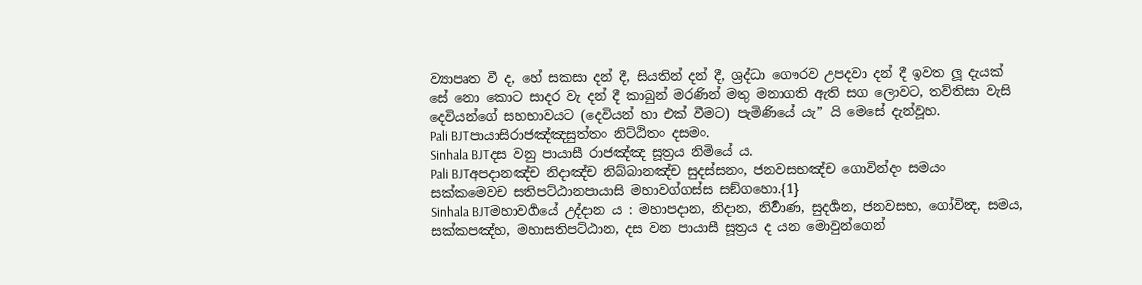ව්‍යාපෘත වී ද, හේ සකසා දන් දී, සියතින් දන් දී, ශ්‍රද්ධා ගෞරව උපදවා දන් දී ඉවත ලූ දැයක් සේ නො කොට සාදර වැ දන් දී කාබුන් මරණින් මතු මනාගති ඇති සග ලොවට, තව්තිසා වැසි දෙවියන්ගේ සහභාවයට (දෙවියන් හා එක් වීමට) පැමිණියේ යැ” යි මෙසේ දැන්වූහ.
Pali BJTපායාසිරාජඤ්ඤසුත්තං නිට්ඨිතං දසමං.
Sinhala BJTදස වනු පායාසී රාජඤ්ඤ සූත්‍රය නිමියේ ය.
Pali BJTඅපදානඤ්ච නිදාඤ්ච නිබ්බානඤ්ච සුදස්සනං, ජනවසභඤ්ච ගොවින්දං සමයං සක්කමෙවච සතිපට්ඨානපායාසි මහාවග්ගස්ස සඞ්ගහො.{1}
Sinhala BJTමහාවර්‍ගයේ උද්දාන ය : මහාපදාන, නිදාන, නිර්‍වාණ, සුදර්‍ශන, ජනවසභ, ගෝවින්‍ද, සමය, සක්කපඤ්හ, මහාසතිපට්ඨාන, දස වන පායාසී සූත්‍රය ද යන මොවුන්ගෙන්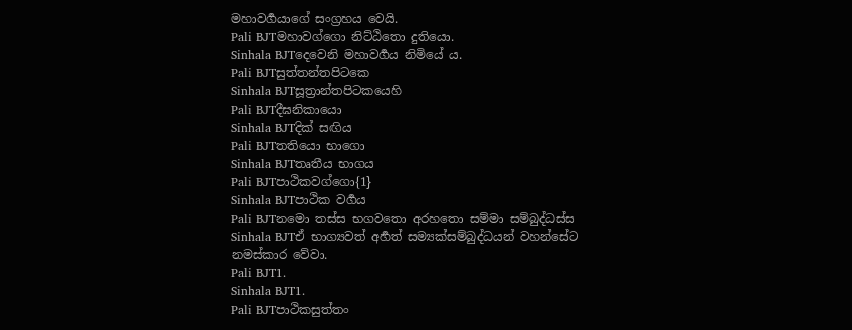මහාවර්‍ගයාගේ සංග්‍රහය වෙයි.
Pali BJTමහාවග්ගො නිට්ඨිතො දුතියො.
Sinhala BJTදෙවෙනි මහාවර්‍ගය නිමියේ ය.
Pali BJTසුත්තන්තපිටකෙ
Sinhala BJTසූත්‍රාන්තපිටකයෙහි
Pali BJTදීඝනිකායො
Sinhala BJTදික් සඟිය
Pali BJTතතියො භාගො
Sinhala BJTතෘතීය භාගය
Pali BJTපාථිකවග්ගො{1}
Sinhala BJTපාථික වර්‍ගය
Pali BJTනමො තස්ස භගවතො අරහතො සම්මා සම්බුද්ධස්ස
Sinhala BJTඒ භාග්‍යවත් අර්‍හත් සම්‍යක්සම්බුද්ධයන් වහන්සේට නමස්කාර වේවා.
Pali BJT1.
Sinhala BJT1.
Pali BJTපාථිකසුත්තං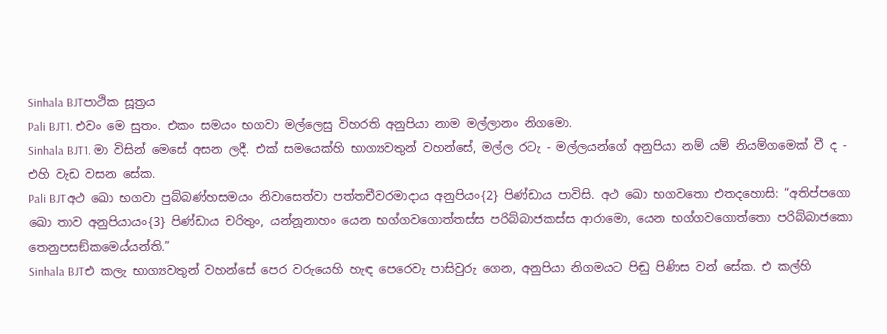Sinhala BJTපාථික සූත්‍රය
Pali BJT1. එවං මෙ සුතං. එකං සමයං භගවා මල්ලෙසු විහරති අනුපියා නාම මල්ලානං නිගමො.
Sinhala BJT1. මා විසින් මෙසේ අසන ලදී. එක් සමයෙක්හි භාග්‍යවතුන් වහන්සේ, මල්ල රටැ - මල්ලයන්ගේ අනුපියා නම් යම් නියම්ගමෙක් වී ද - එහි වැඩ වසන සේක.
Pali BJTඅථ ඛො භගවා පුබ්බණ්හසමයං නිවාසෙත්වා පත්තචීවරමාදාය අනුපියං{2} පිණ්ඩාය පාවිසි. අථ ඛො භගවතො එතදහොසි: “අතිප්පගො ඛො තාව අනුපියායං{3} පිණ්ඩාය චරිතුං, යන්නූනාහං යෙන භග්ගවගොත්තස්ස පරිබ්බාජකස්ස ආරාමො, යෙන භග්ගවගොත්තො පරිබ්බාජකො තෙනුපසඞ්කමෙය්යන්ති.”
Sinhala BJTඑ කලැ භාග්‍යවතුන් වහන්සේ පෙර වරුයෙහි හැඳ පෙරෙවැ පාසිවුරු ගෙන, අනුපියා නිගමයට පිඬු පිණිස වන් සේක. එ කල්හි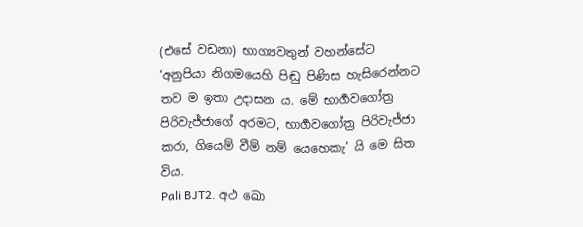(එසේ වඩනා) භාග්‍යවතුන් වහන්සේට ‘අනුපියා නිගමයෙහි පිඬු පිණිස හැසිරෙන්නට තව ම ඉතා උදාසන ය. මේ භාර්‍ගවගෝත්‍ර පිරිවැජ්ජාගේ අරමට, භාර්‍ගවගෝත්‍ර පිරිවැජ්ජා කරා, ගියෙම් වීම් නම් යෙහෙකැ’ යි මෙ සිත විය.
Pali BJT2. අථ ඛො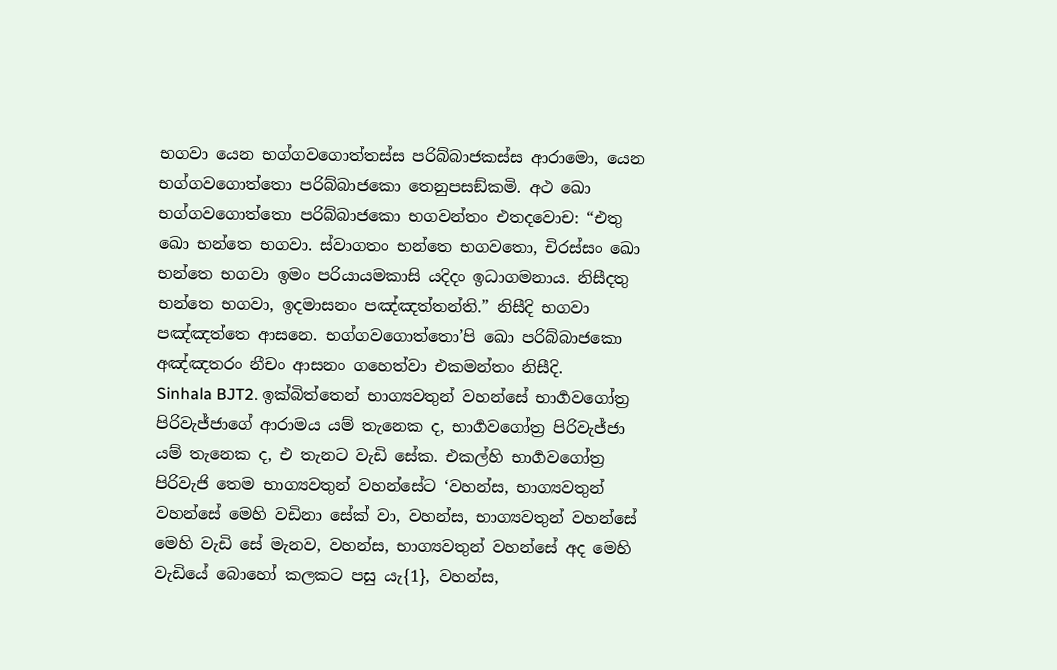භගවා යෙන භග්ගවගොත්තස්ස පරිබ්බාජකස්ස ආරාමො, යෙන භග්ගවගොත්තො පරිබ්බාජකො තෙනුපසඞ්කමි. අථ ඛො භග්ගවගොත්තො පරිබ්බාජකො භගවන්තං එතදවොච: “එතු ඛො භන්තෙ භගවා. ස්වාගතං භන්තෙ භගවතො, චිරස්සං ඛො භන්තෙ භගවා ඉමං පරියායමකාසි යදිදං ඉධාගමනාය. නිසීදතු භන්තෙ භගවා, ඉදමාසනං පඤ්ඤත්තන්ති.” නිසීදි භගවා පඤ්ඤත්තෙ ආසනෙ. භග්ගවගොත්තො’පි ඛො පරිබ්බාජකො අඤ්ඤතරං නීචං ආසනං ගහෙත්වා එකමන්තං නිසීදි.
Sinhala BJT2. ඉක්බිත්තෙන් භාග්‍යවතුන් වහන්සේ භාර්‍ගවගෝත්‍ර පිරිවැජ්ජාගේ ආරාමය යම් තැනෙක ද, භාර්‍ගවගෝත්‍ර පිරිවැජ්ජා යම් තැනෙක ද, එ තැනට වැඩි සේක. එකල්හි භාර්‍ගවගෝත්‍ර පිරිවැජි තෙම භාග්‍යවතුන් වහන්සේට ‘වහන්ස, භාග්‍යවතුන් වහන්සේ මෙහි වඩිනා සේක් වා, වහන්ස, භාග්‍යවතුන් වහන්සේ මෙහි වැඩි සේ මැනව, වහන්ස, භාග්‍යවතුන් වහන්සේ අද මෙහි වැඩියේ බොහෝ කලකට පසු යැ{1}, වහන්ස,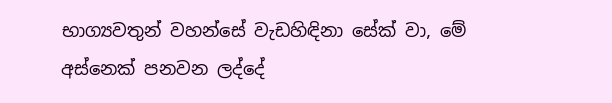භාග්‍යවතුන් වහන්සේ වැඩහිඳිනා සේක් වා, මේ අස්නෙක් පනවන ලද්දේ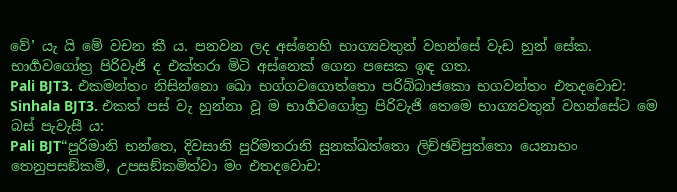වේ’ යැ යි මේ වචන කී ය. පනවන ලද අස්නෙහි භාග්‍යවතුන් වහන්සේ වැඩ හුන් සේක. භාර්‍ගවගෝත්‍ර පිරිවැජි ද එක්තරා මිටි අස්නෙක් ගෙන පසෙක ඉඳ ගත.
Pali BJT3. එකමන්තං නිසින්නො ඛො භග්ගවගොත්තො පරිබ්බාජකො භගවන්තං එතදවොච:
Sinhala BJT3. එකත් පස් වැ හුන්නා වූ ම භාර්‍ගවගෝත්‍ර පිරිවැජි තෙමෙ භාග්‍යවතුන් වහන්සේට මෙ බස් පැවැසී ය:
Pali BJT“පුරිමානි භන්තෙ, දිවසානි පුරිමතරානි සුනක්ඛත්තො ලිච්ඡවිපුත්තො යෙනාහං තෙනුපසඞ්කමි, උපසඞ්කමිත්වා මං එතදවොච: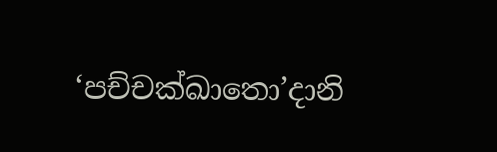‘පච්චක්ඛාතො’දානි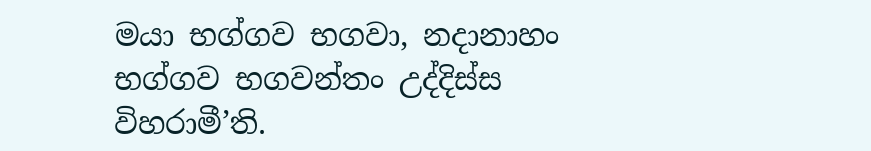මයා භග්ගව භගවා, නදානාහං භග්ගව භගවන්තං උද්දිස්ස විහරාමී’ති.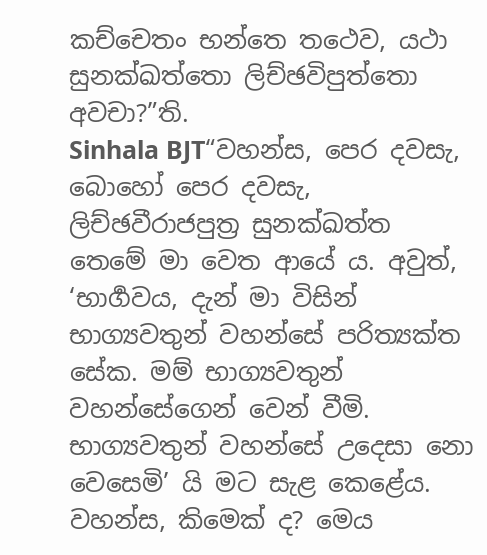කච්චෙතං භන්තෙ තථෙව, යථා සුනක්ඛත්තො ලිච්ඡවිපුත්තො අවචා?”ති.
Sinhala BJT“වහන්ස, පෙර දවසැ, බොහෝ පෙර දවසැ, ලිච්ඡවීරාජපුත්‍ර සුනක්ඛත්ත තෙමේ මා වෙත ආයේ ය. අවුත්, ‘භාර්‍ගවය, දැන් මා විසින් භාග්‍යවතුන් වහන්සේ පරිත්‍යක්ත සේක. මම් භාග්‍යවතුන් වහන්සේගෙන් වෙන් වීමි. භාග්‍යවතුන් වහන්සේ උදෙසා නො වෙසෙමි’ යි මට සැළ කෙළේය. වහන්ස, කිමෙක් ද? මෙය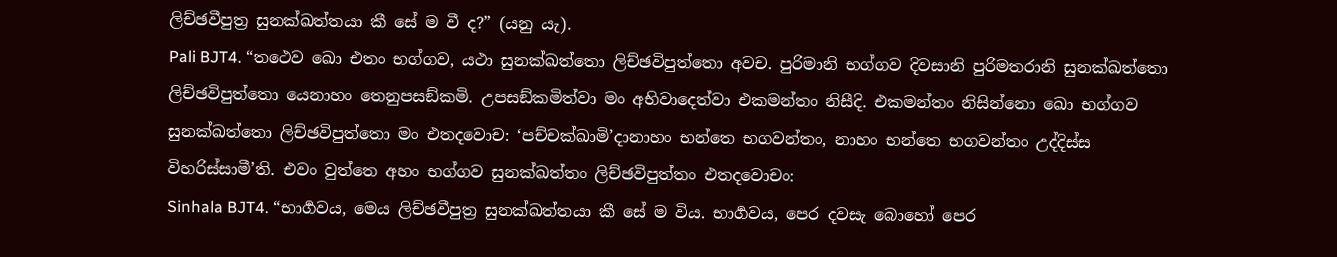ලිච්ඡවීපුත්‍ර සුනක්ඛත්තයා කී සේ ම වී ද?” (යනු යැ).
Pali BJT4. “තථෙව ඛො එතං භග්ගව, යථා සුනක්ඛත්තො ලිච්ඡවිපුත්තො අවච. පුරිමානි භග්ගව දිවසානි පුරිමතරානි සුනක්ඛත්තො ලිච්ඡවිපුත්තො යෙනාහං තෙනුපසඞ්කමි. උපසඞ්කමිත්වා මං අභිවාදෙත්වා එකමන්තං නිසීදි. එකමන්තං නිසින්නො ඛො භග්ගව සුනක්ඛත්තො ලිච්ඡවිපුත්තො මං එතදවොච: ‘පච්චක්ඛාමි’දානාහං භන්තෙ භගවන්තං, නාහං භන්තෙ භගවන්තං උද්දිස්ස විහරිස්සාමී’ති. එවං වුත්තෙ අහං භග්ගව සුනක්ඛත්තං ලිච්ඡවිපුත්තං එතදවොචං:
Sinhala BJT4. “භාර්‍ගවය, මෙය ලිච්ඡවීපුත්‍ර සුනක්ඛත්තයා කී සේ ම විය. භාර්‍ගවය, පෙර දවසැ බොහෝ පෙර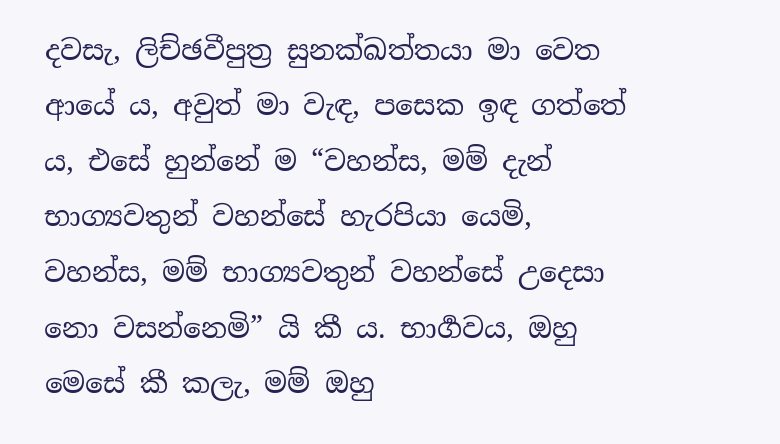දවසැ, ලිච්ඡවීපුත්‍ර සුනක්ඛත්තයා මා වෙත ආයේ ය, අවුත් මා වැඳ, පසෙක ඉඳ ගත්තේ ය, එසේ හුන්නේ ම “වහන්ස, මම් දැන් භාග්‍යවතුන් වහන්සේ හැරපියා යෙමි, වහන්ස, මම් භාග්‍යවතුන් වහන්සේ උදෙසා නො වසන්නෙමි” යි කී ය. භාර්‍ගවය, ඔහු මෙසේ කී කලැ, මම් ඔහු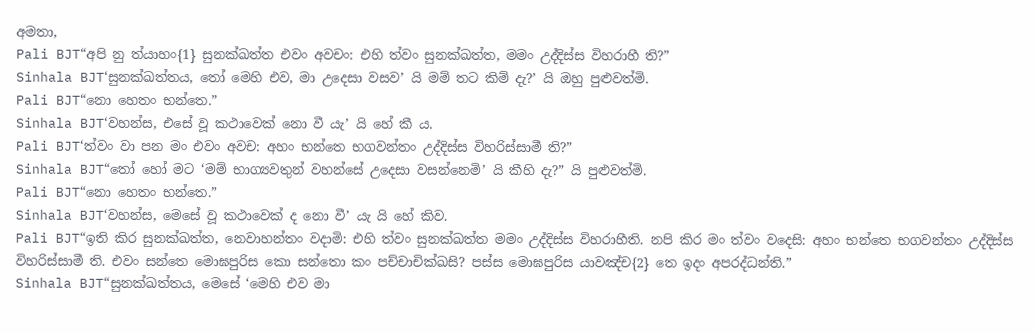අමතා,
Pali BJT“අපි නු ත්යාහං{1} සුනක්ඛත්ත එවං අවචං: එහි ත්වං සුනක්ඛත්ත, මමං උද්දිස්ස විහරාහී ති?”
Sinhala BJT‘සුනක්ඛත්තය, තෝ මෙහි එව, මා උදෙසා වසව’ යි මම් තට කිම් දැ?’ යි ඔහු පුළුවත්මි.
Pali BJT“නො හෙතං භන්තෙ.”
Sinhala BJT‘වහන්ස, එසේ වූ කථාවෙක් නො වී යැ’ යි හේ කී ය.
Pali BJT‘ත්වං වා පන මං එවං අවච: අහං භන්තෙ භගවන්තං උද්දිස්ස විහරිස්සාමී ති?”
Sinhala BJT“තෝ හෝ මට ‘මම් භාග්‍යවතුන් වහන්සේ උදෙසා වසන්නෙමි’ යි කීහි දැ?” යි පුළුවත්මි.
Pali BJT“නො හෙතං භන්තෙ.”
Sinhala BJT‘වහන්ස, මෙසේ වූ කථාවෙක් ද නො වී’ යැ යි හේ කිව.
Pali BJT“ඉති කිර සුනක්ඛත්ත, නෙවාහන්තං වදාමි: එහි ත්වං සුනක්ඛත්ත මමං උද්දිස්ස විහරාහීති. නපි කිර මං ත්වං වදෙසි: අහං භන්තෙ භගවන්තං උද්දිස්ස විහරිස්සාමී ති. එවං සන්තෙ මොඝපුරිස කො සන්තො කං පච්චාචික්ඛසි? පස්ස මොඝපුරිස යාවඤ්ච{2} තෙ ඉදං අපරද්ධන්ති.”
Sinhala BJT“සුනක්ඛත්තය, මෙසේ ‘මෙහි එව මා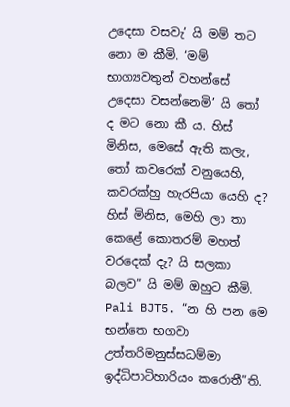උදෙසා වසවැ’ යි මම් තට නො ම කීමි. ‘මම් භාග්‍යවතුන් වහන්සේ උදෙසා වසන්නෙමි’ යි තෝ ද මට නො කී ය. හිස් මිනිස, මෙසේ ඇති කලැ, තෝ කවරෙක් වනුයෙහි, කවරක්හු හැරපියා යෙහි ද? හිස් මිනිස, මෙහි ලා තා කෙළේ කොතරම් මහත් වරදෙක් දැ? යි සලකා බලව” යි මම් ඔහුට කීමි.
Pali BJT5. “න හි පන මෙ භන්තෙ භගවා උත්තරිමනුස්සධම්මා ඉද්ධිපාටිහාරියං කරොතී”ති.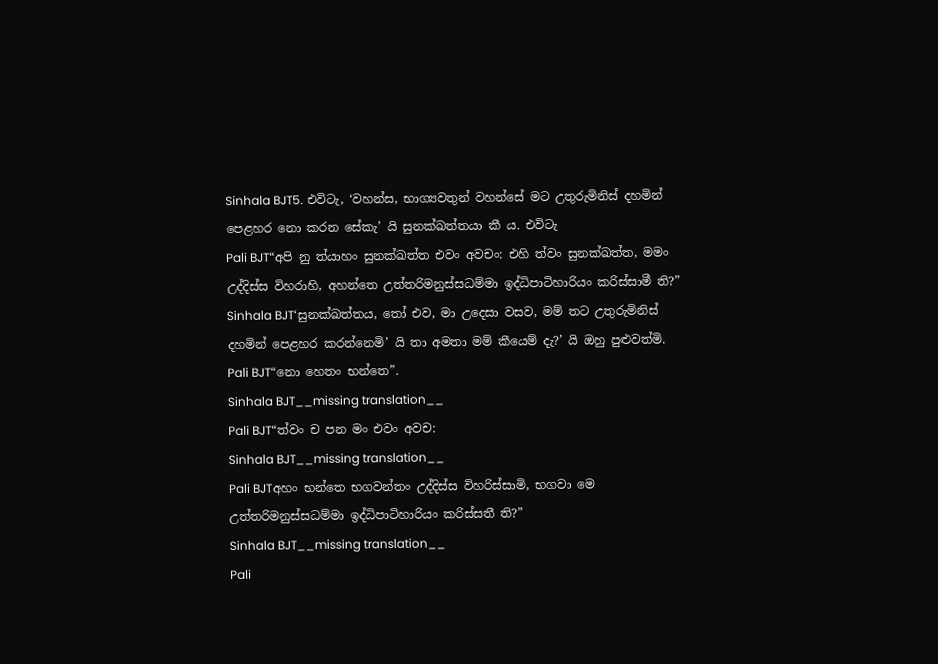Sinhala BJT5. එවිටැ, ‘වහන්ස, භාග්‍යවතුන් වහන්සේ මට උතුරුමිනිස් දහමින් පෙළහර නො කරන සේකැ’ යි සුනක්ඛත්තයා කී ය. එවිටැ
Pali BJT“අපි නු ත්යාහං සුනක්ඛත්ත එවං අවචං: එහි ත්වං සුනක්ඛත්ත, මමං උද්දිස්ස විහරාහි, අහන්තෙ උත්තරිමනුස්සධම්මා ඉද්ධිපාටිහාරියං කරිස්සාමී ති?”
Sinhala BJT‘සුනක්ඛත්තය, තෝ එව, මා උදෙසා වසව, මම් තට උතුරුමිනිස් දහමින් පෙළහර කරන්නෙමි’ යි තා අමතා මම් කීයෙම් දැ?’ යි ඔහු පුළුවත්මි.
Pali BJT“නො හෙතං භන්තෙ”.
Sinhala BJT__missing translation__
Pali BJT“ත්වං ච පන මං එවං අවච:
Sinhala BJT__missing translation__
Pali BJTඅහං භන්තෙ භගවන්තං උද්දිස්ස විහරිස්සාමි, භගවා මෙ උත්තරිමනුස්සධම්මා ඉද්ධිපාටිහාරියං කරිස්සතී ති?”
Sinhala BJT__missing translation__
Pali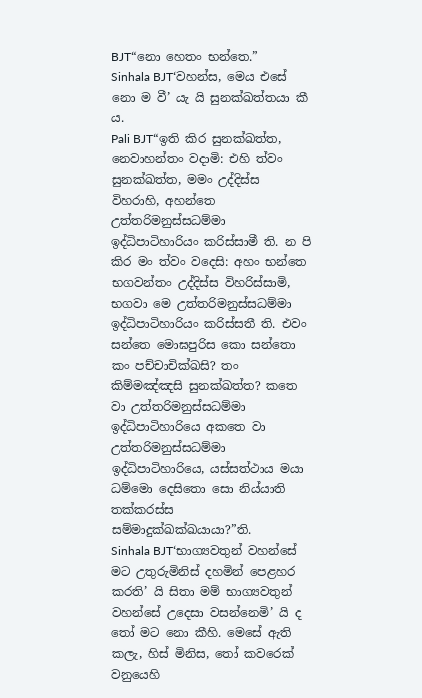BJT“නො හෙතං භන්තෙ.”
Sinhala BJT‘වහන්ස, මෙය එසේ නො ම වී’ යැ යි සුනක්ඛත්තයා කී ය.
Pali BJT“ඉති කිර සුනක්ඛත්ත, නෙවාහන්තං වදාමි: එහි ත්වං සුනක්ඛත්ත, මමං උද්දිස්ස විහරාහි, අහන්තෙ උත්තරිමනුස්සධම්මා ඉද්ධිපාටිහාරියං කරිස්සාමී ති. න පි කිර මං ත්වං වදෙසි: අහං භන්තෙ භගවන්තං උද්දිස්ස විහරිස්සාමි, භගවා මෙ උත්තරිමනුස්සධම්මා ඉද්ධිපාටිහාරියං කරිස්සතී ති. එවං සන්තෙ මොඝපුරිස කො සන්තො කං පච්චාචික්ඛසි? තං කිම්මඤ්ඤසි සුනක්ඛත්ත? කතෙ වා උත්තරිමනුස්සධම්මා ඉද්ධිපාටිහාරියෙ අකතෙ වා උත්තරිමනුස්සධම්මා ඉද්ධිපාටිහාරියෙ, යස්සත්ථාය මයා ධම්මො දෙසිතො සො නිය්යාති තක්කරස්ස සම්මාදුක්ඛක්ඛයායා?”ති.
Sinhala BJT‘භාග්‍යවතුන් වහන්සේ මට උතුරුමිනිස් දහමින් පෙළහර කරති’ යි සිතා මම් භාග්‍යවතුන් වහන්සේ උදෙසා වසන්නෙමි’ යි ද තෝ මට නො කීහි. මෙසේ ඇති කලැ, හිස් මිනිස, තෝ කවරෙක් වනුයෙහි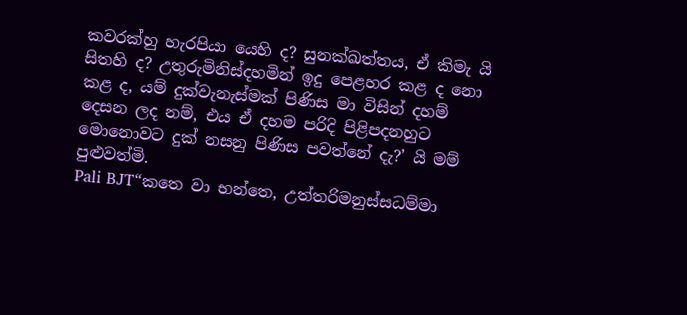කවරක්හු හැරපියා යෙහි ද? සුනක්ඛත්තය, ඒ කිමැ යි සිතහි ද? උතුරුමිනිස්දහමින් ඉදු පෙළහර කළ ද නො කළ ද, යම් දුක්වැනැස්මක් පිණිස මා විසින් දහම් දෙසන ලද නම්, එය ඒ දහම පරිදි පිළිපදනහුට මොනොවට දුක් නසනු පිණිස පවත්නේ දැ?’ යි මම් පුළුවත්මි.
Pali BJT“කතෙ වා භන්තෙ, උත්තරිමනුස්සධම්මා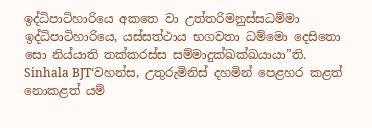ඉද්ධිපාටිහාරියෙ අකතෙ වා උත්තරිමනුස්සධම්මා ඉද්ධිපාටිහාරියෙ, යස්සත්ථාය භගවතා ධම්මො දෙසිතො සො නිය්යාති තක්කරස්ස සම්මාදුක්ඛක්ඛයායා”ති.
Sinhala BJT‘වහන්ස, උතුරුමිනිස් දහමින් පෙළහර කළත් නොකළත් යම්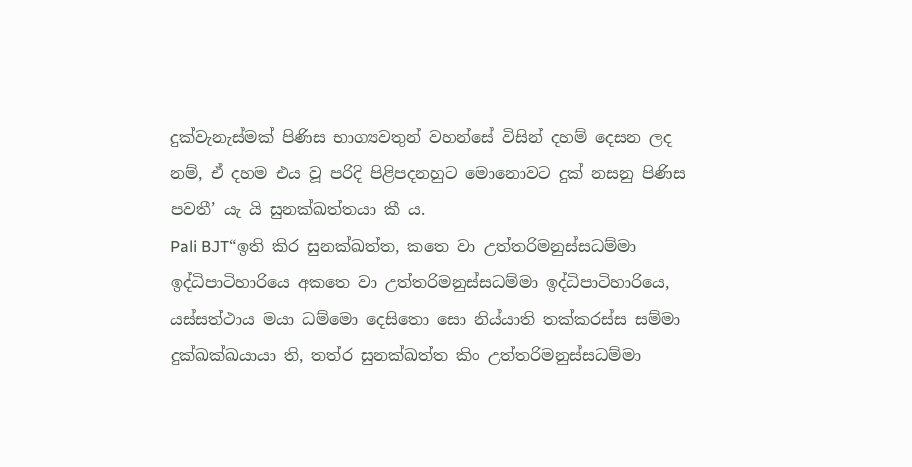දුක්වැනැස්මක් පිණිස භාග්‍යවතුන් වහන්සේ විසින් දහම් දෙසන ලද නම්, ඒ දහම එය වූ පරිදි පිළිපදනහුට මොනොවට දුක් නසනු පිණිස පවතී’ යැ යි සුනක්ඛත්තයා කී ය.
Pali BJT“ඉති කිර සුනක්ඛත්ත, කතෙ වා උත්තරිමනුස්සධම්මා ඉද්ධිපාටිහාරියෙ අකතෙ වා උත්තරිමනුස්සධම්මා ඉද්ධිපාටිහාරියෙ, යස්සත්ථාය මයා ධම්මො දෙසිතො සො නිය්යාති තක්කරස්ස සම්මා දුක්ඛක්ඛයායා ති, තත්ර සුනක්ඛත්ත කිං උත්තරිමනුස්සධම්මා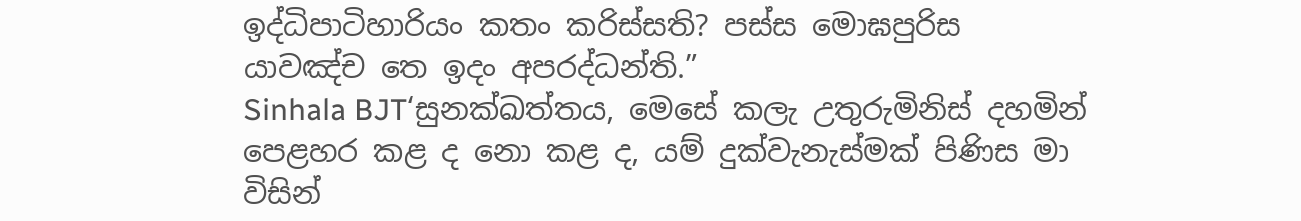ඉද්ධිපාටිහාරියං කතං කරිස්සති? පස්ස මොඝපුරිස යාවඤ්ච තෙ ඉදං අපරද්ධන්ති.”
Sinhala BJT‘සුනක්ඛත්තය, මෙසේ කලැ උතුරුමිනිස් දහමින් පෙළහර කළ ද නො කළ ද, යම් දුක්වැනැස්මක් පිණිස මා විසින්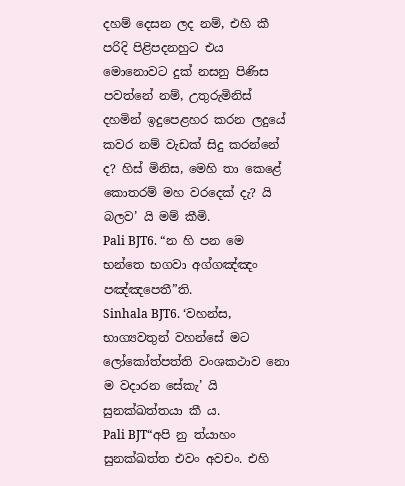දහම් දෙසන ලද නම්, එහි කී පරිදි පිළිපදනහුට එය මොනොවට දුක් නසනු පිණිස පවත්නේ නම්, උතුරුමිනිස් දහමින් ඉදුපෙළහර කරන ලදුයේ කවර නම් වැඩක් සිදු කරන්නේ ද? හිස් මිනිස, මෙහි තා කෙළේ කොතරම් මහ වරදෙක් දැ? යි බලව’ යි මම් කීමි.
Pali BJT6. “න හි පන මෙ භන්තෙ භගවා අග්ගඤ්ඤං පඤ්ඤපෙතී”ති.
Sinhala BJT6. ‘වහන්ස, භාග්‍යවතුන් වහන්සේ මට ලෝකෝත්පත්ති වංශකථාව නො ම වදාරන සේකැ’ යි සුනක්ඛත්තයා කී ය.
Pali BJT“අපි නු ත්යාහං සුනක්ඛත්ත එවං අවචං. එහි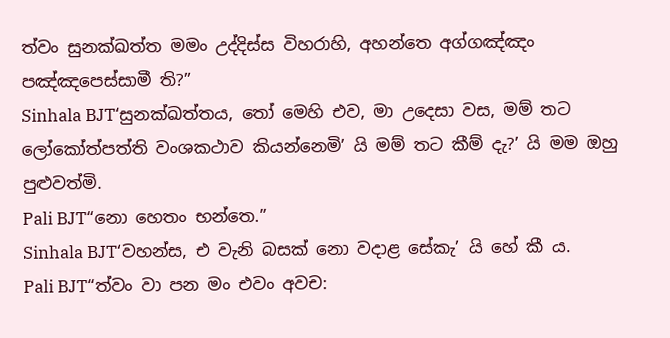ත්වං සුනක්ඛත්ත මමං උද්දිස්ස විහරාහි, අහන්තෙ අග්ගඤ්ඤං පඤ්ඤපෙස්සාමී ති?”
Sinhala BJT‘සුනක්ඛත්තය, තෝ මෙහි එව, මා උදෙසා වස, මම් තට ලෝකෝත්පත්ති වංශකථාව කියන්නෙමි’ යි මම් තට කීම් දැ?’ යි මම ඔහු පුළුවත්මි.
Pali BJT“නො හෙතං භන්තෙ.”
Sinhala BJT‘වහන්ස, එ වැනි බසක් නො වදාළ සේකැ’ යි හේ කී ය.
Pali BJT“ත්වං වා පන මං එවං අවච: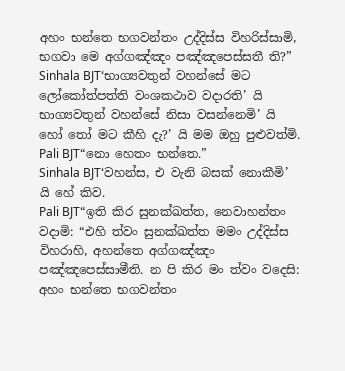අහං භන්තෙ භගවන්තං උද්දිස්ස විහරිස්සාමි, භගවා මෙ අග්ගඤ්ඤං පඤ්ඤපෙස්සතී ති?”
Sinhala BJT‘භාග්‍යවතුන් වහන්සේ මට ලෝකෝත්පත්ති වංශකථාව වදාරති’ යි භාග්‍යවතුන් වහන්සේ නිසා වසන්නෙමි’ යි හෝ තෝ මට කීහි දැ?’ යි මම ඔහු පුළුවත්මි.
Pali BJT“නො හෙතං භන්තෙ.”
Sinhala BJT‘වහන්ස, එ වැනි බසක් නොකීමි’ යි හේ කිව.
Pali BJT“ඉති කිර සුනක්ඛත්ත, නෙවාහන්තං වදාමි: “එහි ත්වං සුනක්ඛත්ත මමං උද්දිස්ස විහරාහි, අහන්තෙ අග්ගඤ්ඤං පඤ්ඤපෙස්සාමීති. න පි කිර මං ත්වං වදෙසි: අහං භන්තෙ භගවන්තං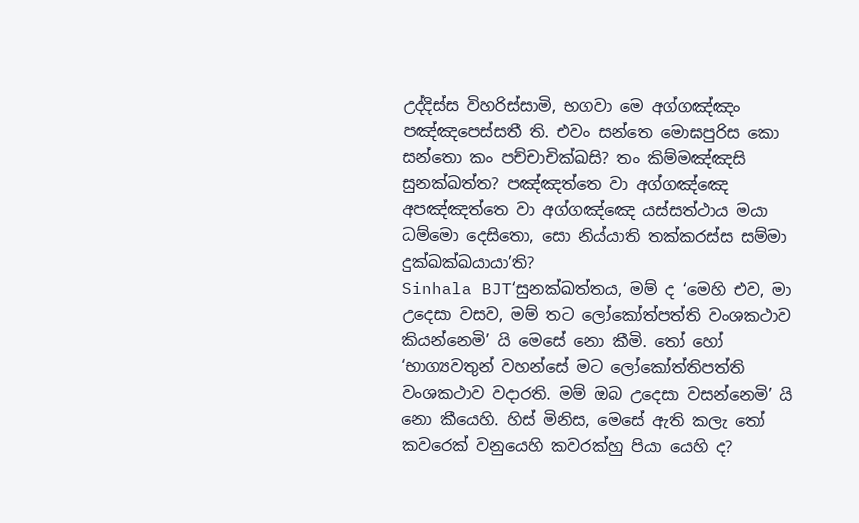උද්දිස්ස විහරිස්සාමි, භගවා මෙ අග්ගඤ්ඤං පඤ්ඤපෙස්සතී ති. එවං සන්තෙ මොඝපුරිස කො සන්තො කං පච්චාචික්ඛසි? තං කිම්මඤ්ඤසි සුනක්ඛත්ත? පඤ්ඤත්තෙ වා අග්ගඤ්ඤෙ අපඤ්ඤත්තෙ වා අග්ගඤ්ඤෙ යස්සත්ථාය මයා ධම්මො දෙසිතො, සො නිය්යාති තක්කරස්ස සම්මා දුක්ඛක්ඛයායා’ති?
Sinhala BJT‘සුනක්ඛත්තය, මම් ද ‘මෙහි එව, මා උදෙසා වසව, මම් තට ලෝකෝත්පත්ති වංශකථාව කියන්නෙමි’ යි මෙසේ නො කීමි. තෝ හෝ ‘භාග්‍යවතුන් වහන්සේ මට ලෝකෝත්තිපත්ති වංශකථාව වදාරති. මම් ඔබ උදෙසා වසන්නෙමි’ යි නො කීයෙහි. හිස් මිනිස, මෙසේ ඇති කලැ තෝ කවරෙක් වනුයෙහි කවරක්හු පියා යෙහි ද?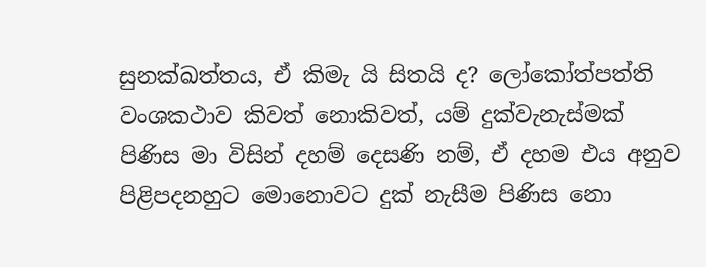සුනක්ඛත්තය, ඒ කිමැ යි සිතයි ද? ලෝකෝත්පත්ති වංශකථාව කිවත් නොකිවත්, යම් දුක්වැනැස්මක් පිණිස මා විසින් දහම් දෙසණි නම්, ඒ දහම එය අනුව පිළිපදනහුට මොනොවට දුක් නැසීම පිණිස නො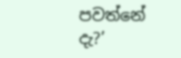පවත්නේ දැ?’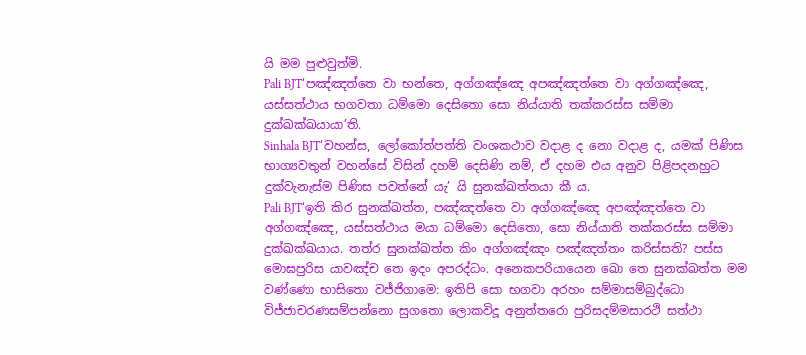යි මම පුළුවුත්මි.
Pali BJT‘පඤ්ඤත්තෙ වා භන්තෙ, අග්ගඤ්ඤෙ අපඤ්ඤත්තෙ වා අග්ගඤ්ඤෙ, යස්සත්ථාය භගවතා ධම්මො දෙසිතො සො නිය්යාති තක්කරස්ස සම්මා දුක්ඛක්ඛයායා’ති.
Sinhala BJT‘වහන්ස, ලෝකෝත්පත්ති වංශකථාව වදාළ ද නො වදාළ ද, යමක් පිණිස භාග්‍යවතුන් වහන්සේ විසින් දහම් දෙසිණි නම්, ඒ දහම එය අනුව පිළිපදනහුට දුක්වැනැස්ම පිණිස පවත්නේ යැ’ යි සුනක්ඛත්තයා කී ය.
Pali BJT‘ඉති කිර සුනක්ඛත්ත, පඤ්ඤත්තෙ වා අග්ගඤ්ඤෙ අපඤ්ඤත්තෙ වා අග්ගඤ්ඤෙ, යස්සත්ථාය මයා ධම්මො දෙසිතො, සො නිය්යාති තක්කරස්ස සම්මා දුක්ඛක්ඛයාය. තත්ර සුනක්ඛත්ත කිං අග්ගඤ්ඤං පඤ්ඤත්තං කරිස්සති? පස්ස මොඝපුරිස යාවඤ්ච තෙ ඉදං අපරද්ධං. අනෙකපරියායෙන ඛො තෙ සුනක්ඛත්ත මම වණ්ණො භාසිතො වජ්ජිගාමෙ: ඉතිපි සො භගවා අරහං සම්මාසම්බුද්ධො විජ්ජාචරණසම්පන්නො සුගතො ලොකවිදූ අනුත්තරො පුරිසදම්මසාරථි සත්ථා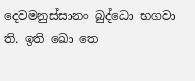දෙවමනුස්සානං බුද්ධො භගවා ති. ඉති ඛො තෙ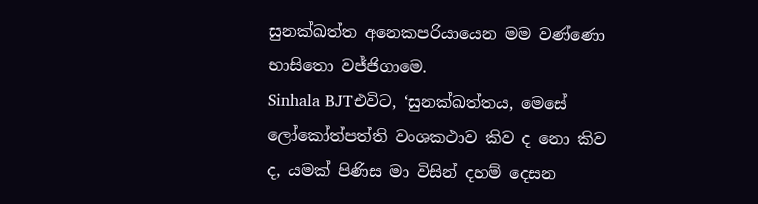සුනක්ඛත්ත අනෙකපරියායෙන මම වණ්ණො භාසිතො වජ්ජිගාමෙ.
Sinhala BJTඑවිට, ‘සුනක්ඛත්තය, මෙසේ ලෝකෝත්පත්ති වංශකථාව කිව ද නො කිව ද, යමක් පිණිස මා විසින් දහම් දෙසන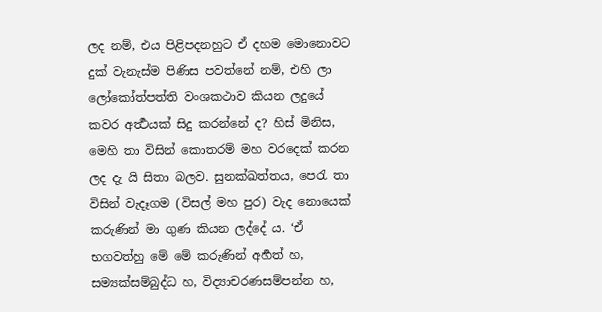ලද නම්, එය පිළිපදනහුට ඒ දහම මොනොවට දුක් වැනැස්ම පිණිස පවත්නේ නම්, එහි ලා ලෝකෝත්පත්ති වංශකථාව කියන ලදුයේ කවර අර්‍ත්‍ථයක් සිදු කරන්නේ ද? හිස් මිනිස, මෙහි තා විසින් කොතරම් මහ වරදෙක් කරන ලද දැ යි සිතා බලව. සුනක්ඛත්තය, පෙරැ තා විසින් වැදෑගම (විසල් මහ පුර) වැද නොයෙක් කරුණින් මා ගුණ කියන ලද්දේ ය. ‘ඒ භගවත්හු මේ මේ කරුණින් අර්‍හත් හ, සම්‍යක්සම්බුද්ධ හ, විද්‍යාචරණසම්පන්න හ,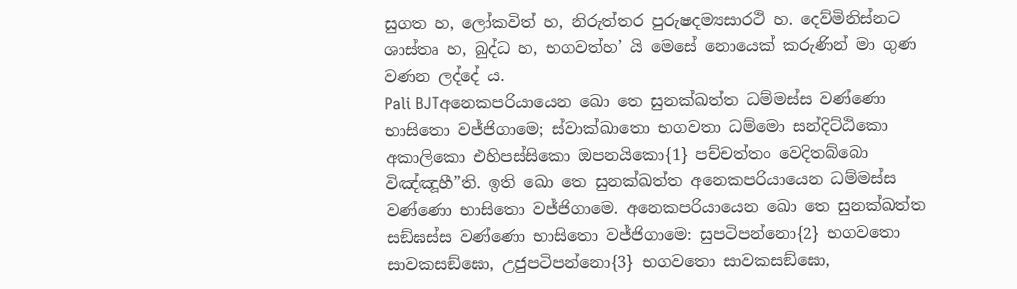සුගත හ, ලෝකවිත් හ, නිරුත්තර පුරුෂදම්‍යසාරථි හ. දෙව්මිනිස්නට ශාස්තෘ හ, බුද්ධ හ, භගවත්හ’ යි මෙසේ නොයෙක් කරුණින් මා ගුණ වණන ලද්දේ ය.
Pali BJTඅනෙකපරියායෙන ඛො තෙ සුනක්ඛත්ත ධම්මස්ස වණ්ණො භාසිතො වජ්ජිගාමෙ; ස්වාක්ඛාතො භගවතා ධම්මො සන්දිට්ඨිකො අකාලිකො එහිපස්සිකො ඔපනයිකො{1} පච්චත්තං වෙදිතබ්බො විඤ්ඤූහී”ති. ඉති ඛො තෙ සුනක්ඛත්ත අනෙකපරියායෙන ධම්මස්ස වණ්ණො භාසිතො වජ්ජිගාමෙ. අනෙකපරියායෙන ඛො තෙ සුනක්ඛත්ත සඞ්ඝස්ස වණ්ණො භාසිතො වජ්ජිගාමෙ: සුපටිපන්නො{2} භගවතො සාවකසඞ්ඝො, උජුපටිපන්නො{3} භගවතො සාවකසඞ්ඝො,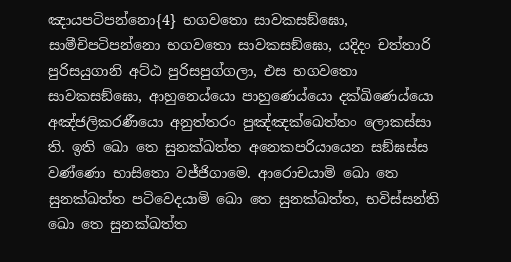ඤායපටිපන්නො{4} භගවතො සාවකසඞ්ඝො, සාමීචිපටිපන්නො භගවතො සාවකසඞ්ඝො, යදිදං චත්තාරි පුරිසයුගානි අට්ඨ පුරිසපුග්ගලා, එස භගවතො සාවකසඞ්ඝො, ආහුනෙය්යො පාහුණෙය්යො දක්ඛිණෙය්යො අඤ්ජලිකරණීයො අනුත්තරං පුඤ්ඤක්ඛෙත්තං ලොකස්සා ති. ඉති ඛො තෙ සුනක්ඛත්ත අනෙකපරියායෙන සඞ්ඝස්ස වණ්ණො භාසිතො වජ්ජිගාමෙ. ආරොචයාමි ඛො තෙ සුනක්ඛත්ත පටිවෙදයාමි ඛො තෙ සුනක්ඛත්ත, භවිස්සන්ති ඛො තෙ සුනක්ඛත්ත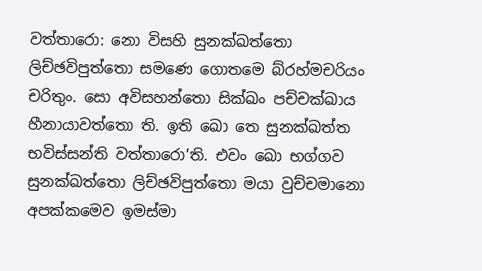වත්තාරො: නො විසහි සුනක්ඛත්තො ලිච්ඡවිපුත්තො සමණෙ ගොතමෙ බ්රහ්මචරියං චරිතුං. සො අවිසහන්තො සික්ඛං පච්චක්ඛාය හීනායාවත්තො ති. ඉති ඛො තෙ සුනක්ඛත්ත භවිස්සන්ති වත්තාරො’ති. එවං ඛො භග්ගව සුනක්ඛත්තො ලිච්ඡවිපුත්තො මයා වුච්චමානො අපක්කමෙව ඉමස්මා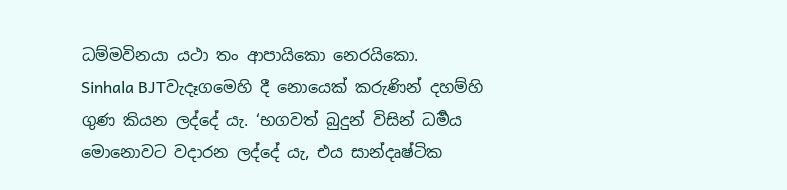ධම්මවිනයා යථා තං ආපායිකො නෙරයිකො.
Sinhala BJTවැදෑගමෙහි දී නොයෙක් කරුණින් දහම්හි ගුණ කියන ලද්දේ යැ. ‘භගවත් බුදුන් විසින් ධර්‍මය මොනොවට වදාරන ලද්දේ යැ, එය සාන්දෘෂ්ටික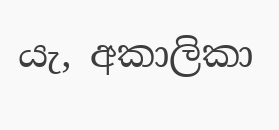යැ, අකාලිකා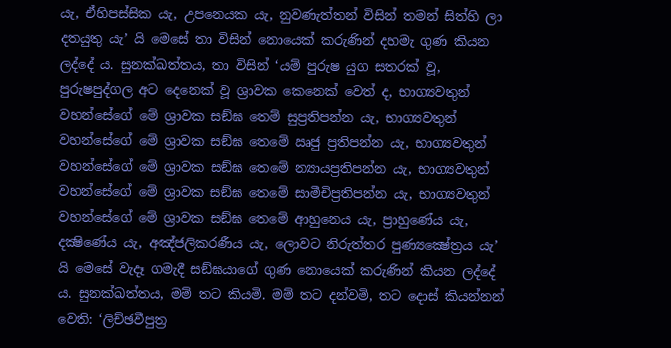යැ, ඒහිපස්සික යැ, උපනෙයක යැ, නුවණැත්තන් විසින් තමන් සිත්හි ලා දතයුතු යැ’ යි මෙසේ තා විසින් නොයෙක් කරුණින් දහමැ ගුණ කියන ලද්දේ ය. සුනක්ඛත්තය, තා විසින් ‘යම් පුරුෂ යුග සතරක් වූ, පුරුෂපුද්ගල අට දෙනෙක් වූ ශ්‍රාවක කෙනෙක් වෙත් ද, භාග්‍යවතුන් වහන්සේගේ මේ ශ්‍රාවක සඞ්ඝ තෙම් සුප්‍රතිපන්න යැ, භාග්‍යවතුන් වහන්සේගේ මේ ශ්‍රාවක සඞ්ඝ තෙමේ ඍජු ප්‍රතිපන්න යැ, භාග්‍යවතුන් වහන්සේගේ මේ ශ්‍රාවක සඞ්ඝ තෙමේ න්‍යායප්‍රතිපන්න යැ, භාග්‍යවතුන් වහන්සේගේ මේ ශ්‍රාවක සඞ්ඝ තෙමේ සාමීචිප්‍රතිපන්න යැ, භාග්‍යවතුන් වහන්සේගේ මේ ශ්‍රාවක සඞ්ඝ තෙමේ ආහුනෙය යැ, ප්‍රාහුණේය යැ, දක්‍ෂිණේය යැ, අඤ්ජලිකරණීය යැ, ලොවට නිරුත්තර පුණ්‍යක්‍ෂේත්‍රය යැ’ යි මෙසේ වැදෑ ගමැදී සඞ්ඝයාගේ ගුණ නොයෙක් කරුණින් කියන ලද්දේ ය. සුනක්ඛත්තය, මම් තට කියමි. මම් තට දන්වමි, තට දොස් කියන්නන් වෙති: ‘ලිච්ඡවීපුත්‍ර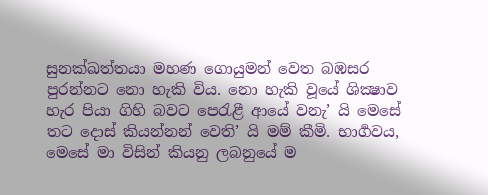සුනක්ඛත්තයා මහණ ගොයුමන් වෙත බඹසර පුරන්නට නො හැකි විය. නො හැකි වූයේ ශික්‍ෂාව හැර පියා ගිහි බවට පෙරැළී ආයේ වනැ’ යි මෙසේ තට දොස් කියන්නන් වෙති’ යි මම් කීමි. භාර්‍ගවය, මෙසේ මා විසින් කියනු ලබනුයේ ම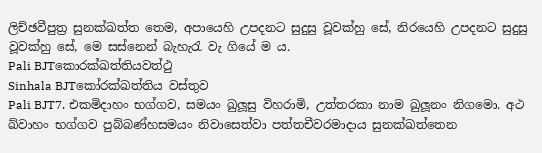ලිච්ඡවීපුත්‍ර සුනක්ඛත්ත තෙම, අපායෙහි උපදනට සුදුසු වූවක්හු සේ, නිරයෙහි උපදනට සුදුසු වූවක්හු සේ, මෙ සස්නෙන් බැහැරැ වැ ගියේ ම ය.
Pali BJTකොරක්ඛත්තියවත්ථු
Sinhala BJTකෝරක්ඛත්තිය වස්තුව
Pali BJT7. එකමිදාහං භග්ගව, සමයං ඛුලූසු විහරාමි, උත්තරකා නාම ඛුලූනං නිගමො. අථ ඛ්වාහං භග්ගව පුබ්බණ්හසමයං නිවාසෙත්වා පත්තචීවරමාදාය සුනක්ඛත්තෙන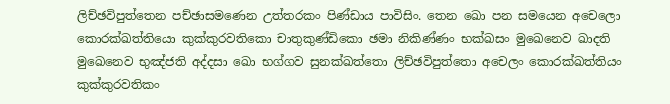ලිච්ඡවිපුත්තෙන පච්ඡාසමණෙන උත්තරකං පිණ්ඩාය පාවිසිං. තෙන ඛො පන සමයෙන අචෙලො කොරක්ඛත්තියො කුක්කුරවතිකො චාතුකුණ්ඩිකො ඡමා නිකිණ්ණං භක්ඛසං මුඛෙනෙව ඛාදති මුඛෙනෙව භුඤ්ජති අද්දසා ඛො භග්ගව සුනක්ඛත්තො ලිච්ඡවිපුත්තො අචෙලං කොරක්ඛත්තියං කුක්කුරවතිකං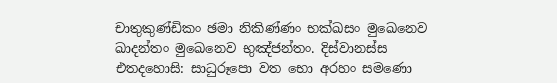චාතුකුණ්ඩිකං ඡමා නිකිණ්ණං භක්ඛසං මුඛෙනෙව ඛාදන්තං මුඛෙනෙව භුඤ්ජන්තං. දිස්වානස්ස එතදහොසි: සාධුරූපො වත භො අරහං සමණො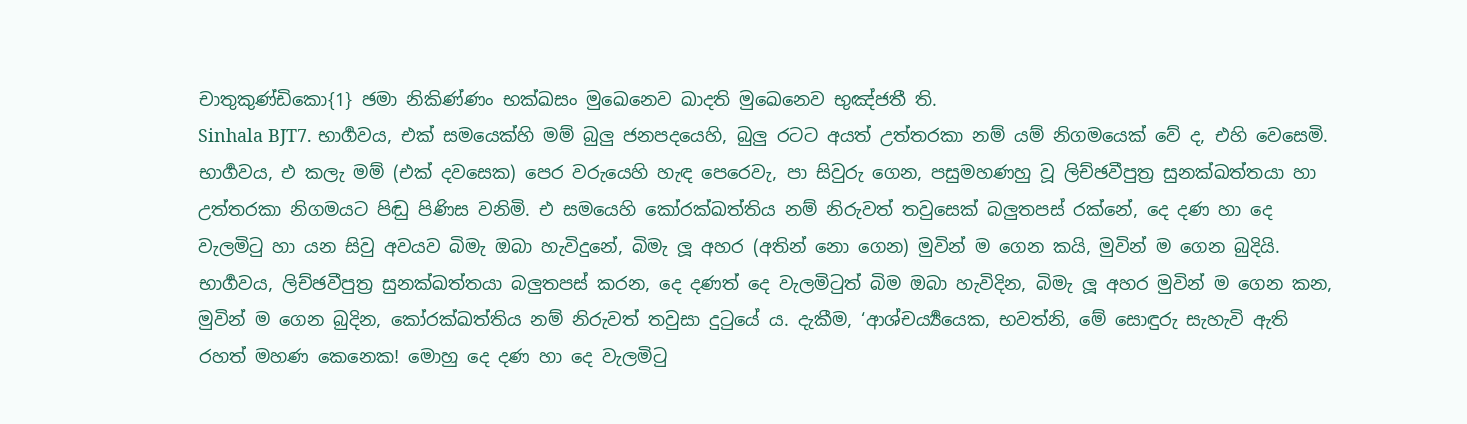චාතුකුණ්ඩිකො{1} ඡමා නිකිණ්ණං භක්ඛසං මුඛෙනෙව ඛාදති මුඛෙනෙව භුඤ්ජතී ති.
Sinhala BJT7. භාර්‍ගවය, එක් සමයෙක්හි මම් බුලු ජනපදයෙහි, බුලු රටට අයත් උත්තරකා නම් යම් නිගමයෙක් වේ ද, එහි වෙසෙමි. භාර්‍ගවය, එ කලැ මම් (එක් දවසෙක) පෙර වරුයෙහි හැඳ පෙරෙවැ, පා සිවුරු ගෙන, පසුමහණහු වූ ලිච්ඡවීපුත්‍ර සුනක්ඛත්තයා හා උත්තරකා නිගමයට පිඬු පිණිස වනිමි. එ සමයෙහි කෝරක්ඛත්තිය නම් නිරුවත් තවුසෙක් බලුතපස් රක්නේ, දෙ දණ හා දෙ වැලමිටු හා යන සිවු අවයව බිමැ ඔබා හැවිදුනේ, බිමැ ලූ අහර (අතින් නො ගෙන) මුවින් ම ගෙන කයි, මුවින් ම ගෙන බුදියි. භාර්‍ගවය, ලිච්ඡවීපුත්‍ර සුනක්ඛත්තයා බලුතපස් කරන, දෙ දණත් දෙ වැලමිටුත් බිම ඔබා හැවිදින, බිමැ ලූ අහර මුවින් ම ගෙන කන, මුවින් ම ගෙන බුදින, කෝරක්ඛත්තිය නම් නිරුවත් තවුසා දුටුයේ ය. දැකීම, ‘ආශ්චර්‍ය්‍යයෙක, භවත්නි, මේ සොඳුරු සැහැවි ඇති රහත් මහණ කෙනෙක! මොහු දෙ දණ හා දෙ වැලමිටු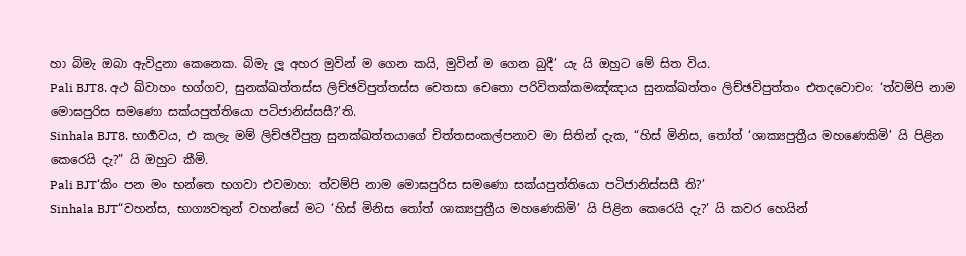හා බිමැ ඔබා ඇවිදුනා කෙනෙක. බිමැ ලූ අහර මුවින් ම ගෙන කයි, මුවින් ම ගෙන බුදී’ යැ යි ඔහුට මේ සිත විය.
Pali BJT8. අථ ඛ්වාහං භග්ගව, සුනක්ඛත්තස්ස ලිච්ඡවිපුත්තස්ස චෙතසා චෙතො පරිවිතක්කමඤ්ඤාය සුනක්ඛත්තං ලිච්ඡවිපුත්තං එතදවොචං: ‘ත්වම්පි නාම මොඝපුරිස සමණො සක්යපුත්තියො පටිජානිස්සසී?’ති.
Sinhala BJT8. භාර්‍ගවය, එ කලැ මම් ලිච්ඡවීපුත්‍ර සුනක්ඛත්තයාගේ චිත්තසංකල්පනාව මා සිතින් දැක, “හිස් මිනිස, තෝත් ‘ශාක්‍යපුත්‍රීය මහණෙකිමි’ යි පිළින කෙරෙයි දැ?” යි ඔහුට කීමි.
Pali BJT‘කිං පන මං භන්තෙ භගවා එවමාහ: ත්වම්පි නාම මොඝපුරිස සමණො සක්යපුත්තියො පටිජානිස්සසී ති?’
Sinhala BJT“වහන්ස, භාග්‍යවතුන් වහන්සේ මට ‘හිස් මිනිස තෝත් ශාක්‍යපුත්‍රීය මහණෙකිමි’ යි පිළින කෙරෙයි දැ?’ යි කවර හෙයින්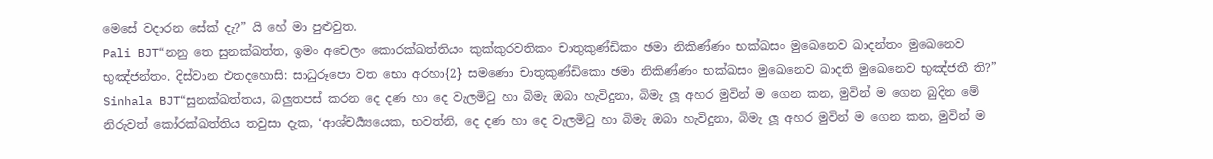මෙසේ වදාරන සේක් දැ?” යි හේ මා පුළුවුත.
Pali BJT“නනු තෙ සුනක්ඛත්ත, ඉමං අචෙලං කොරක්ඛත්තියං කුක්කුරවතිකං චාතුකුණ්ඩිකං ඡමා නිකිණ්ණං භක්ඛසං මුඛෙනෙව ඛාදන්තං මුඛෙනෙව භුඤ්ජන්තං. දිස්වාන එතදහොසි: සාධුරූපො වත භො අරහා{2} සමණො චාතුකුණ්ඩිකො ඡමා නිකිණ්ණං භක්ඛසං මුඛෙනෙව ඛාදති මුඛෙනෙව භුඤ්ජතී ති?”
Sinhala BJT“සුනක්ඛත්තය, බලුතපස් කරන දෙ දණ හා දෙ වැලමිටු හා බිමැ ඔබා හැවිදුනා, බිමැ ලූ අහර මුවින් ම ගෙන කන, මුවින් ම ගෙන බුදින මේ නිරුවත් කෝරක්ඛත්තිය තවුසා දැක, ‘ආශ්චර්‍ය්‍යයෙක, භවත්නි, දෙ දණ හා දෙ වැලමිටු හා බිමැ ඔබා හැවිදුනා, බිමැ ලූ අහර මුවින් ම ගෙන කන, මුවින් ම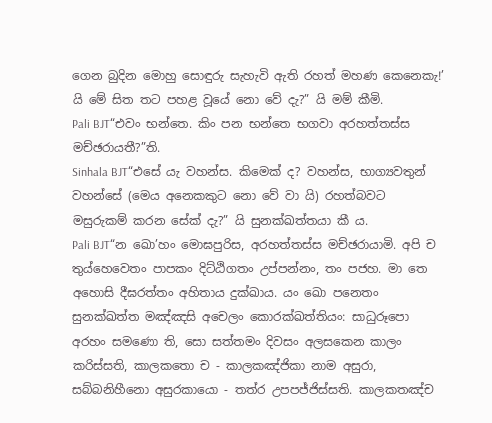ගෙන බුදින මොහු සොඳුරු සැහැවි ඇති රහත් මහණ කෙනෙකැ!’ යි මේ සිත තට පහළ වූයේ නො වේ දැ?” යි මම් කීමි.
Pali BJT“එවං භන්තෙ. කිං පන භන්තෙ භගවා අරහත්තස්ස මච්ඡරායතී?”ති.
Sinhala BJT“එසේ යැ වහන්ස. කිමෙක් ද? වහන්ස, භාග්‍යවතුන් වහන්සේ (මෙය අනෙකකුට නො වේ වා යි) රහත්බවට මසුරුකම් කරන සේක් දැ?” යි සුනක්ඛත්තයා කී ය.
Pali BJT“න ඛො’හං මොඝපුරිස, අරහත්තස්ස මච්ඡරායාමි. අපි ච තුය්හෙවෙතං පාපකං දිට්ඨිගතං උප්පන්නං, තං පජහ. මා තෙ අහොසි දීඝරත්තං අහිතාය දුක්ඛාය. යං ඛො පනෙතං සුනක්ඛත්ත මඤ්ඤසි අචෙලං කොරක්ඛත්තියං: සාධුරූපො අරහං සමණො ති, සො සත්තමං දිවසං අලසකෙන කාලං කරිස්සති, කාලකතො ච - කාලකඤ්ජිකා නාම අසුරා, සබ්බනිහීනො අසුරකායො - තත්ර උපපජ්ජිස්සති. කාලකතඤ්ච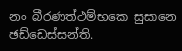නං බීරණත්ථම්භකෙ සුසානෙ ඡඩ්ඩෙස්සන්ති.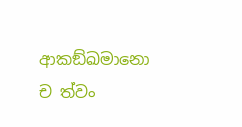ආකඞ්ඛමානො ච ත්වං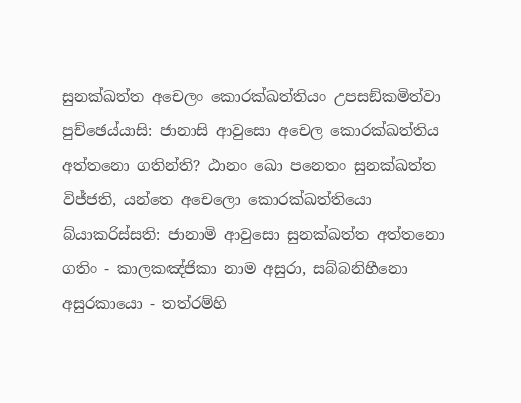සුනක්ඛත්ත අචෙලං කොරක්ඛත්තියං උපසඞ්කමිත්වා පුච්ඡෙය්යාසි: ජානාසි ආවුසො අචෙල කොරක්ඛත්තිය අත්තනො ගතින්ති? ඨානං ඛො පනෙතං සුනක්ඛත්ත විජ්ජති, යන්තෙ අචෙලො කොරක්ඛත්තියො බ්යාකරිස්සති: ජානාමි ආවුසො සුනක්ඛත්ත අත්තනො ගතිං - කාලකඤ්ජිකා නාම අසුරා, සබ්බනිහීනො අසුරකායො - තත්රම්හි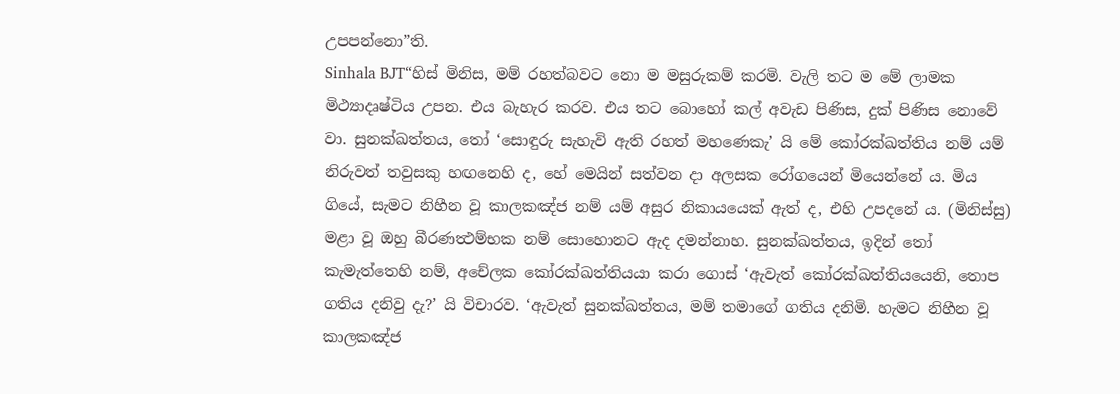උපපන්නො”ති.
Sinhala BJT“හිස් මිනිස, මම් රහත්බවට නො ම මසුරුකම් කරමි. වැලි තට ම මේ ලාමක මිථ්‍යාදෘෂ්ටිය උපන. එය බැහැර කරව. එය තට බොහෝ කල් අවැඩ පිණිස, දුක් පිණිස නොවේ වා. සුනක්ඛත්තය, තෝ ‘සොඳුරු සැහැවි ඇති රහත් මහණෙකැ’ යි මේ කෝරක්ඛත්තිය නම් යම් නිරුවත් තවුසකු හඟනෙහි ද, හේ මෙයින් සත්වන දා අලසක රෝගයෙන් මියෙන්නේ ය. මිය ගියේ, සැමට නිහීන වූ කාලකඤ්ජ නම් යම් අසුර නිකායයෙක් ඇත් ද, එහි උපදනේ ය. (මිනිස්සු) මළා වූ ඔහු බීරණත්‍ථම්භක නම් සොහොනට ඇද දමන්නාහ. සුනක්ඛත්තය, ඉදින් තෝ කැමැත්තෙහි නම්, අචේලක කෝරක්ඛත්තියයා කරා ගොස් ‘ඇවැත් කෝරක්ඛත්තියයෙනි, තොප ගතිය දනිවු දැ?’ යි විචාරව. ‘ඇවැත් සුනක්ඛත්තය, මම් තමාගේ ගතිය දනිමි. හැමට නිහීන වූ කාලකඤ්ජ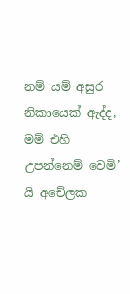නම් යම් අසුර නිකායෙක් ඇද්ද, මම් එහි උපන්නෙම් වෙමි’ යි අචේලක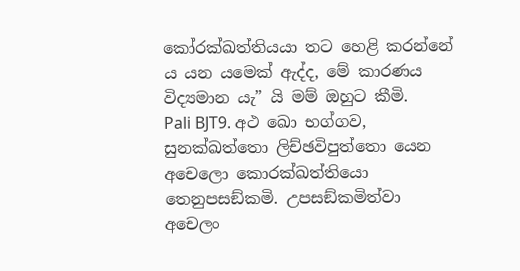කෝරක්ඛත්තියයා තට හෙළි කරන්නේ ය යන යමෙක් ඇද්ද, මේ කාරණය විද්‍යමාන යැ” යි මම් ඔහුට කීමි.
Pali BJT9. අථ ඛො භග්ගව, සුනක්ඛත්තො ලිච්ඡවිපුත්තො යෙන අචෙලො කොරක්ඛත්තියො තෙනුපසඞ්කමි. උපසඞ්කමිත්වා අචෙලං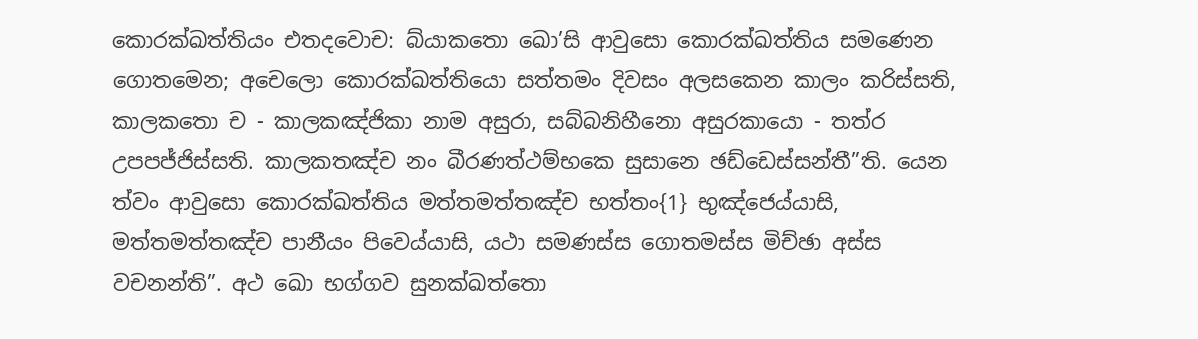කොරක්ඛත්තියං එතදවොච: බ්යාකතො ඛො’සි ආවුසො කොරක්ඛත්තිය සමණෙන ගොතමෙන; අචෙලො කොරක්ඛත්තියො සත්තමං දිවසං අලසකෙන කාලං කරිස්සති, කාලකතො ච - කාලකඤ්ජිකා නාම අසුරා, සබ්බනිහීනො අසුරකායො - තත්ර උපපජ්ජිස්සති. කාලකතඤ්ච නං බීරණත්ථම්භකෙ සුසානෙ ඡඩ්ඩෙස්සන්තී”ති. යෙන ත්වං ආවුසො කොරක්ඛත්තිය මත්තමත්තඤ්ච භත්තං{1} භුඤ්ජෙය්යාසි, මත්තමත්තඤ්ච පානීයං පිවෙය්යාසි, යථා සමණස්ස ගොතමස්ස මිච්ඡා අස්ස වචනන්ති”. අථ ඛො භග්ගව සුනක්ඛත්තො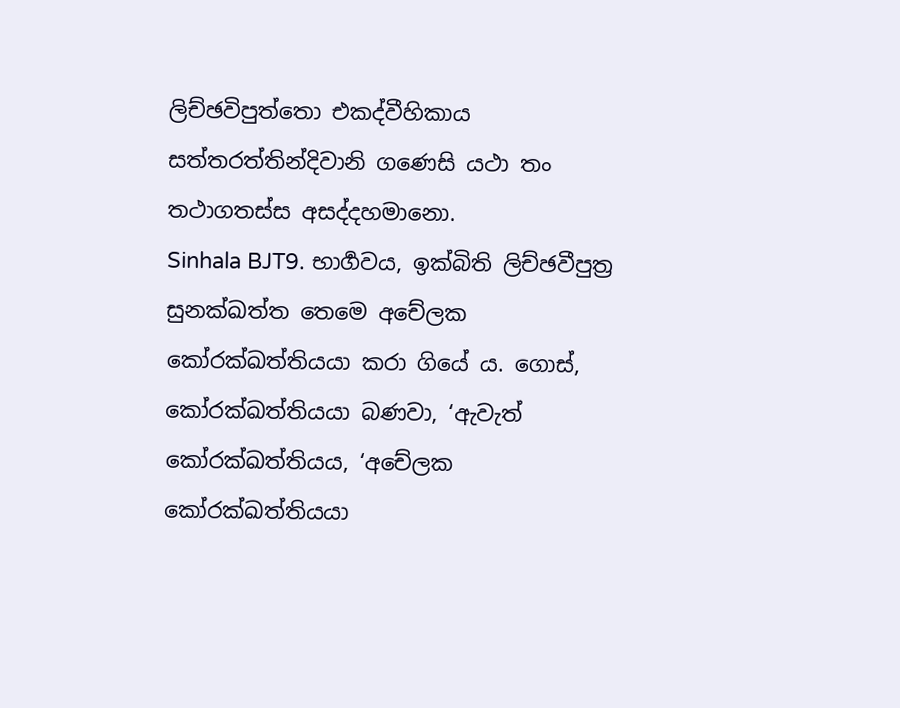ලිච්ඡවිපුත්තො එකද්වීහිකාය සත්තරත්තින්දිවානි ගණෙසි යථා තං තථාගතස්ස අසද්දහමානො.
Sinhala BJT9. භාර්‍ගවය, ඉක්බිති ලිච්ඡවීපුත්‍ර සුනක්ඛත්ත තෙමෙ අචේලක කෝරක්ඛත්තියයා කරා ගියේ ය. ගොස්, කෝරක්ඛත්තියයා බණවා, ‘ඇවැත් කෝරක්ඛත්තියය, ‘අචේලක කෝරක්ඛත්තියයා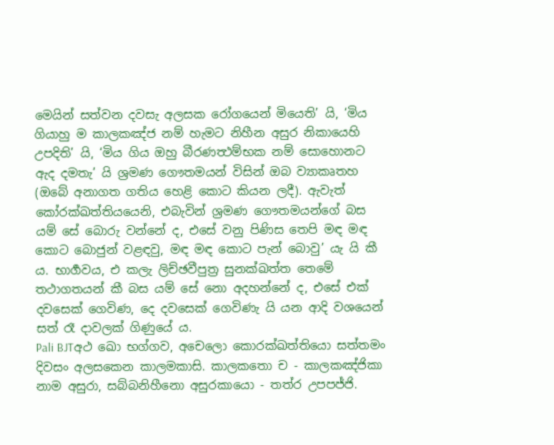මෙයින් සත්වන දවසැ අලසක රෝගයෙන් මියෙති’ යි, ‘මිය ගියාහු ම කාලකඤ්ජ නම් හැමට නිහීන අසුර නිකායෙහි උපදිති’ යි, ‘මිය ගිය ඔහු බීරණත්‍ථම්භක නම් සොහොනට ඇද දමතැ’ යි ශ්‍රමණ ගෞතමයන් විසින් ඔබ ව්‍යාකෘතහ (ඔබේ අනාගත ගතිය හෙළි කොට කියන ලදී). ඇවැත් කෝරක්ඛත්තියයෙනි, එබැවින් ශ්‍රමණ ගෞතමයන්ගේ බස යම් සේ බොරු වන්නේ ද, එසේ වනු පිණිස තෙපි මඳ මඳ කොට බොජුන් වළඳවු, මඳ මඳ කොට පැන් බොවු’ යැ යි කී ය. භාර්‍ගවය, එ කලැ ලිච්ඡවීපුත්‍ර සුනක්ඛත්ත තෙමේ තථාගතයන් කී බස යම් සේ නො අදහන්නේ ද, එසේ එක් දවසෙක් ගෙවිණ, දෙ දවසෙක් ගෙවිණැ යි යන ආදි වශයෙන් සත් රෑ දාවලක් ගිණුයේ ය.
Pali BJTඅථ ඛො භග්ගව, අචෙලො කොරක්ඛත්තියො සත්තමං දිවසං අලසකෙන කාලමකාසි. කාලකතො ච - කාලකඤ්ජිකා නාම අසුරා, සබ්බනිහීනො අසුරකායො - තත්ර උපපජ්ජි.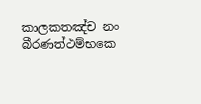කාලකතඤ්ච නං බීරණත්ථම්භකෙ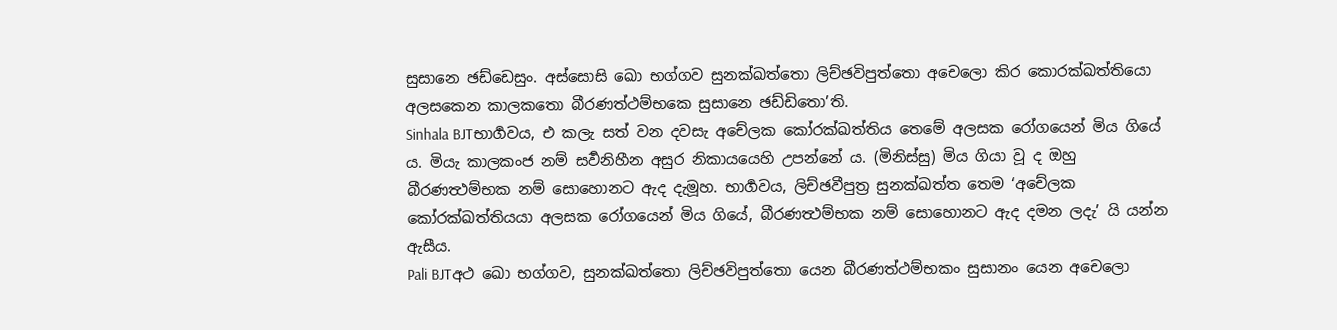සුසානෙ ඡඩ්ඩෙසුං. අස්සොසි ඛො භග්ගව සුනක්ඛත්තො ලිච්ඡවිපුත්තො අචෙලො කිර කොරක්ඛත්තියො අලසකෙන කාලකතො බීරණත්ථම්භකෙ සුසානෙ ඡඩ්ඩිතො’ති.
Sinhala BJTභාර්‍ගවය, එ කලැ සත් වන දවසැ අචේලක කෝරක්ඛත්තිය තෙමේ අලසක රෝගයෙන් මිය ගියේ ය. මියැ කාලකංජ නම් සර්‍වනිහීන අසුර නිකායයෙහි උපන්නේ ය. (මිනිස්සු) මිය ගියා වූ ද ඔහු බීරණත්‍ථම්භක නම් සොහොනට ඇද දැමූහ. භාර්‍ගවය, ලිච්ඡවීපුත්‍ර සුනක්ඛත්ත තෙම ‘අචේලක කෝරක්ඛත්තියයා අලසක රෝගයෙන් මිය ගියේ, බීරණත්‍ථම්භක නම් සොහොනට ඇද දමන ලදැ’ යි යන්න ඇසීය.
Pali BJTඅථ ඛො භග්ගව, සුනක්ඛත්තො ලිච්ඡවිපුත්තො යෙන බීරණත්ථම්භකං සුසානං යෙන අචෙලො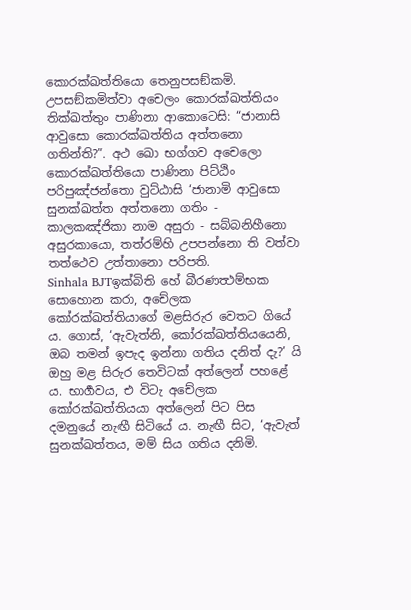කොරක්ඛත්තියො තෙනුපසඞ්කමි. උපසඞ්කමිත්වා අචෙලං කොරක්ඛත්තියං තික්ඛත්තුං පාණිනා ආකොටෙසි: “ජානාසි ආවුසො කොරක්ඛත්තිය අත්තනො ගතින්ති?”. අථ ඛො භග්ගව අචෙලො කොරක්ඛත්තියො පාණිනා පිට්ඨිං පරිපුඤ්ජන්තො වුට්ඨාසි ‘ජානාමි ආවුසො සුනක්ඛත්ත අත්තනො ගතිං - කාලකඤ්ජිකා නාම අසුරා - සබ්බනිහීනො අසුරකායො, තත්රම්හි උපපන්නො ති වත්වා තත්ථෙව උත්තානො පරිපති.
Sinhala BJTඉක්බිති හේ බීරණත්‍ථම්භක සොහොන කරා, අචේලක කෝරක්ඛත්තියාගේ මළසිරුර වෙතට ගියේ ය. ගොස්, ‘ඇවැත්නි, කෝරක්ඛත්තියයෙනි, ඔබ තමන් ඉපැද ඉන්නා ගතිය දනිත් දැ?’ යි ඔහු මළ සිරුර තෙවිටක් අත්ලෙන් පහළේ ය. භාර්‍ගවය, එ විටැ අචේලක කෝරක්ඛත්තියයා අත්ලෙන් පිට පිස දමනුයේ නැඟී සිටියේ ය. නැඟී සිට, ‘ඇවැත් සුනක්ඛත්තය, මම් සිය ගතිය දනිමි.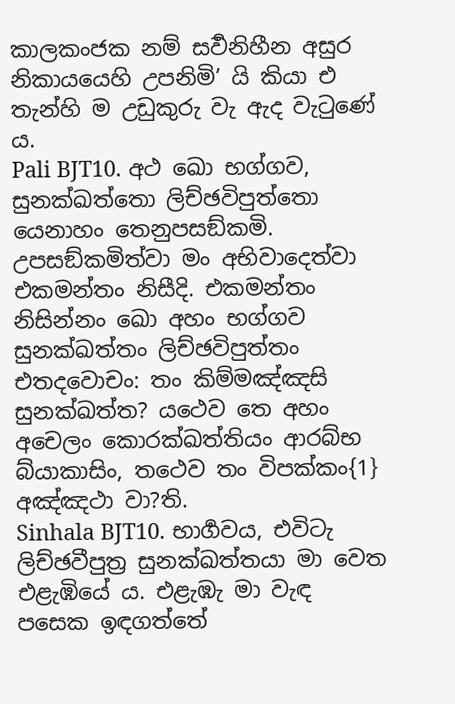කාලකංජක නම් සර්‍වනිහීන අසුර නිකායයෙහි උපනිමි’ යි කියා එ තැන්හි ම උඩුකුරු වැ ඇද වැටුණේ ය.
Pali BJT10. අථ ඛො භග්ගව, සුනක්ඛත්තො ලිච්ඡවිපුත්තො යෙනාහං තෙනුපසඞ්කමි. උපසඞ්කමිත්වා මං අභිවාදෙත්වා එකමන්තං නිසීදි. එකමන්තං නිසින්නං ඛො අහං භග්ගව සුනක්ඛත්තං ලිච්ඡවිපුත්තං එතදවොචං: තං කිම්මඤ්ඤසි සුනක්ඛත්ත? යථෙව තෙ අහං අචෙලං කොරක්ඛත්තියං ආරබ්භ බ්යාකාසිං, තථෙව තං විපක්කං{1} අඤ්ඤථා වා?ති.
Sinhala BJT10. භාර්‍ගවය, එවිටැ ලිච්ඡවීපුත්‍ර සුනක්ඛත්තයා මා වෙත එළැඹියේ ය. එළැඹැ මා වැඳ පසෙක ඉඳගත්තේ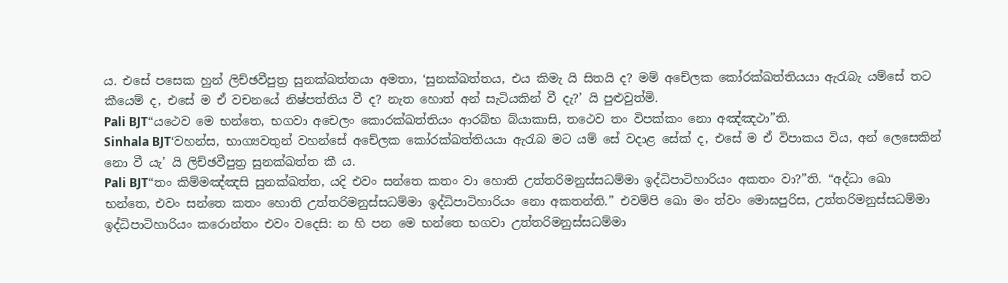ය. එසේ පසෙක හුන් ලිච්ඡවීපුත්‍ර සුනක්ඛත්තයා අමතා, ‘සුනක්ඛත්තය, එය කිමැ යි සිතයි ද? මම් අචේලක කෝරක්ඛත්තියයා ඇරැබැ යම්සේ තට කීයෙම් ද, එසේ ම ඒ වචනයේ නිෂ්පත්තිය වී ද? නැත හොත් අන් සැටියකින් වී දැ?’ යි පුළුවුත්මි.
Pali BJT“යථෙව මෙ භන්තෙ, භගවා අචෙලං කොරක්ඛත්තියං ආරබ්භ බ්යාකාසි, තථෙව තං විපක්කං නො අඤ්ඤථා”ති.
Sinhala BJT‘වහන්ස, භාග්‍යවතුන් වහන්සේ අචේලක කෝරක්ඛත්තියයා ඇරැබ මට යම් සේ වදාළ සේක් ද, එසේ ම ඒ විපාකය විය, අන් ලෙසෙකින් නො වී යැ’ යි ලිච්ඡවීපුත්‍ර සුනක්ඛත්ත කී ය.
Pali BJT“තං කිම්මඤ්ඤසි සුනක්ඛත්ත, යදි එවං සන්තෙ කතං වා හොති උත්තරිමනුස්සධම්මා ඉද්ධිපාටිහාරියං අකතං වා?”ති. “අද්ධා ඛො භන්තෙ, එවං සන්තෙ කතං හොති උත්තරිමනුස්සධම්මා ඉද්ධිපාටිහාරියං නො අකතන්ති.” එවම්පි ඛො මං ත්වං මොඝපුරිස, උත්තරිමනුස්සධම්මා ඉද්ධිපාටිහාරියං කරොන්තං එවං වදෙසි: න හි පන මෙ භන්තෙ භගවා උත්තරිමනුස්සධම්මා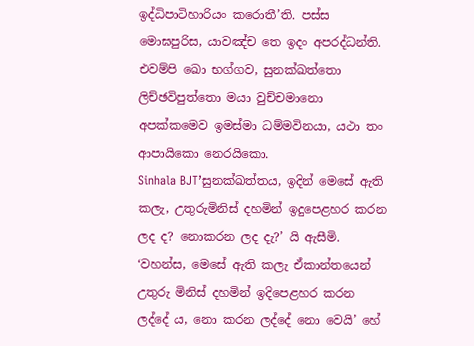ඉද්ධිපාටිහාරියං කරොතී’ති. පස්ස මොඝපුරිස, යාවඤ්ච තෙ ඉදං අපරද්ධන්ති. එවම්පි ඛො භග්ගව, සුනක්ඛත්තො ලිච්ඡවිපුත්තො මයා වුච්චමානො අපක්කමෙව ඉමස්මා ධම්මවිනයා, යථා තං ආපායිකො නෙරයිකො.
Sinhala BJT’සුනක්ඛත්තය, ඉදින් මෙසේ ඇති කලැ, උතුරුමිනිස් දහමින් ඉදුපෙළහර කරන ලද ද? නොකරන ලද දැ?’ යි ඇසීමි. ‘වහන්ස, මෙසේ ඇති කලැ ඒකාන්තයෙන් උතුරු මිනිස් දහමින් ඉදිපෙළහර කරන ලද්දේ ය, නො කරන ලද්දේ නො වෙයි’ හේ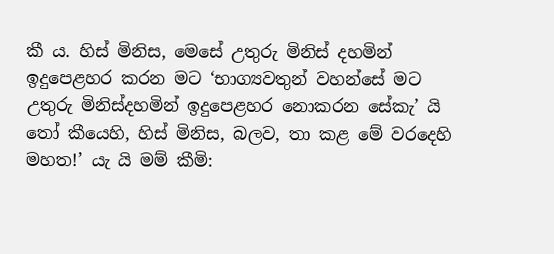කී ය. හිස් මිනිස, මෙසේ උතුරු මිනිස් දහමින් ඉදුපෙළහර කරන මට ‘භාග්‍යවතුන් වහන්සේ මට උතුරු මිනිස්දහමින් ඉදුපෙළහර නොකරන සේකැ’ යි තෝ කීයෙහි, හිස් මිනිස, බලව, තා කළ මේ වරදෙහි මහත!’ යැ යි මම් කීමි: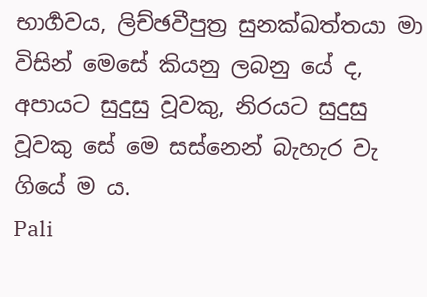භාර්‍ගවය, ලිච්ඡවීපුත්‍ර සුනක්ඛත්තයා මා විසින් මෙසේ කියනු ලබනු යේ ද, අපායට සුදුසු වූවකු, නිරයට සුදුසු වූවකු සේ මෙ සස්නෙන් බැහැර වැ ගියේ ම ය.
Pali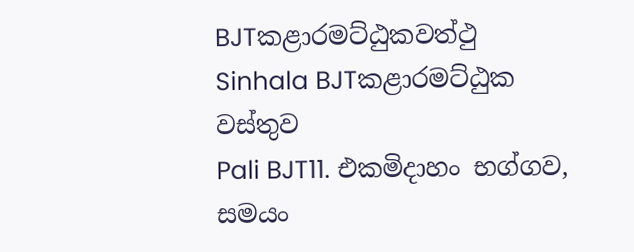BJTකළාරමට්ඨුකවත්ථු
Sinhala BJTකළාරමට්ඨුක වස්තුව
Pali BJT11. එකමිදාහං භග්ගව, සමයං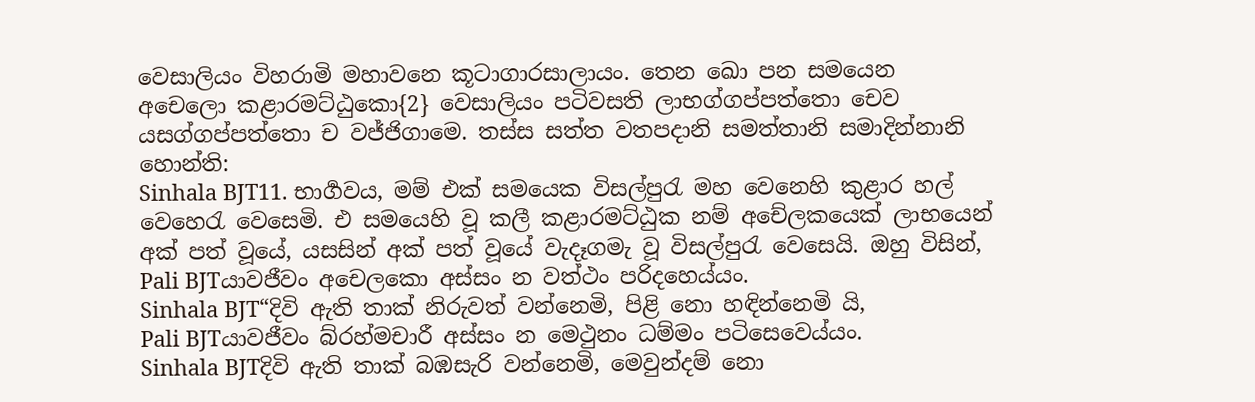වෙසාලියං විහරාමි මහාවනෙ කූටාගාරසාලායං. තෙන ඛො පන සමයෙන අචෙලො කළාරමට්ඨුකො{2} වෙසාලියං පටිවසති ලාභග්ගප්පත්තො චෙව යසග්ගප්පත්තො ච වජ්ජිගාමෙ. තස්ස සත්ත වතපදානි සමත්තානි සමාදින්නානි හොන්ති:
Sinhala BJT11. භාර්‍ගවය, මම් එක් සමයෙක විසල්පුරැ මහ වෙනෙහි කුළාර හල් වෙහෙරැ වෙසෙමි. එ සමයෙහි වූ කලී කළාරමට්ඨුක නම් අචේලකයෙක් ලාභයෙන් අක් පත් වූයේ, යසසින් අක් පත් වූයේ වැදෑගමැ වූ විසල්පුරැ වෙසෙයි. ඔහු විසින්,
Pali BJTයාවජීවං අචෙලකො අස්සං න වත්ථං පරිදහෙය්යං.
Sinhala BJT“දිවි ඇති තාක් නිරුවත් වන්නෙමි, පිළි නො හඳින්නෙමි යි,
Pali BJTයාවජීවං බ්රහ්මචාරී අස්සං න මෙථුනං ධම්මං පටිසෙවෙය්යං.
Sinhala BJTදිවි ඇති තාක් බඹසැරි වන්නෙමි, මෙවුන්දම් නො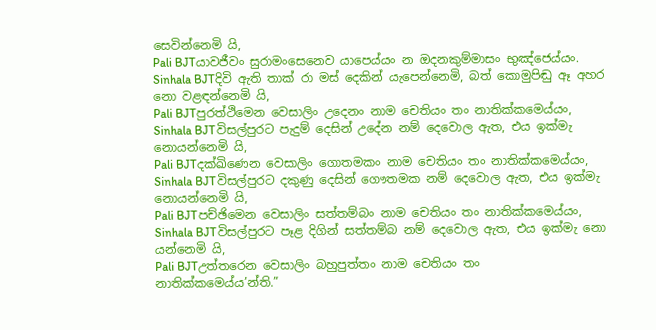සෙවින්නෙමි යි,
Pali BJTයාවජීවං සුරාමංසෙනෙව යාපෙය්යං න ඔදනකුම්මාසං භුඤ්ජෙය්යං.
Sinhala BJTදිවි ඇති තාක් රා මස් දෙකින් යැපෙන්නෙමි, බත් කොමුපිඬු ඈ අහර නො වළඳන්නෙමි යි,
Pali BJTපුරත්ථිමෙන වෙසාලිං උදෙනං නාම චෙතියං තං නාතික්කමෙය්යං,
Sinhala BJTවිසල්පුරට පැදුම් දෙසින් උදේන නම් දෙවොල ඇත, එය ඉක්මැ නොයන්නෙමි යි,
Pali BJTදක්ඛිණෙන වෙසාලිං ගොතමකං නාම චෙතියං තං නාතික්කමෙය්යං,
Sinhala BJTවිසල්පුරට දකුණු දෙසින් ගෞතමක නම් දෙවොල ඇත, එය ඉක්මැ නොයන්නෙමි යි,
Pali BJTපච්ඡිමෙන වෙසාලිං සත්තම්බං නාම චෙතියං තං නාතික්කමෙය්යං,
Sinhala BJTවිසල්පුරට පෑළ දිගින් සත්තම්බ නම් දෙවොල ඇත, එය ඉක්මැ නො යන්නෙමි යි,
Pali BJTඋත්තරෙන වෙසාලිං බහුපුත්තං නාම චෙතියං තං නාතික්කමෙය්ය’න්ති.”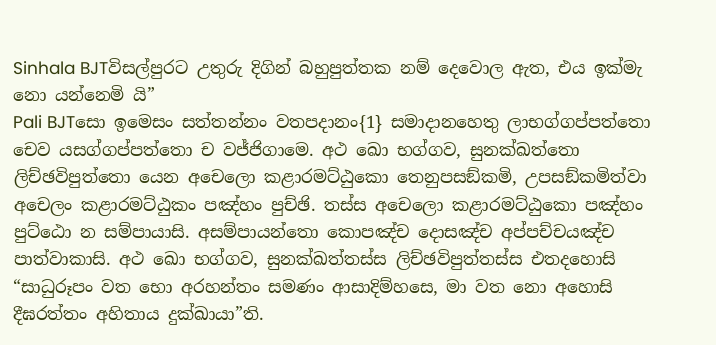Sinhala BJTවිසල්පුරට උතුරු දිගින් බහුපුත්තක නම් දෙවොල ඇත, එය ඉක්මැ නො යන්නෙමි යි”
Pali BJTසො ඉමෙසං සත්තන්නං වතපදානං{1} සමාදානහෙතු ලාභග්ගප්පත්තො චෙව යසග්ගප්පත්තො ච වජ්ජිගාමෙ. අථ ඛො භග්ගව, සුනක්ඛත්තො ලිච්ඡවිපුත්තො යෙන අචෙලො කළාරමට්ඨුකො තෙනුපසඞ්කමි, උපසඞ්කමිත්වා අචෙලං කළාරමට්ඨුකං පඤ්හං පුච්ඡි. තස්ස අචෙලො කළාරමට්ඨුකො පඤ්හං පුට්ඨො න සම්පායාසි. අසම්පායන්තො කොපඤ්ච දොසඤ්ච අප්පච්චයඤ්ච පාත්වාකාසි. අථ ඛො භග්ගව, සුනක්ඛත්තස්ස ලිච්ඡවිපුත්තස්ස එතදහොසි “සාධුරූපං වත භො අරහන්තං සමණං ආසාදිම්හසෙ, මා වත නො අහොසි දීඝරත්තං අහිතාය දුක්ඛායා”ති.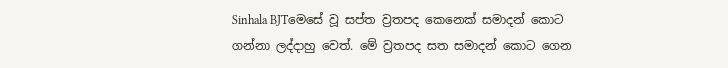Sinhala BJTමෙසේ වූ සප්ත ව්‍රතපද කෙනෙක් සමාදන් කොට ගන්නා ලද්දාහු වෙත්. මේ ව්‍රතපද සත සමාදන් කොට ගෙන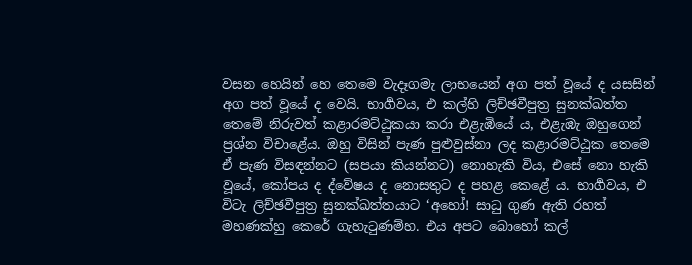වසන හෙයින් හෙ තෙමෙ වැදෑගමැ ලාභයෙන් අග පත් වූයේ ද යසසින් අග පත් වූයේ ද වෙයි. භාර්‍ගවය, එ කල්හි ලිච්ඡවීපුත්‍ර සුනක්ඛත්ත තෙමේ නිරුවත් කළාරමට්ඨුකයා කරා එළැඹියේ ය, එළැඹැ ඔහුගෙන් ප්‍රශ්න විචාළේය. ඔහු විසින් පැණ පුළුවුස්නා ලද කළාරමට්ඨුක තෙමෙ ඒ පැණ විසඳන්නට (සපයා කියන්නට) නොහැකි විය, එසේ නො හැකි වූයේ, කෝපය ද ද්වේෂය ද නොසතුට ද පහළ කෙළේ ය. භාර්‍ගවය, එ විටැ ලිච්ඡවීපුත්‍ර සුනක්ඛත්තයාට ‘අහෝ! සාධු ගුණ ඇති රහත් මහණක්හු කෙරේ ගැහැටුණම්හ. එය අපට බොහෝ කල්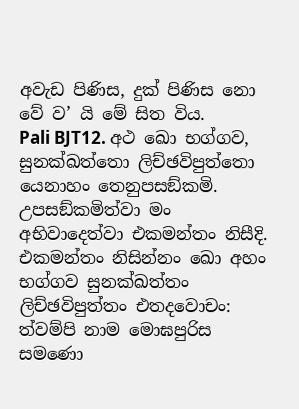අවැඩ පිණිස, දුක් පිණිස නො වේ ව’ යි මේ සිත විය.
Pali BJT12. අථ ඛො භග්ගව, සුනක්ඛත්තො ලිච්ඡවිපුත්තො යෙනාහං තෙනුපසඞ්කමි. උපසඞ්කමිත්වා මං අභිවාදෙත්වා එකමන්තං නිසීදි. එකමන්තං නිසින්නං ඛො අහං භග්ගව සුනක්ඛත්තං ලිච්ඡවිපුත්තං එතදවොචං: ත්වම්පි නාම මොඝපුරිස සමණො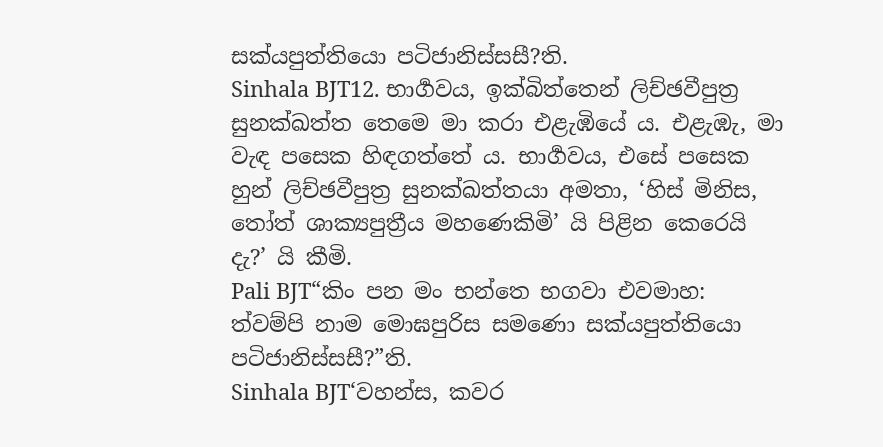සක්යපුත්තියො පටිජානිස්සසී?ති.
Sinhala BJT12. භාර්‍ගවය, ඉක්බිත්තෙන් ලිච්ඡවීපුත්‍ර සුනක්ඛත්ත තෙමෙ මා කරා එළැඹියේ ය. එළැඹැ, මා වැඳ පසෙක හිඳගත්තේ ය. භාර්‍ගවය, එසේ පසෙක හුන් ලිච්ඡවීපුත්‍ර සුනක්ඛත්තයා අමතා, ‘හිස් මිනිස, තෝත් ශාක්‍යපුත්‍රීය මහණෙකිමි’ යි පිළින කෙරෙයි දැ?’ යි කීමි.
Pali BJT“කිං පන මං භන්තෙ භගවා එවමාහ: ත්වම්පි නාම මොඝපුරිස සමණො සක්යපුත්තියො පටිජානිස්සසී?”ති.
Sinhala BJT‘වහන්ස, කවර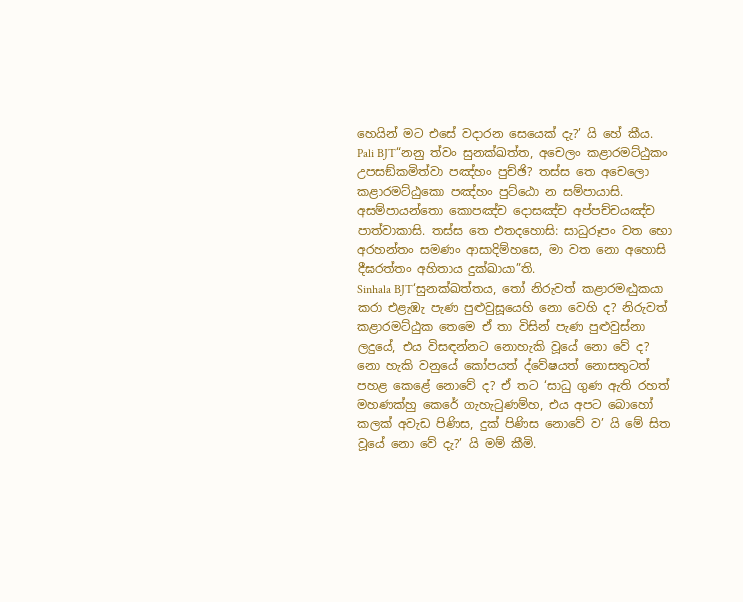හෙයින් මට එසේ වදාරන සෙයෙක් දැ?’ යි හේ කීය.
Pali BJT“නනු ත්වං සුනක්ඛත්ත, අචෙලං කළාරමට්ඨුකං උපසඞ්කමිත්වා පඤ්හං පුච්ඡි? තස්ස තෙ අචෙලො කළාරමට්ඨුකො පඤ්හං පුට්ඨො න සම්පායාසි. අසම්පායන්තො කොපඤ්ච දොසඤ්ච අප්පච්චයඤ්ච පාත්වාකාසි. තස්ස තෙ එතදහොසි: සාධුරූපං වත භො අරහන්තං සමණං ආසාදිම්හසෙ, මා වත නො අහොසි දීඝරත්තං අහිතාය දුක්ඛායා”ති.
Sinhala BJT‘සුනක්ඛත්තය, තෝ නිරුවත් කළාරමට්‍ඨුකයා කරා එළැඹැ පැණ පුළුවුසූයෙහි නො වෙහි ද? නිරුවත් කළාරමට්ඨුක තෙමෙ ඒ තා විසින් පැණ පුළුවුස්නා ලදුයේ, එය විසඳන්නට නොහැකි වූයේ නො වේ ද? නො හැකි වනුයේ කෝපයත් ද්වේෂයත් නොසතුටත් පහළ කෙළේ නොවේ ද? ඒ තට ‘සාධු ගුණ ඇති රහත් මහණක්හු කෙරේ ගැහැටුණම්හ, එය අපට බොහෝ කලක් අවැඩ පිණිස, දුක් පිණිස නොවේ ව’ යි මේ සිත වූයේ නො වේ දැ?’ යි මම් කීමි.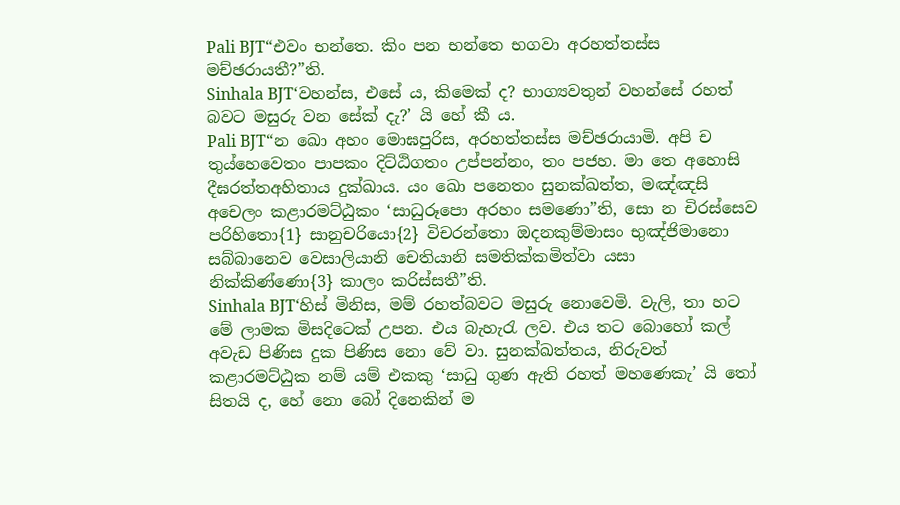Pali BJT“එවං භන්තෙ. කිං පන භන්තෙ භගවා අරහත්තස්ස මච්ඡරායතී?”ති.
Sinhala BJT‘වහන්ස, එසේ ය, කිමෙක් ද? භාග්‍යවතුන් වහන්සේ රහත් බවට මසුරු වන සේක් දැ?’ යි හේ කී ය.
Pali BJT“න ඛො අහං මොඝපුරිස, අරහත්තස්ස මච්ඡරායාමි. අපි ච තුය්හෙවෙතං පාපකං දිට්ඨිගතං උප්පන්නං, තං පජහ. මා තෙ අහොසි දීඝරත්තඅහිතාය දුක්ඛාය. යං ඛො පනෙතං සුනක්ඛත්ත, මඤ්ඤසි අචෙලං කළාරමට්ඨුකං ‘සාධුරූපො අරහං සමණො”ති, සො න චිරස්සෙව පරිහිතො{1} සානුචරියො{2} විචරන්තො ඔදනකුම්මාසං භුඤ්ජිමානො සබ්බානෙව වෙසාලියානි චෙතියානි සමතික්කමිත්වා යසා නික්කිණ්ණො{3} කාලං කරිස්සතී”ති.
Sinhala BJT‘හිස් මිනිස, මම් රහත්බවට මසුරු නොවෙමි. වැලි, තා හට මේ ලාමක මිසදිටෙක් උපන. එය බැහැරැ ලව. එය තට බොහෝ කල් අවැඩ පිණිස දුක පිණිස නො වේ වා. සුනක්ඛත්තය, නිරුවත් කළාරමට්ඨුක නම් යම් එකකු ‘සාධු ගුණ ඇති රහත් මහණෙකැ’ යි තෝ සිතයි ද, හේ නො බෝ දිනෙකින් ම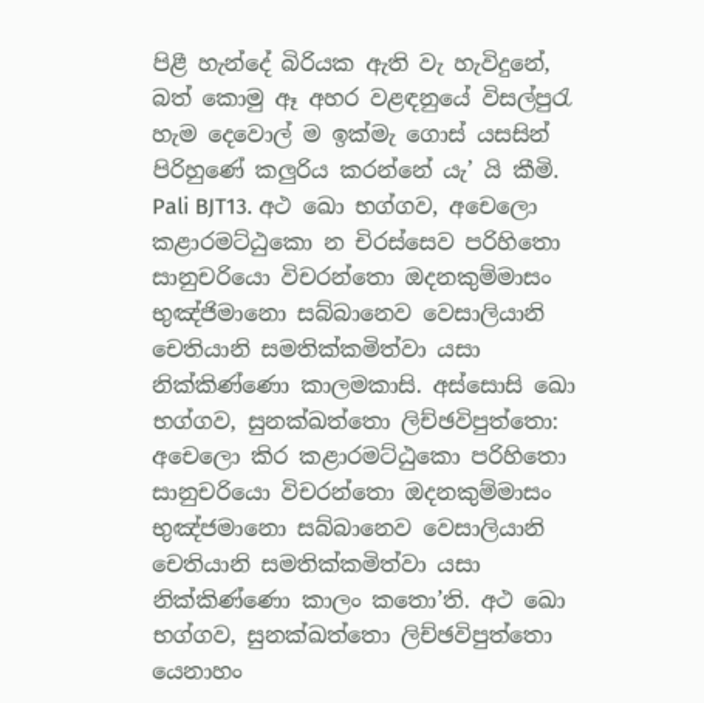පිළී හැන්දේ බිරියක ඇති වැ හැවිදුනේ, බත් කොමු ඈ අහර වළඳනුයේ විසල්පුරැ හැම දෙවොල් ම ඉක්මැ ගොස් යසසින් පිරිහුණේ කලුරිය කරන්නේ යැ’ යි කීමි.
Pali BJT13. අථ ඛො භග්ගව, අචෙලො කළාරමට්ඨුකො න චිරස්සෙව පරිහිතො සානුචරියො විචරන්තො ඔදනකුම්මාසං භුඤ්ජිමානො සබ්බානෙව වෙසාලියානි චෙතියානි සමතික්කමිත්වා යසා නික්කිණ්ණො කාලමකාසි. අස්සොසි ඛො භග්ගව, සුනක්ඛත්තො ලිච්ඡවිපුත්තො: අචෙලො කිර කළාරමට්ඨුකො පරිහිතො සානුචරියො විචරන්තො ඔදනකුම්මාසං භුඤ්ජමානො සබ්බානෙව වෙසාලියානි චෙතියානි සමතික්කමිත්වා යසා නික්කිණ්ණො කාලං කතො’ති. අථ ඛො භග්ගව, සුනක්ඛත්තො ලිච්ඡවිපුත්තො යෙනාහං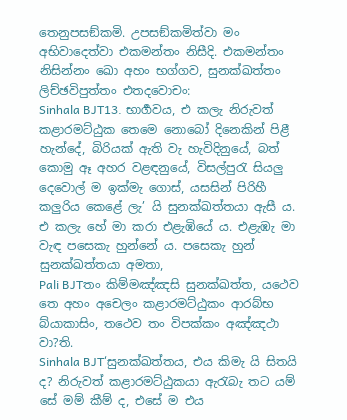තෙනුපසඞ්කමි. උපසඞ්කමිත්වා මං අභිවාදෙත්වා එකමන්තං නිසීදි. එකමන්තං නිසින්නං ඛො අහං භග්ගව, සුනක්ඛත්තං ලිච්ඡවිපුත්තං එතදවොචං:
Sinhala BJT13. භාර්‍ගවය, එ කලැ නිරුවත් කළාරමට්ඨුක තෙමෙ නොබෝ දිනෙකින් පිළී හැන්දේ, බිරියක් ඇති වැ හැවිදිනුයේ, බත් කොමු ඈ අහර වළඳනුයේ, විසල්පුරැ සියලු දෙවොල් ම ඉක්මැ ගොස්, යසසින් පිරිහී කලුරිය කෙළේ ලැ’ යි සුනක්ඛත්තයා ඇසී ය. එ කලැ හේ මා කරා එළැඹියේ ය. එළැඹැ මා වැඳ පසෙකැ හුන්නේ ය. පසෙකැ හුන් සුනක්ඛත්තයා අමතා,
Pali BJTතං කිම්මඤ්ඤසි සුනක්ඛත්ත, යථෙව තෙ අහං අචෙලං කළාරමට්ඨුකං ආරබ්භ බ්යාකාසිං, තථෙව තං විපක්කං අඤ්ඤථා වා?ති.
Sinhala BJT‘සුනක්ඛත්තය, එය කිමැ යි සිතයි ද? නිරුවත් කළාරමට්ඨුකයා ඇරැබැ තට යම් සේ මම් කීම් ද, එසේ ම එය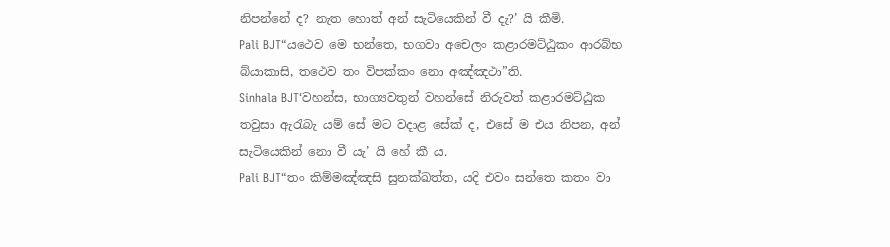නිපන්නේ ද? නැත හොත් අන් සැටියෙකින් වී දැ?’ යි කීමි.
Pali BJT“යථෙව මෙ භන්තෙ, භගවා අචෙලං කළාරමට්ඨුකං ආරබ්භ බ්යාකාසි, තථෙව තං විපක්කං නො අඤ්ඤථා”ති.
Sinhala BJT‘වහන්ස, භාග්‍යවතුන් වහන්සේ නිරුවත් කළාරමට්ඨුක තවුසා ඇරැබැ යම් සේ මට වදාළ සේක් ද, එසේ ම එය නිපන, අන් සැටියෙකින් නො වී යැ’ යි හේ කී ය.
Pali BJT“තං කිම්මඤ්ඤසි සුනක්ඛත්ත, යදි එවං සන්තෙ කතං වා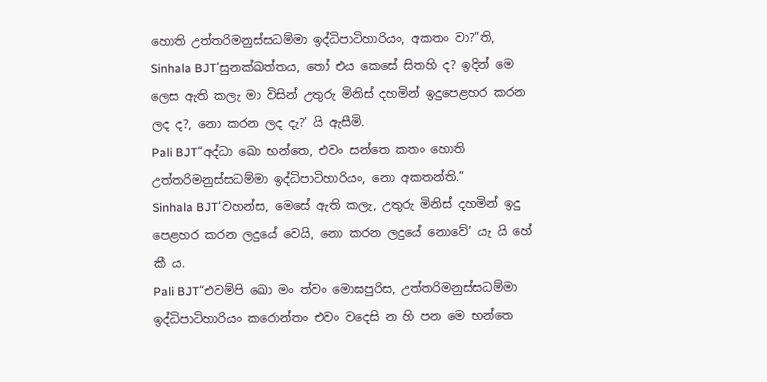හොති උත්තරිමනුස්සධම්මා ඉද්ධිපාටිහාරියං, අකතං වා?”ති,
Sinhala BJT‘සුනක්ඛත්තය, තෝ එය කෙසේ සිතහි ද? ඉදින් මෙ ලෙස ඇති කලැ මා විසින් උතුරු මිනිස් දහමින් ඉදුපෙළහර කරන ලද ද?, නො කරන ලද දැ?’ යි ඇසීමි.
Pali BJT“අද්ධා ඛො භන්තෙ, එවං සන්තෙ කතං හොති උත්තරිමනුස්සධම්මා ඉද්ධිපාටිහාරියං, නො අකතන්ති.”
Sinhala BJT‘වහන්ස, මෙසේ ඇති කලැ, උතුරු මිනිස් දහමින් ඉදු පෙළහර කරන ලදුයේ වෙයි, නො කරන ලදුයේ නොවේ’ යැ යි හේ කී ය.
Pali BJT“එවම්පි ඛො මං ත්වං මොඝපුරිස, උත්තරිමනුස්සධම්මා ඉද්ධිපාටිහාරියං කරොන්තං එවං වදෙසි න හි පන මෙ භන්තෙ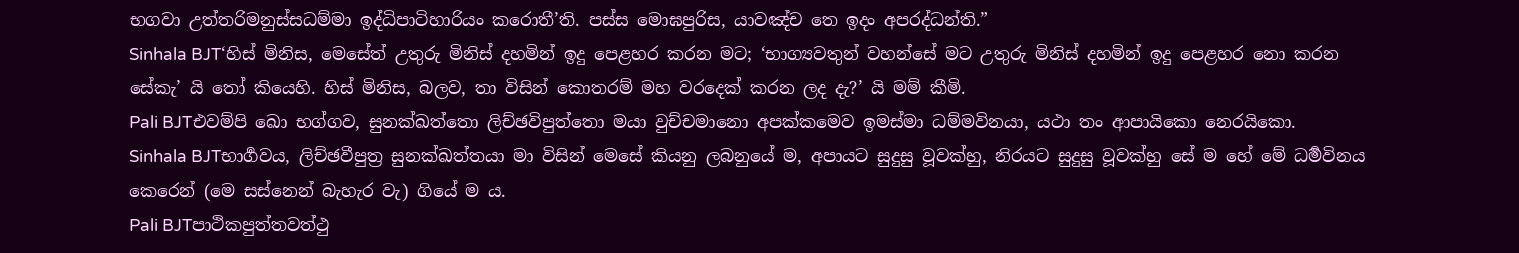භගවා උත්තරිමනුස්සධම්මා ඉද්ධිපාටිහාරියං කරොතී’ති. පස්ස මොඝපුරිස, යාවඤ්ච තෙ ඉදං අපරද්ධන්ති.”
Sinhala BJT‘හිස් මිනිස, මෙසේත් උතුරු මිනිස් දහමින් ඉදු පෙළහර කරන මට; ‘භාග්‍යවතුන් වහන්සේ මට උතුරු මිනිස් දහමින් ඉදු පෙළහර නො කරන සේකැ’ යි තෝ කියෙහි. හිස් මිනිස, බලව, තා විසින් කොතරම් මහ වරදෙක් කරන ලද දැ?’ යි මම් කීමි.
Pali BJTඑවම්පි ඛො භග්ගව, සුනක්ඛත්තො ලිච්ඡවිපුත්තො මයා වුච්චමානො අපක්කමෙව ඉමස්මා ධම්මවිනයා, යථා තං ආපායිකො නෙරයිකො.
Sinhala BJTභාර්‍ගවය, ලිච්ඡවීපුත්‍ර සුනක්ඛත්තයා මා විසින් මෙසේ කියනු ලබනුයේ ම, අපායට සුදුසු වූවක්හු, නිරයට සුදුසු වූවක්හු සේ ම හේ මේ ධර්‍මවිනය කෙරෙන් (මෙ සස්නෙන් බැහැර වැ) ගියේ ම ය.
Pali BJTපාථිකපුත්තවත්ථු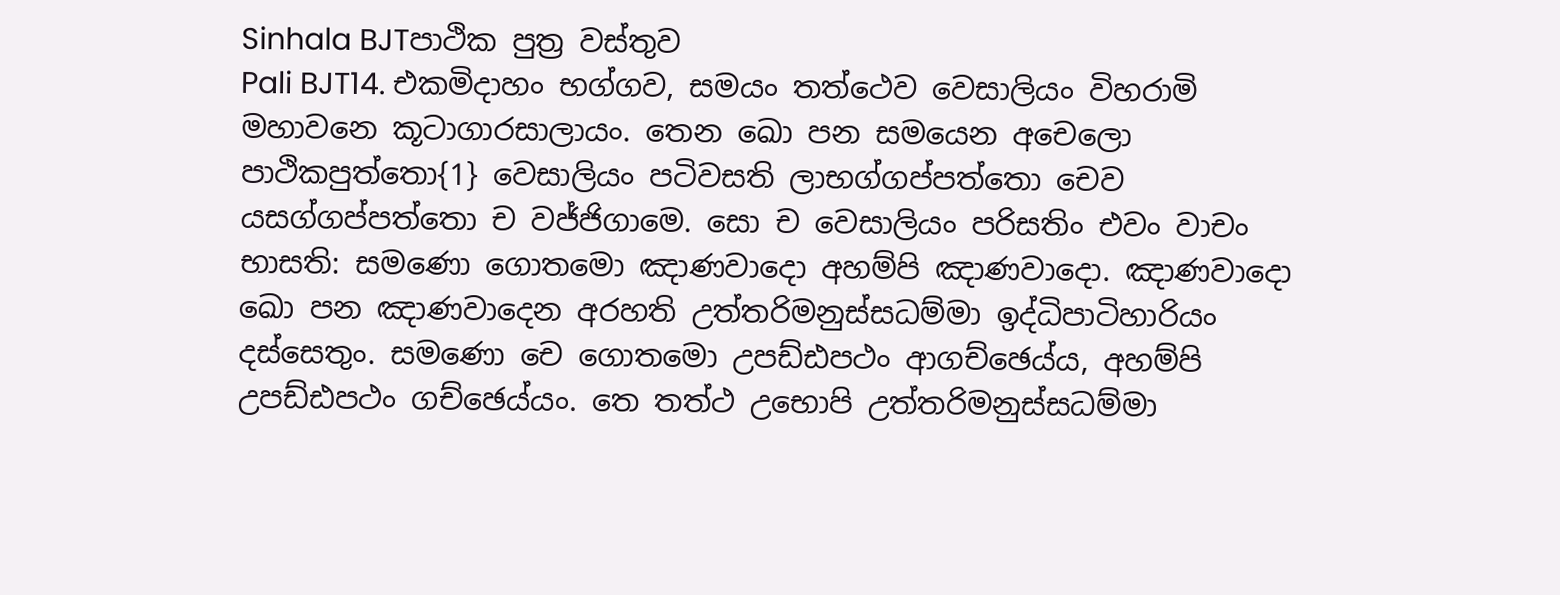Sinhala BJTපාථික පුත්‍ර වස්තුව
Pali BJT14. එකමිදාහං භග්ගව, සමයං තත්ථෙව වෙසාලියං විහරාමි මහාවනෙ කූටාගාරසාලායං. තෙන ඛො පන සමයෙන අචෙලො පාථිකපුත්තො{1} වෙසාලියං පටිවසති ලාභග්ගප්පත්තො චෙව යසග්ගප්පත්තො ච වජ්ජිගාමෙ. සො ච වෙසාලියං පරිසතිං එවං වාචං භාසති: සමණො ගොතමො ඤාණවාදො අහම්පි ඤාණවාදො. ඤාණවාදො ඛො පන ඤාණවාදෙන අරහති උත්තරිමනුස්සධම්මා ඉද්ධිපාටිහාරියං දස්සෙතුං. සමණො චෙ ගොතමො උපඩ්ඪපථං ආගච්ඡෙය්ය, අහම්පි උපඩ්ඪපථං ගච්ඡෙය්යං. තෙ තත්ථ උභොපි උත්තරිමනුස්සධම්මා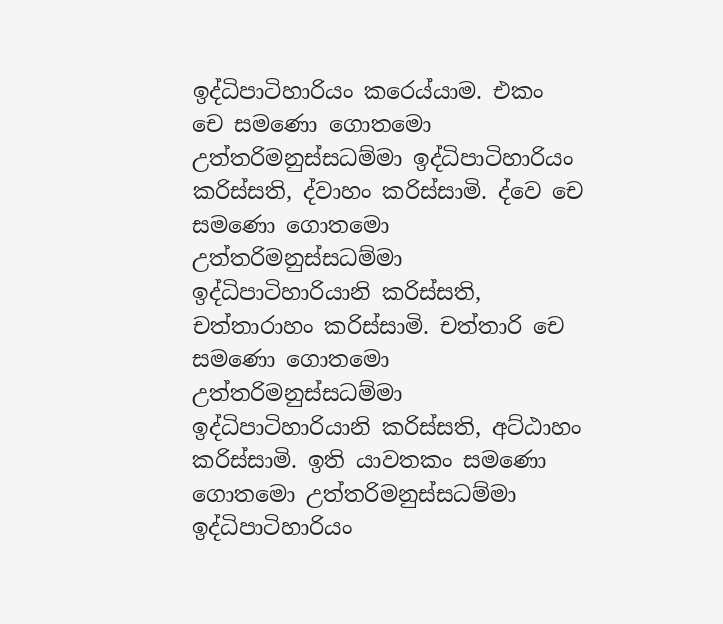ඉද්ධිපාටිහාරියං කරෙය්යාම. එකං චෙ සමණො ගොතමො උත්තරිමනුස්සධම්මා ඉද්ධිපාටිහාරියං කරිස්සති, ද්වාහං කරිස්සාමි. ද්වෙ චෙ සමණො ගොතමො උත්තරිමනුස්සධම්මා ඉද්ධිපාටිහාරියානි කරිස්සති, චත්තාරාහං කරිස්සාමි. චත්තාරි චෙ සමණො ගොතමො උත්තරිමනුස්සධම්මා ඉද්ධිපාටිහාරියානි කරිස්සති, අට්ඨාහං කරිස්සාමි. ඉති යාවතකං සමණො ගොතමො උත්තරිමනුස්සධම්මා ඉද්ධිපාටිහාරියං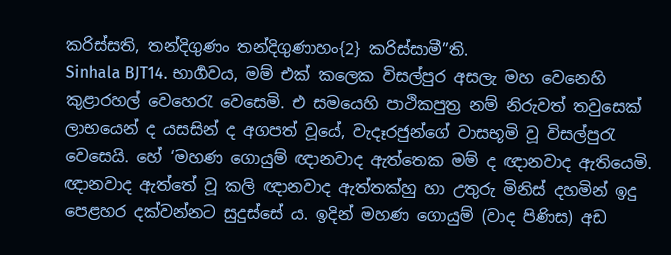කරිස්සති, තන්දිගුණං තන්දිගුණාහං{2} කරිස්සාමී”ති.
Sinhala BJT14. භාර්‍ගවය, මම් එක් කලෙක විසල්පුර අසලැ මහ වෙනෙහි කුළාරහල් වෙහෙරැ වෙසෙමි. එ සමයෙහි පාථිකපුත්‍ර නම් නිරුවත් තවුසෙක් ලාභයෙන් ද යසසින් ද අගපත් වූයේ, වැදෑරජුන්ගේ වාසභූමි වූ විසල්පුරැ වෙසෙයි. හේ ‘මහණ ගොයුම් ඥානවාද ඇත්තෙක මම් ද ඥානවාද ඇතියෙමි. ඥානවාද ඇත්තේ වූ කලි ඥානවාද ඇත්තක්හු හා උතුරු මිනිස් දහමින් ඉදු පෙළහර දක්වන්නට සුදුස්සේ ය. ඉදින් මහණ ගොයුම් (වාද පිණිස) අඩ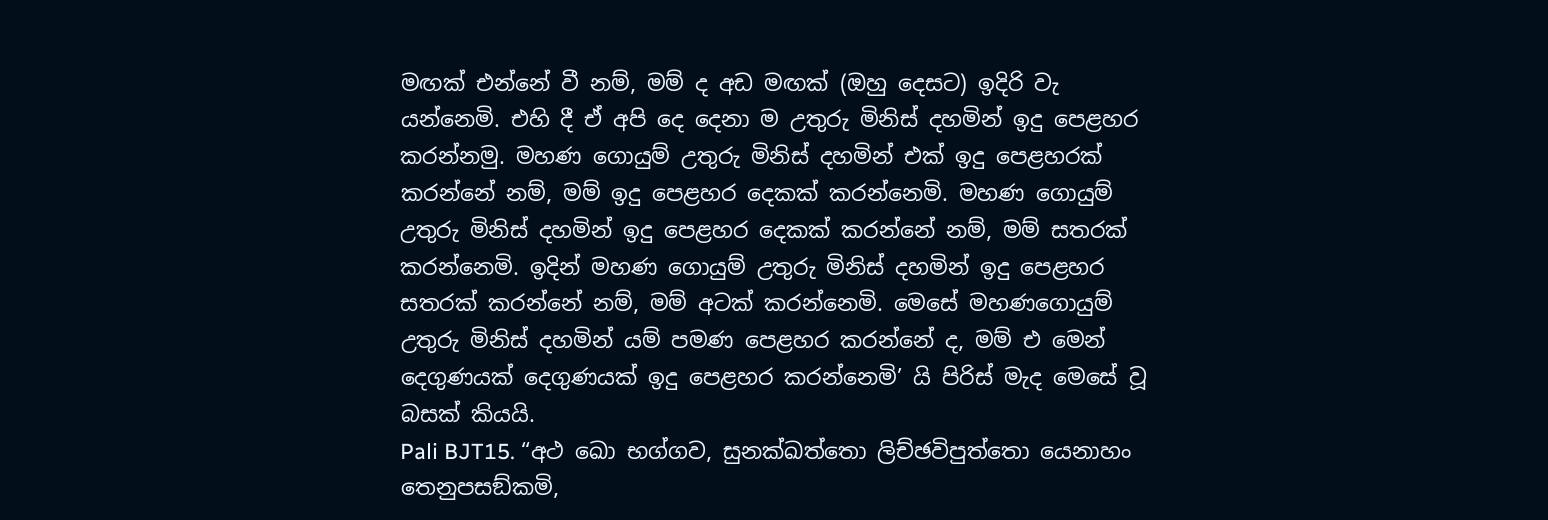මඟක් එන්නේ වී නම්, මම් ද අඩ මඟක් (ඔහු දෙසට) ඉදිරි වැ යන්නෙමි. එහි දී ඒ අපි දෙ දෙනා ම උතුරු මිනිස් දහමින් ඉදු පෙළහර කරන්නමු. මහණ ගොයුම් උතුරු මිනිස් දහමින් එක් ඉදු පෙළහරක් කරන්නේ නම්, මම් ඉදු පෙළහර දෙකක් කරන්නෙමි. මහණ ගොයුම් උතුරු මිනිස් දහමින් ඉදු පෙළහර දෙකක් කරන්නේ නම්, මම් සතරක් කරන්නෙමි. ඉදින් මහණ ගොයුම් උතුරු මිනිස් දහමින් ඉදු පෙළහර සතරක් කරන්නේ නම්, මම් අටක් කරන්නෙමි. මෙසේ මහණගොයුම් උතුරු මිනිස් දහමින් යම් පමණ පෙළහර කරන්නේ ද, මම් එ මෙන් දෙගුණයක් දෙගුණයක් ඉදු පෙළහර කරන්නෙමි’ යි පිරිස් මැද මෙසේ වූ බසක් කියයි.
Pali BJT15. “අථ ඛො භග්ගව, සුනක්ඛත්තො ලිච්ඡවිපුත්තො යෙනාහං තෙනුපසඞ්කමි,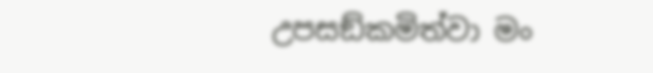උපසඞ්කමිත්වා මං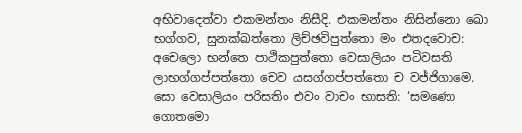අභිවාදෙත්වා එකමන්තං නිසීදි. එකමන්තං නිසින්නො ඛො භග්ගව, සුනක්ඛත්තො ලිච්ඡවිපුත්තො මං එතදවොච: අචෙලො භන්තෙ පාථිකපුත්තො වෙසාලියං පටිවසති ලාභග්ගප්පත්තො චෙව යසග්ගප්පත්තො ච වජ්ජිගාමෙ. සො වෙසාලියං පරිසතිං එවං වාචං භාසති: ‘සමණො ගොතමො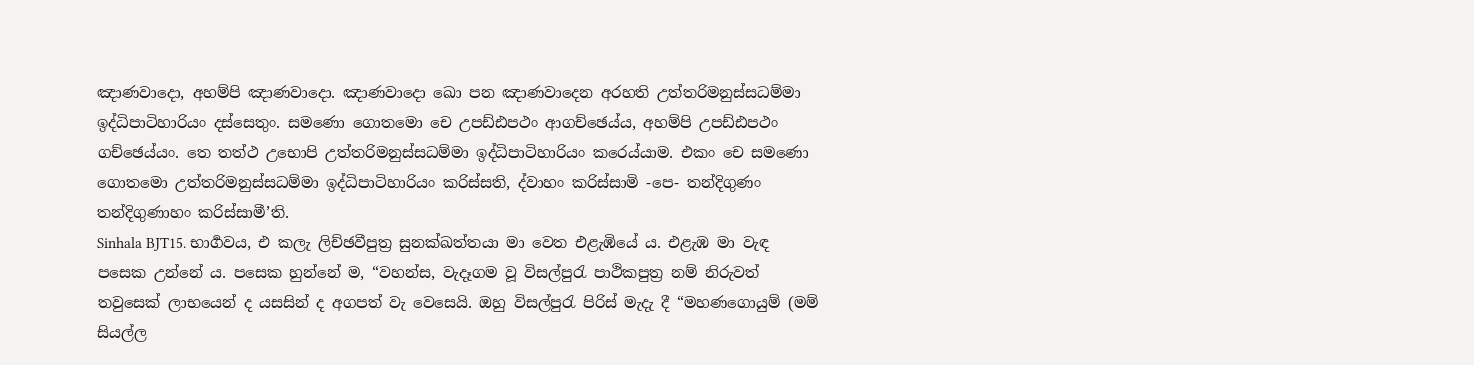ඤාණවාදො, අහම්පි ඤාණවාදො. ඤාණවාදො ඛො පන ඤාණවාදෙන අරහති උත්තරිමනුස්සධම්මා ඉද්ධිපාටිහාරියං දස්සෙතුං. සමණො ගොතමො චෙ උපඩ්ඪපථං ආගච්ඡෙය්ය, අහම්පි උපඩ්ඪපථං ගච්ඡෙය්යං. තෙ තත්ථ උභොපි උත්තරිමනුස්සධම්මා ඉද්ධිපාටිහාරියං කරෙය්යාම. එකං චෙ සමණො ගොතමො උත්තරිමනුස්සධම්මා ඉද්ධිපාටිහාරියං කරිස්සති, ද්වාහං කරිස්සාමි -පෙ- තන්දිගුණං තන්දිගුණාහං කරිස්සාමී’ති.
Sinhala BJT15. භාර්‍ගවය, එ කලැ ලිච්ඡවීපුත්‍ර සුනක්ඛත්තයා මා වෙත එළැඹියේ ය. එළැඹ මා වැඳ පසෙක උන්නේ ය. පසෙක හුන්නේ ම, “වහන්ස, වැදෑගම වූ විසල්පුරැ පාථිකපුත්‍ර නම් නිරුවත් තවුසෙක් ලාභයෙන් ද යසසින් ද අගපත් වැ වෙසෙයි. ඔහු විසල්පුරැ පිරිස් මැදැ දී “මහණගොයුම් (මම් සියල්ල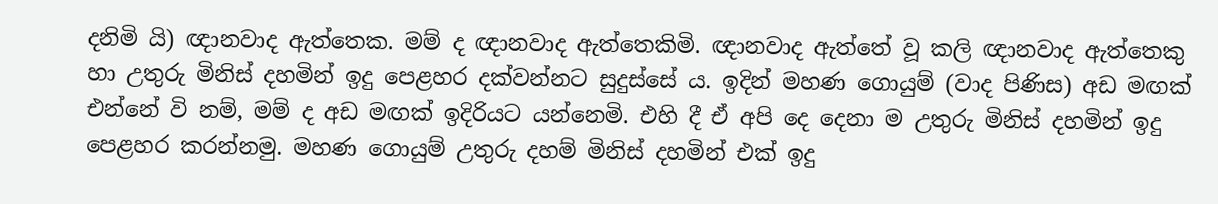දනිමි යි) ඥානවාද ඇත්තෙක. මම් ද ඥානවාද ඇත්තෙකිමි. ඥානවාද ඇත්තේ වූ කලි ඥානවාද ඇත්තෙකු හා උතුරු මිනිස් දහමින් ඉදු පෙළහර දක්වන්නට සුදුස්සේ ය. ඉදින් මහණ ගොයුම් (වාද පිණිස) අඩ මඟක් එන්නේ වි නම්, මම් ද අඩ මඟක් ඉදිරියට යන්නෙමි. එහි දී ඒ අපි දෙ දෙනා ම උතුරු මිනිස් දහමින් ඉදු පෙළහර කරන්නමු. මහණ ගොයුම් උතුරු දහම් මිනිස් දහමින් එක් ඉදු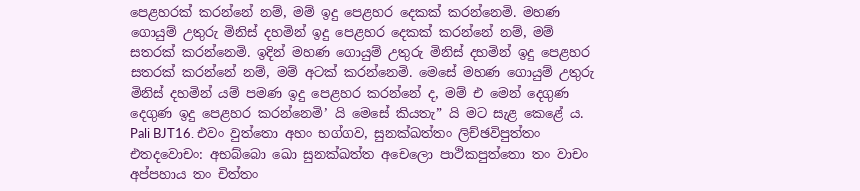පෙළහරක් කරන්නේ නම්, මම් ඉදු පෙළහර දෙකක් කරන්නෙමි. මහණ ගොයුම් උතුරු මිනිස් දහමින් ඉදු පෙළහර දෙකක් කරන්නේ නම්, මම් සතරක් කරන්නෙමි. ඉදින් මහණ ගොයුම් උතුරු මිනිස් දහමින් ඉදු පෙළහර සතරක් කරන්නේ නම්, මම් අටක් කරන්නෙමි. මෙසේ මහණ ගොයුම් උතුරු මිනිස් දහමින් යම් පමණ ඉදු පෙළහර කරන්නේ ද, මම් එ මෙන් දෙගුණ දෙගුණ ඉදු පෙළහර කරන්නෙමි’ යි මෙසේ කියතැ” යි මට සැළ කෙළේ ය.
Pali BJT16. එවං වුත්තො අහං භග්ගව, සුනක්ඛත්තං ලිච්ඡවිපුත්තං එතදවොචං: අභබ්බො ඛො සුනක්ඛත්ත අචෙලො පාථිකපුත්තො තං වාචං අප්පහාය තං චිත්තං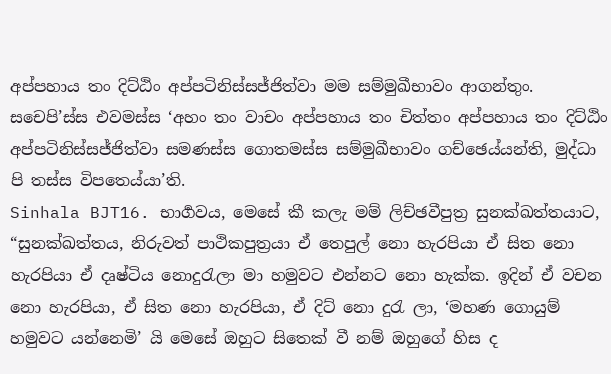අප්පහාය තං දිට්ඨිං අප්පටිනිස්සජ්ජිත්වා මම සම්මුඛීභාවං ආගන්තුං. සචෙපි’ස්ස එවමස්ස ‘අහං තං වාචං අප්පහාය තං චිත්තං අප්පහාය තං දිට්ඨිං අප්පටිනිස්සජ්ජිත්වා සමණස්ස ගොතමස්ස සම්මුඛීභාවං ගච්ඡෙය්යන්ති, මුද්ධා පි තස්ස විපතෙය්යා’ති.
Sinhala BJT16. භාර්‍ගවය, මෙසේ කී කලැ මම් ලිච්ඡවීපුත්‍ර සුනක්ඛත්තයාට, “සුනක්ඛත්තය, නිරුවත් පාථිකපුත්‍රයා ඒ තෙපුල් නො හැරපියා ඒ සිත නො හැරපියා ඒ දෘෂ්ටිය නොදුරැලා මා හමුවට එන්නට නො හැක්ක. ඉදින් ඒ වචන නො හැරපියා, ඒ සිත නො හැරපියා, ඒ දිට් නො දුරැ ලා, ‘මහණ ගොයුම් හමුවට යන්නෙමි’ යි මෙසේ ඔහුට සිතෙක් වී නම් ඔහුගේ හිස ද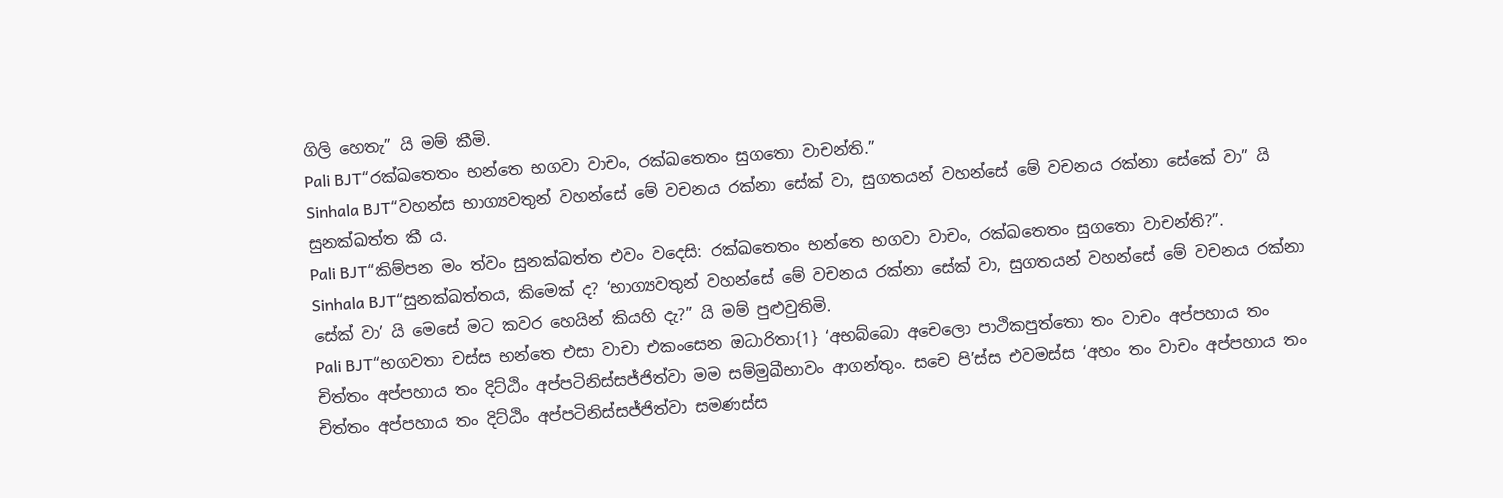ගිලි හෙතැ” යි මම් කීමි.
Pali BJT“රක්ඛතෙතං භන්තෙ භගවා වාචං, රක්ඛතෙතං සුගතො වාචන්ති.”
Sinhala BJT“වහන්ස භාග්‍යවතුන් වහන්සේ මේ වචනය රක්නා සේක් වා, සුගතයන් වහන්සේ මේ වචනය රක්නා සේකේ වා” යි සුනක්ඛත්ත කී ය.
Pali BJT“කිම්පන මං ත්වං සුනක්ඛත්ත එවං වදෙසි: රක්ඛතෙතං භන්තෙ භගවා වාචං, රක්ඛතෙතං සුගතො වාචන්ති?”.
Sinhala BJT“සුනක්ඛත්තය, කිමෙක් ද? ‘භාග්‍යවතුන් වහන්සේ මේ වචනය රක්නා සේක් වා, සුගතයන් වහන්සේ මේ වචනය රක්නා සේක් වා’ යි මෙසේ මට කවර හෙයින් කියහි දැ?” යි මම් පුළුවුතිමි.
Pali BJT“භගවතා චස්ස භන්තෙ එසා වාචා එකංසෙන ඔධාරිතා{1} ‘අභබ්බො අචෙලො පාථිකපුත්තො තං වාචං අප්පහාය තං චිත්තං අප්පහාය තං දිට්ඨිං අප්පටිනිස්සජ්ජිත්වා මම සම්මුඛීභාවං ආගන්තුං. සචෙ පි’ස්ස එවමස්ස ‘අහං තං වාචං අප්පහාය තං චිත්තං අප්පහාය තං දිට්ඨිං අප්පටිනිස්සජ්ජිත්වා සමණස්ස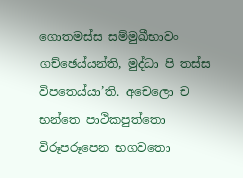ගොතමස්ස සම්මුඛීභාවං ගච්ඡෙය්යන්ති, මුද්ධා පි තස්ස විපතෙය්යා’ති. අචෙලො ච භන්තෙ පාථිකපුත්තො විරූපරූපෙන භගවතො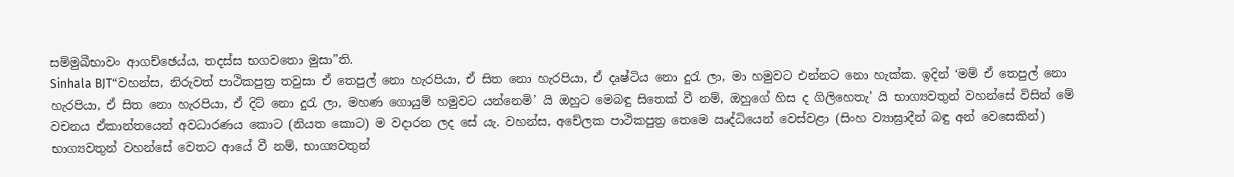සම්මුඛීභාවං ආගච්ඡෙය්ය, තදස්ස භගවතො මුසා”ති.
Sinhala BJT“වහන්ස, නිරුවත් පාථිකපුත්‍ර තවුසා ඒ තෙපුල් නො හැරපියා, ඒ සිත නො හැරපියා, ඒ දෘෂ්ටිය නො දුරැ ලා, මා හමුවට එන්නට නො හැක්ක. ඉදින් ‘මම් ඒ තෙපුල් නො හැරපියා, ඒ සිත නො හැරපියා, ඒ දිට් නො දුරැ ලා, මහණ ගොයුම් හමුවට යන්නෙමි’ යි ඔහුට මෙබඳු සිතෙක් වී නම්, ඔහුගේ හිස ද ගිලිහෙතැ’ යි භාග්‍යවතුන් වහන්සේ විසින් මේ වචනය ඒකාන්තයෙන් අවධාරණය කොට (නියත කොට) ම වදාරන ලද සේ යැ. වහන්ස, අචේලක පාථිකපුත්‍ර තෙමෙ ඍද්ධියෙන් වෙස්වළා (සිංහ ව්‍යාඝ්‍රාදීන් බඳු අන් වෙසෙකින්) භාග්‍යවතුන් වහන්සේ වෙතට ආයේ වී නම්, භාග්‍යවතුන්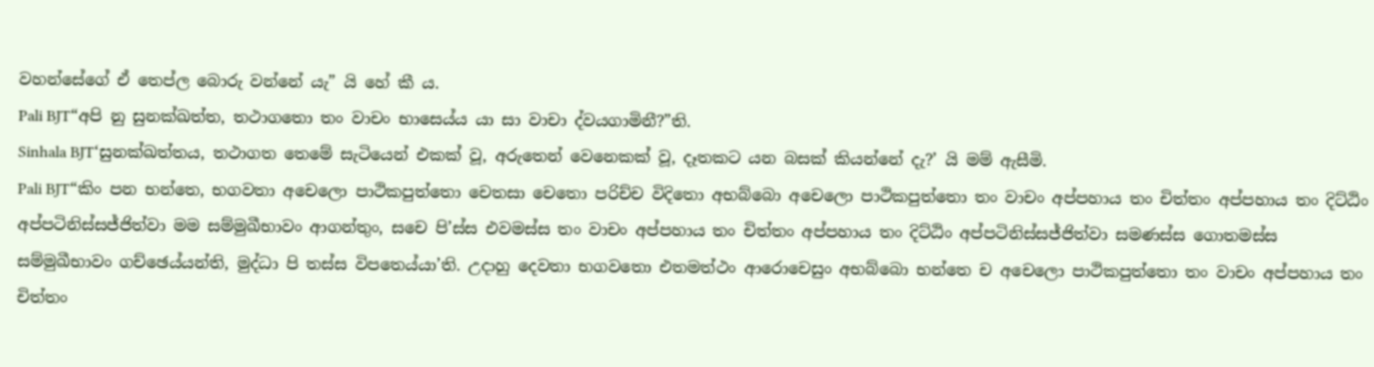වහන්සේගේ ඒ තෙප්ල බොරු වන්නේ යැ” යි හේ කී ය.
Pali BJT“අපි නු සුනක්ඛත්ත, තථාගතො තං වාචං භාසෙය්ය යා සා වාචා ද්වයගාමිනී?”ති.
Sinhala BJT‘සුනක්ඛත්තය, තථාගත තෙමේ සැටියෙන් එකක් වූ, අරුතෙන් වෙනෙකක් වූ, දෑතකට යන බසක් කියන්නේ දැ?’ යි මම් ඇසීමි.
Pali BJT“කිං පන භන්තෙ, භගවතා අචෙලො පාථිකපුත්තො චෙතසා චෙතො පරිච්ච විදිතො අභබ්බො අචෙලො පාථිකපුත්තො තං වාචං අප්පහාය තං චිත්තං අප්පහාය තං දිට්ඨිං අප්පටිනිස්සජ්ජිත්වා මම සම්මුඛීභාවං ආගන්තුං, සචෙ පි’ස්ස එවමස්ස තං වාචං අප්පහාය තං චිත්තං අප්පහාය තං දිට්ඨිං අප්පටිනිස්සජ්ජිත්වා සමණස්ස ගොතමස්ස සම්මුඛීභාවං ගච්ඡෙය්යන්ති, මුද්ධා පි තස්ස විපතෙය්යා’ති. උදාහු දෙවතා භගවතො එතමත්ථං ආරොචෙසුං අභබ්බො භන්තෙ ච අචෙලො පාථිකපුත්තො තං වාචං අප්පහාය තං චිත්තං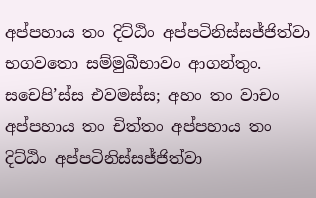අප්පහාය තං දිට්ඨිං අප්පටිනිස්සජ්ජිත්වා භගවතො සම්මුඛීභාවං ආගන්තුං. සචෙපි’ස්ස එවමස්ස; අහං තං වාචං අප්පහාය තං චිත්තං අප්පහාය තං දිට්ඨිං අප්පටිනිස්සජ්ජිත්වා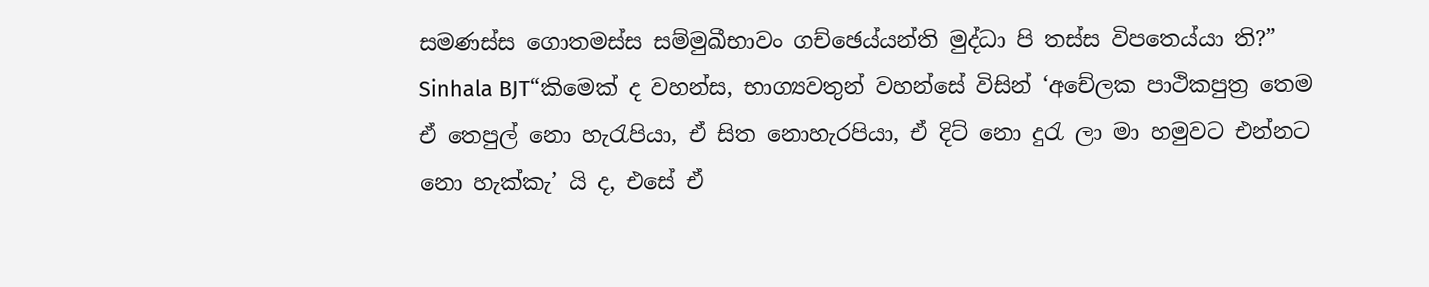සමණස්ස ගොතමස්ස සම්මුඛීභාවං ගච්ඡෙය්යන්ති මුද්ධා පි තස්ස විපතෙය්යා ති?”
Sinhala BJT“කිමෙක් ද වහන්ස, භාග්‍යවතුන් වහන්සේ විසින් ‘අචේලක පාථිකපුත්‍ර තෙම ඒ තෙපුල් නො හැරැපියා, ඒ සිත නොහැරපියා, ඒ දිට් නො දුරැ ලා මා හමුවට එන්නට නො හැක්කැ’ යි ද, එසේ ඒ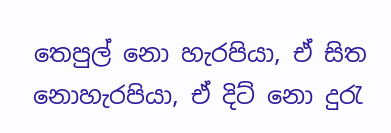තෙපුල් නො හැරපියා, ඒ සිත නොහැරපියා, ඒ දිට් නො දුරැ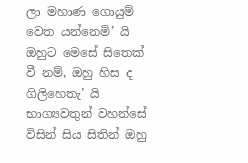ලා මහාණ ගොයුම් වෙත යන්නෙමි’ යි ඔහුට මෙසේ සිතෙක් වී නම්, ඔහු හිස ද ගිලිහෙතැ’ යි භාග්‍යවතුන් වහන්සේ විසින් සිය සිතින් ඔහු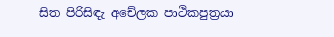සිත පිරිසිඳැ අචේලක පාථිකපුත්‍රයා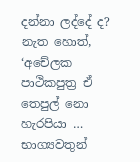දන්නා ලද්දේ ද? නැත හොත්, ‘අචේලක පාථිකපුත්‍ර ඒ තෙපුල් නො හැරපියා … භාග්‍යවතුන්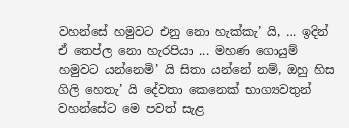වහන්සේ හමුවට එනු නො හැක්කැ’ යි, … ඉදින් ඒ තෙප්ල නො හැරපියා ... මහණ ගොයුම් හමුවට යන්නෙමි’ යි සිතා යන්නේ නම්, ඔහු හිස ගිලි හෙතැ’ යි දේවතා කෙනෙක් භාග්‍යවතුන් වහන්සේට මෙ පවත් සැළ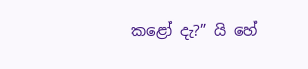කළෝ දැ?” යි හේ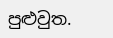පුළුවුත.